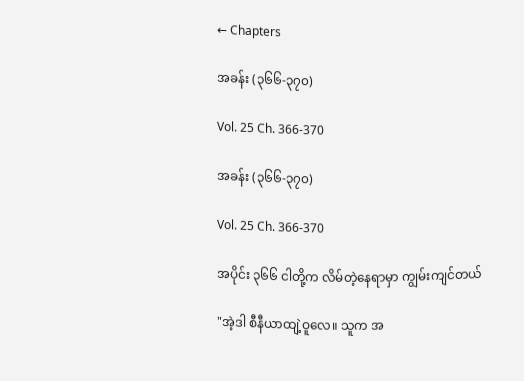← Chapters

အခန်း (၃၆၆-၃၇၀)

Vol. 25 Ch. 366-370

အခန်း (၃၆၆-၃၇၀)

Vol. 25 Ch. 366-370

အပိုင်း ၃၆၆ ငါတို့က လိမ်တဲ့နေရာမှာ ကျွမ်းကျင်တယ်

"အဲ့ဒါ စီနီယာထျဲ့ဝူလေ။ သူက အ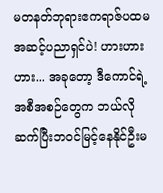မတနတ်ဘုရားဧကရာဇ်ပထမအဆင့်ပညာရှင်ပဲ! ဟားဟားဟား... အခုတော့ ဒီကောင်ရဲ့အစီအစဉ်တွေက ဘယ်လိုဆက်ပြီးဘဝင်မြင့်နေနိုင်ဦးမ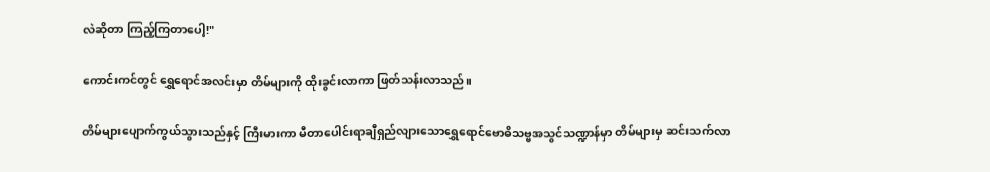လဲဆိုတာ ကြည့်ကြတာပေါ့!"

ကောင်းကင်တွင် ရွှေရောင်အလင်းမှာ တိမ်များကို ထိုးခွင်းလာကာ ဖြတ်သန်းလာသည်။

တိမ်များပျောက်ကွယ်သွားသည်နှင့် ကြီးမားကာ မီတာပေါင်းရာချီရှည်လျားသောရွှေရောင်ဗောဓိသဗ္ဗအသွင်သဏ္ဍာန်မှာ တိမ်များမှ ဆင်းသက်လာ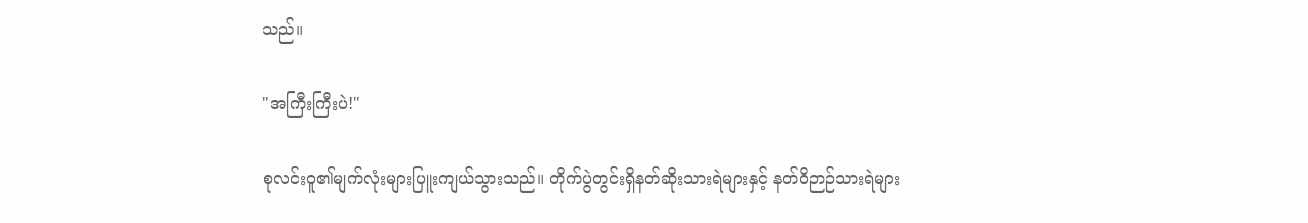သည်။

"အကြီးကြီးပဲ!"

စုလင်းဝူ၏မျက်လုံးများပြူးကျယ်သွားသည်။ တိုက်ပွဲတွင်းရှိနတ်ဆိုးသားရဲများနှင့် နတ်ဝိဉာဉ်သားရဲများ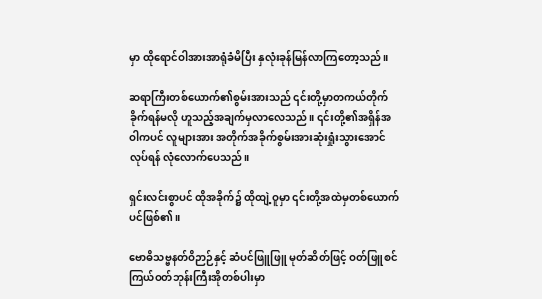မှာ ထိုရောင်ဝါအားအာရုံခံမိပြီး နှလုံးခုန်မြန်လာကြတော့သည်။

ဆရာကြီးတစ်ယောက်၏စွမ်းအားသည် ၎င်းတို့မှာတကယ်တိုက်ခိုက်ရန်မလို ဟူသည့်အချက်မှလာလေသည်။ ၎င်းတို့၏အရှိန်အဝါကပင် လူများအား အတိုက်အခိုက်စွမ်းအားဆုံးရှုံးသွားအောင်လုပ်ရန် လုံလောက်ပေသည်။

ရှင်းလင်းစွာပင် ထိုအခိုက်၌ ထိုထျဲ့ဝူမှာ ၎င်းတို့အထဲမှတစ်ယောက်ပင်ဖြစ်၏။

ဗောဓိသဗ္ဗနတ်ဝိဉာဉ်နှင့် ဆံပင်ဖြူဖြူ မုတ်ဆိတ်ဖြင့် ဝတ်ဖြူစင်ကြယ်ဝတ်ဘုန်းကြီးအိုတစ်ပါးမှာ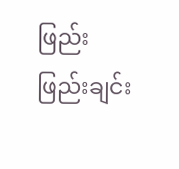ဖြည်းဖြည်းချင်း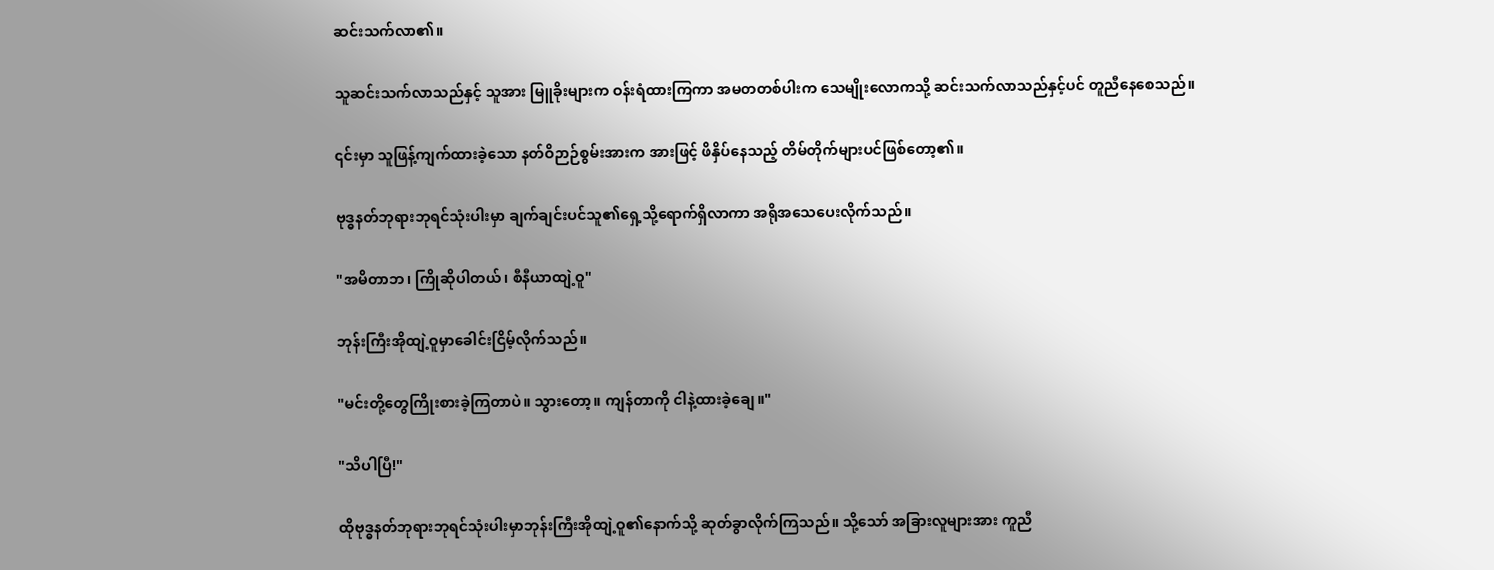ဆင်းသက်လာ၏။

သူဆင်းသက်လာသည်နှင့် သူအား မြူခိုးများက ဝန်းရံထားကြကာ အမတတစ်ပါးက သေမျိုးလောကသို့ ဆင်းသက်လာသည်နှင့်ပင် တူညီနေစေသည်။

၎င်းမှာ သူဖြန့်ကျက်ထားခဲ့သော နတ်ဝိဉာဉ်စွမ်းအားက အားဖြင့် ဖိနှိပ်နေသည့် တိမ်တိုက်များပင်ဖြစ်တော့၏။

ဗုဒ္ဓနတ်ဘုရားဘုရင်သုံးပါးမှာ ချက်ချင်းပင်သူ၏ရှေ့သို့ရောက်ရှိလာကာ အရိုအသေပေးလိုက်သည်။

"အမိတာဘ၊ ကြိုဆိုပါတယ်၊ စီနီယာထျဲ့ဝူ"

ဘုန်းကြီးအိုထျဲ့ဝူမှာခေါင်းငြိမ့်လိုက်သည်။

"မင်းတို့တွေကြိုးစားခဲ့ကြတာပဲ။ သွားတော့။ ကျန်တာကို ငါနဲ့ထားခဲ့ချေ။"

"သိပါပြီ!"

ထိုဗုဒ္ဓနတ်ဘုရားဘုရင်သုံးပါးမှာဘုန်းကြီးအိုထျဲ့ဝူ၏နောက်သို့ ဆုတ်ခွာလိုက်ကြသည်။ သို့သော် အခြားလူများအား ကူညီ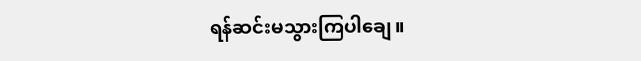ရန်ဆင်းမသွားကြပါချေ။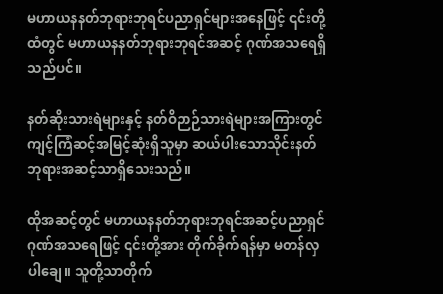မဟာယနနတ်ဘုရားဘုရင်ပညာရှင်များအနေဖြင့် ၎င်းတို့ထံတွင် မဟာယနနတ်ဘုရားဘုရင်အဆင့် ဂုဏ်အသရေရှိသည်ပင်။

နတ်ဆိုးသားရဲများနှင့် နတ်ဝိဉာဉ်သားရဲများအကြားတွင် ကျင့်ကြံဆင့်အမြင့်ဆုံးရှိသူမှာ ဆယ်ပါးသောသိုင်းနတ်ဘုရားအဆင့်သာရှိသေးသည်။

ထိုအဆင့်တွင် မဟာယနနတ်ဘုရားဘုရင်အဆင့်ပညာရှင်ဂုဏ်အ‌သရေဖြင့် ၎င်းတို့အား တိုက်ခိုက်ရန်မှာ မတန်လှပါချေ။ သူတို့သာတိုက်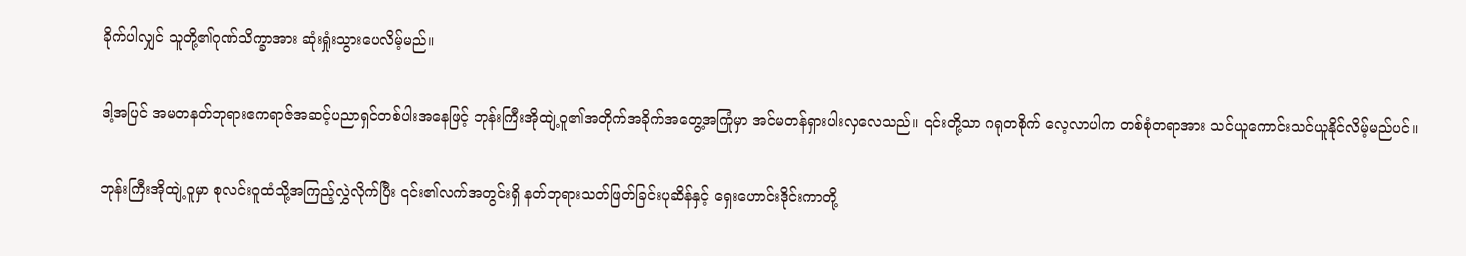ခိုက်ပါလျှင် သူတို့၏ဂုဏ်သိက္ခာအား ဆုံးရှုံးသွားပေလိမ့်မည်။

ဒါ့အပြင် အမတနတ်ဘုရားဧကရာဇ်အဆင့်ပညာရှင်တစ်ပါးအနေဖြင့် ဘုန်းကြီးအိုထျဲ့ဝူ၏အတိုက်အခိုက်အတွေ့အကြုံမှာ အင်မတန်ရှားပါးလှလေသည်။ ၎င်းတို့သာ ဂရုတစိုက် လေ့လာပါက တစ်စုံတရာအား သင်ယူကောင်းသင်ယူနိုင်လိမ့်မည်ပင်။

ဘုန်းကြီးအိုထျဲ့ဝူမှာ စုလင်းဝူထံသို့အကြည့်လွှဲလိုက်ပြီး ၎င်း၏လက်အတွင်းရှိ နတ်ဘုရားသတ်ဖြတ်ခြင်းပုဆိန်နှင့် ရှေးဟောင်းဒိုင်းကာ‌တို့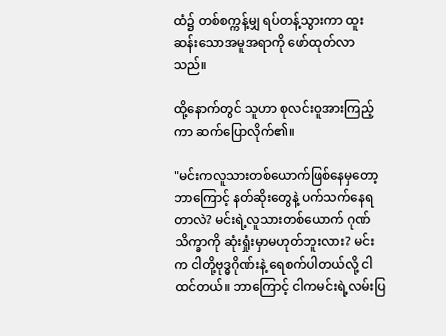ထံ၌ တစ်စက္ကန့်မျှ ရပ်တန့်သွားကာ ထူးဆန်းသောအမူအရာကို ဖော်ထုတ်လာသည်။

ထို့နောက်တွင် သူဟာ စုလင်းဝူအားကြည့်ကာ ဆက်ပြောလိုက်၏။

"မင်းကလူသားတစ်ယောက်ဖြစ်နေမှတော့ ဘာကြောင့် နတ်ဆိုးတွေနဲ့ ပက်သက်နေရတာလဲ? မင်းရဲ့လူသားတစ်ယောက် ဂုဏ်သိက္ခာကို ဆုံးရှုံးမှာမဟုတ်ဘူးလား? မင်းက ငါတို့ဗုဒ္ဓဂိုဏ်းနဲ့ ရေစက်ပါတယ်လို့ ငါထင်တယ်။ ဘာကြောင့် ငါကမင်းရဲ့လမ်းပြ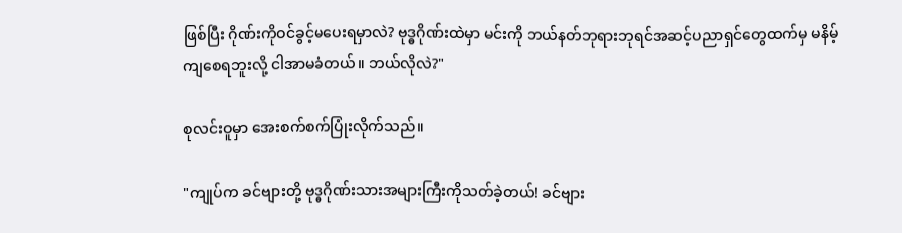ဖြစ်ပြီး ဂိုဏ်းကိုဝင်ခွင့်မပေးရမှာလဲ? ဗုဒ္ဓဂိုဏ်းထဲမှာ မင်းကို ဘယ်နတ်ဘုရားဘုရင်အဆင့်ပညာရှင်တွေထက်မှ မနိမ့်ကျစေရဘူးလို့ ငါအာမခံတယ်။ ဘယ်လိုလဲ?"

စုလင်းဝူမှာ အေးစက်စက်ပြုံးလိုက်သည်။

"ကျုပ်က ခင်ဗျားတို့ ဗုဒ္ဓဂိုဏ်းသားအများကြီးကိုသတ်ခဲ့တယ်! ခင်ဗျား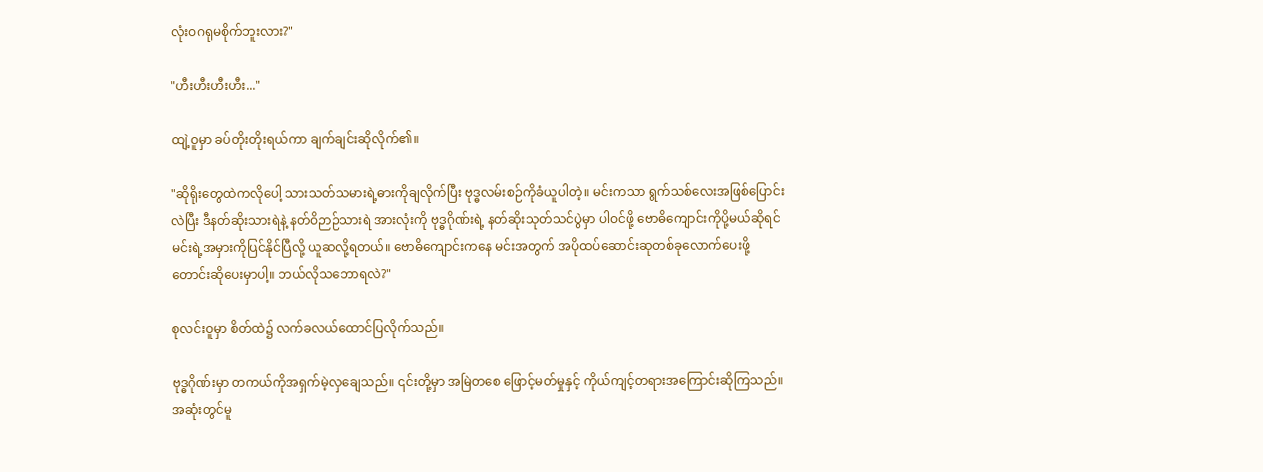လုံးဝဂရုမစိုက်ဘူးလား?"

"ဟီးဟီးဟီးဟီး..."

ထျဲ့ဝူမှာ ခပ်တိုးတိုးရယ်ကာ ချက်ချင်းဆိုလိုက်၏။

"ဆိုရိုးတွေထဲကလိုပေါ့ သားသတ်သမားရဲ့ဓားကိုချလိုက်ပြီး ဗုဒ္ဓလမ်းစဉ်ကိုခံယူပါတဲ့။ မင်းကသာ ရွက်‌သစ်လေးအဖြစ်ပြောင်းလဲပြီး ဒီနတ်ဆိုးသားရဲနဲ့ နတ်ဝိဉာဉ်သားရဲ အားလုံးကို ဗုဒ္ဓဂိုဏ်းရဲ့ နတ်ဆိုးသုတ်သင်ပွဲမှာ ပါဝင်ဖို့ ဗောဓိကျောင်းကိုပို့မယ်ဆိုရင် မင်းရဲ့အမှားကိုပြင်နိုင်ပြီလို့ ယူဆလို့ရတယ်။ ဗောဓိကျောင်းကနေ မင်းအတွက် အပိုထပ်ဆောင်းဆုတစ်ခုလောက်ပေးဖို့ တောင်းဆိုပေးမှာပါ့။ ဘယ်လိုသဘောရလဲ?"

စုလင်းဝူမှာ စိတ်ထဲ၌ လက်ခလယ်ထောင်ပြလိုက်သည်။

ဗုဒ္ဓဂိုဏ်းမှာ တကယ်ကိုအရှက်မဲ့လှချေသည်။ ၎င်းတို့မှာ အမြဲတစေ ဖြောင့်မတ်မှုနှင့် ကိုယ်ကျင့်တရားအကြောင်းဆိုကြသည်။ အဆုံးတွင်မူ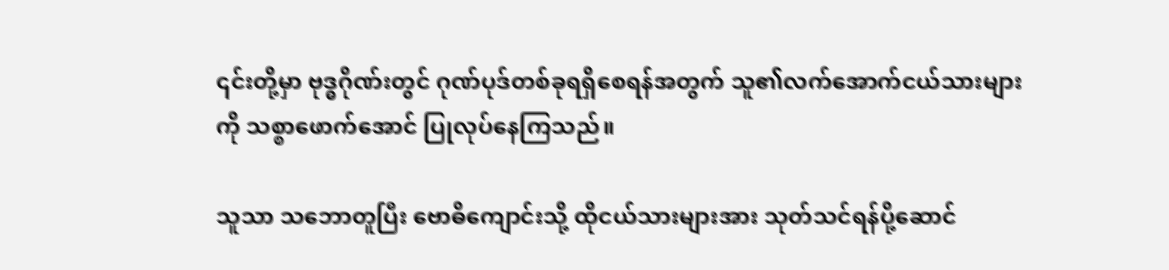၎င်းတို့မှာ ဗုဒ္ဓဂိုဏ်းတွင် ဂုဏ်ပုဒ်တစ်ခုရရှိစေရန်အတွက် သူ၏လက်အောက်ငယ်သားများကို သစ္စာဖောက်အောင် ပြု‌လုပ်နေကြသည်။

သူသာ သဘောတူပြီး ဗောဓိကျောင်းသို့ ထိုငယ်သားများအား သုတ်သင်ရန်ပို့ဆောင်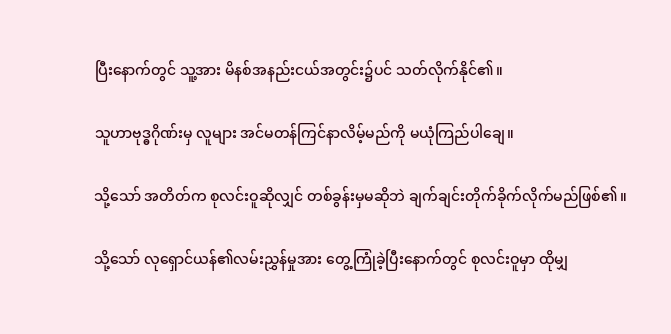ပြီးနောက်တွင် သူ့အား မိနစ်အနည်းငယ်အတွင်း၌ပင် သတ်လိုက်နိုင်၏။

သူဟာဗုဒ္ဓဂိုဏ်းမှ လူများ အင်မတန်ကြင်နာလိမ့်မည်ကို မယုံကြည်ပါချေ။

သို့သော် အတိတ်က စုလင်းဝူဆိုလျှင် တစ်ခွန်းမှမဆိုဘဲ ချက်ချင်းတိုက်ခိုက်လိုက်မည်ဖြစ်၏။

သို့သော် လုရှောင်ယန်၏လမ်းညွှန်မှုအား တွေ့ကြုံခဲ့ပြီးနောက်တွင် စုလင်းဝူမှာ ထိုမျှ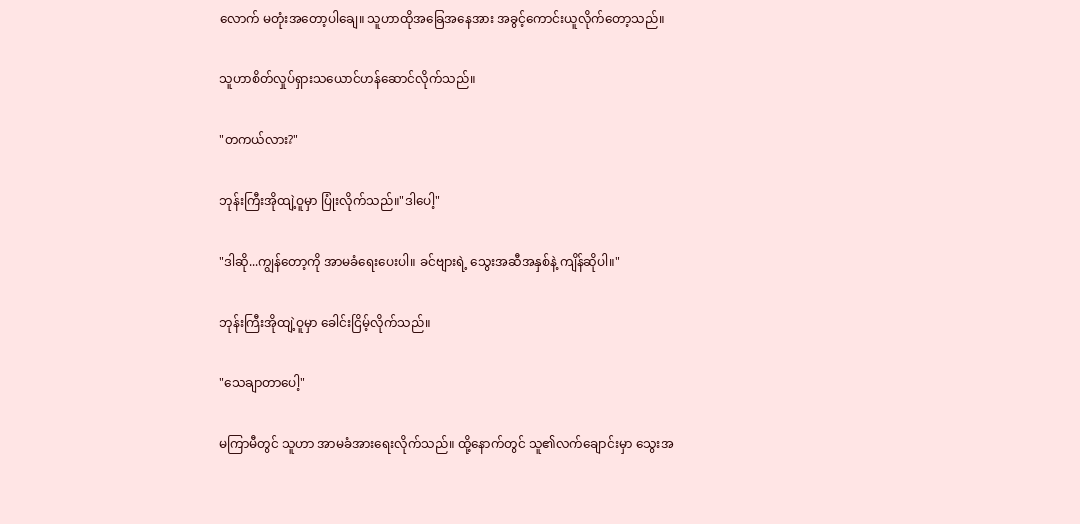လောက် မတုံးအတော့ပါချေ။ သူဟာထိုအခြေအနေအား အခွင့်ကောင်းယူလိုက်တော့သည်။

သူဟာစိတ်လှုပ်ရှားသယောင်ဟန်ဆောင်လိုက်သည်။

"တကယ်လား?"

ဘုန်းကြီးအိုထျဲ့ဝူမှာ ပြုံးလိုက်သည်။"ဒါပေါ့"

"ဒါဆို...ကျွန်တော့ကို အာမခံရေးပေးပါ။ ခင်ဗျားရဲ့ သွေးအဆီအနှစ်နဲ့ ကျိန်ဆိုပါ။"

ဘုန်းကြီးအိုထျဲ့ဝူမှာ ခေါင်းငြိမ့်လိုက်သည်။

"သေချာတာပေါ့"

မကြာမီတွင် သူဟာ အာမခံအားရေးလိုက်သည်။ ထို့နောက်တွင် သူ၏လက်ချောင်းမှာ သွေးအ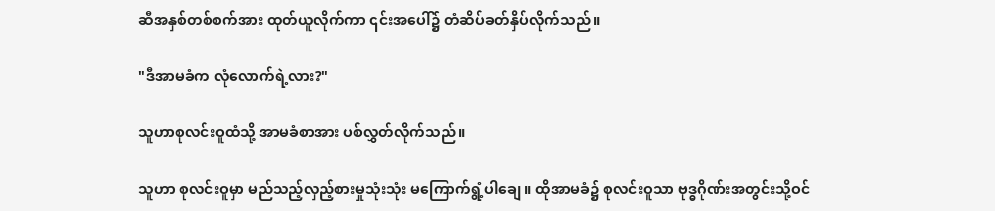ဆီအနှစ်တစ်စက်အား ထုတ်ယူလိုက်ကာ ၎င်းအပေါ်၌ တံဆိပ်ခတ်နှိပ်လိုက်သည်။

"ဒီအာမခံက လုံလောက်ရဲ့လား?"

သူဟာစုလင်းဝူထံသို့ အာမခံစာအား ပစ်လွှတ်လိုက်သည်။

သူဟာ စုလင်းဝူမှာ မည်သည့်လှည့်စားမှုသုံးသုံး မကြောက်ရွံ့ပါချေ။ ထိုအာမခံ၌ စုလင်းဝူသာ ဗုဒ္ဓဂိုဏ်းအတွင်းသို့ဝင်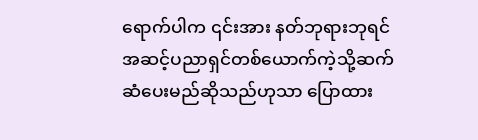ရောက်ပါက ၎င်းအား နတ်ဘုရားဘုရင်အဆင့်ပညာရှင်တစ်ယောက်ကဲ့သို့ဆက်ဆံပေးမည်ဆိုသည်ဟုသာ ပြောထား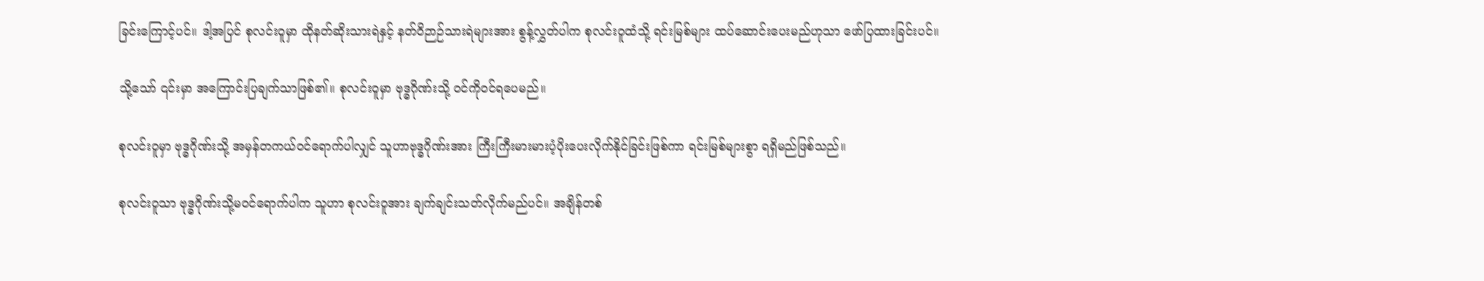ခြင်းကြောင့်ပင်။ ဒါ့အပြင် စုလင်းဝူမှာ ထိုနတ်ဆိုးသားရဲနှင့် နတ်ဝိဉာဉ်သားရဲများအား စွန့်လွှတ်ပါက စုလင်းဝူထံသို့ ရင်းမြစ်များ ထပ်ဆောင်းပေးမည်ဟုသာ ဖော်ပြထားခြင်းပင်။

သို့သော် ၎င်းမှာ အကြောင်းပြချက်သာဖြစ်၏။ စုလင်းဝူမှာ ဗုဒ္ဓဂိုဏ်းသို့ ဝင်ကိုဝင်ရပေမည်။

စုလင်းဝူမှာ ဗုဒ္ဓဂိုဏ်းသို့ အမှန်တကယ်ဝင်ရောက်ပါလျှင် သူဟာဗုဒ္ဓဂိုဏ်းအား ကြီးကြီးမားမားပံ့ပိုးပေးလိုက်နိုင်ခြင်းဖြစ်ကာ ရင်းမြစ်များစွာ ရရှိမည်ဖြစ်သည်။

စုလင်းဝူသာ ဗုဒ္ဓဂိုဏ်းသို့မဝင်ရောက်ပါက သူဟာ စုလင်းဝူအား ချက်ချင်းသတ်လိုက်မည်ပင်။ အချိန်တစ်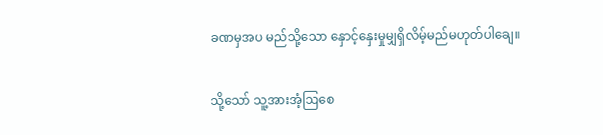ခဏမှအပ မည်သို့သော နှောင့်နှေးမှုမျှရှိလိမ့်မည်မဟုတ်ပါချေ။

သို့သော် သူ့အားအံ့ဩစေ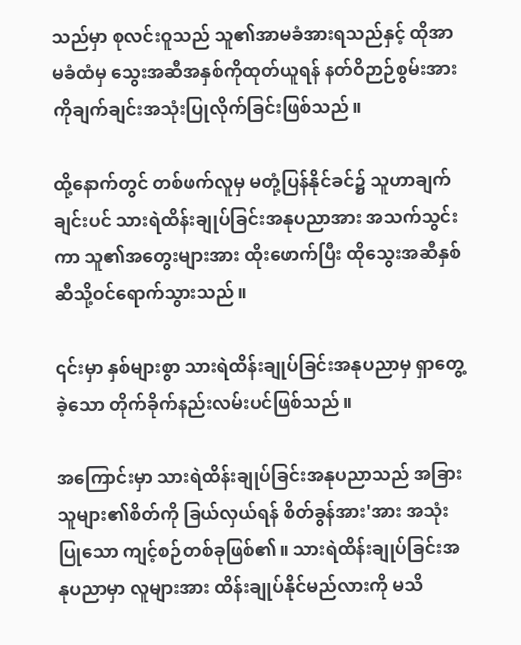သည်မှာ စုလင်းဝူသည် သူ၏အာမခံအားရသည်နှင့် ထိုအာမခံထံမှ သွေးအဆီအနှစ်ကိုထုတ်ယူရန် နတ်ဝိဉာဉ်စွမ်းအားကိုချက်ချင်းအသုံးပြုလိုက်ခြင်းဖြစ်သည်။

ထို့နောက်တွင် တစ်ဖက်လူမှ မတုံ့ပြန်နိုင်ခင်၌ သူဟာချက်ချင်းပင် သားရဲထိန်းချုပ်ခြင်းအနုပညာအား အသက်သွင်းကာ သူ၏အတွေးများအား ထိုးဖောက်ပြီး ထိုသွေးအဆီနှစ်ဆီသို့ဝင်ရောက်သွားသည်။

၎င်းမှာ နှစ်များစွာ သားရဲထိန်းချုပ်ခြင်းအနုပညာမှ ရှာ‌တွေ့ခဲ့သော တိုက်ခိုက်နည်းလမ်းပင်ဖြစ်သည်။

အကြောင်းမှာ သားရဲထိန်းချုပ်ခြင်းအနုပညာသည် အခြားသူများ၏စိတ်ကို ခြယ်လှယ်ရန် စိတ်ခွန်အား'အား အသုံးပြုသော ကျင့်စဉ်တစ်ခုဖြစ်၏။ သားရဲထိန်းချုပ်ခြင်းအနုပညာမှာ လူများအား ထိန်းချုပ်နိုင်မည်လားကို မသိ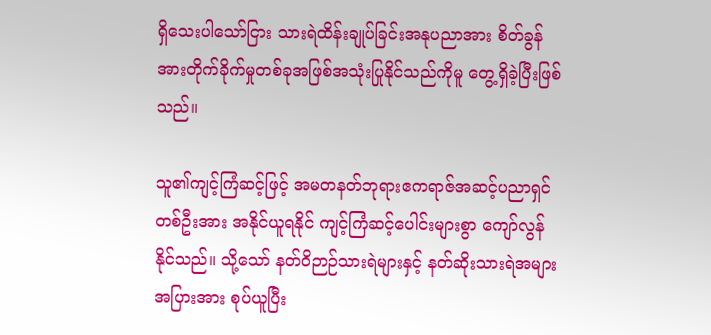ရှိသေးပါသော်ငြား သားရဲထိန်းချုပ်ခြင်းအနုပညာအား စိတ်ခွန်အားတိုက်ခိုက်မှုတစ်ခုအဖြစ်အသုံးပြုနိုင်သည်ကိုမူ တွေ့ရှိခဲ့ပြီးဖြစ်သည်။

သူ၏ကျင့်ကြံဆင့်ဖြင့် အမတနတ်ဘုရားဧကရာဇ်အဆင့်ပညာရှင်တစ်ဦးအား အနိုင်ယူရနိုင် ကျင့်ကြံဆင့်ပေါင်းများစွာ ကျော်လွန်နိုင်သည်။ သို့သော် နတ်ဝိဉာဉ်သားရဲများနှင့် နတ်ဆိုးသားရဲအများအပြားအား စုပ်ယူပြီး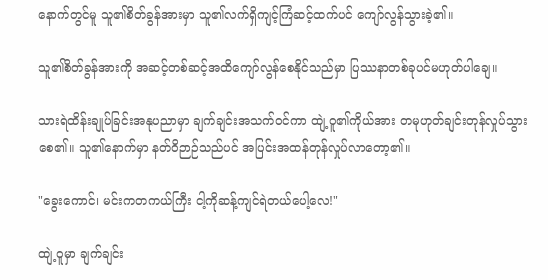နောက်တွင်မူ သူ၏စိတ်ခွန်အားမှာ သူ၏လက်ရှိကျင့်ကြံဆင့်ထက်ပင် ကျော်လွန်သွားခဲ့၏။

သူ၏စိတ်ခွန်အားကို အဆင့်တစ်ဆင့်အထိကျော်လွန်စေနိုင်သည်မှာ ပြဿနာတစ်ခုပင်မဟုတ်ပါချေ။

သားရဲထိန်းချုပ်ခြင်းအနုပညာမှာ ချက်ချင်းအသက်ဝင်ကာ ထျဲ့ဝူ၏ကိုယ်အား တမုဟုတ်ချင်းတုန်လှုပ်သွားစေ၏။ သူ၏နောက်မှာ နတ်ဝိဉာဉ်သည်ပင် အပြင်းအထန်‌တုန်လှုပ်လာတော့၏။

"ခွေးကောင်၊ မင်းကတကယ်ကြီး ငါ့ကိုဆန့်ကျင်ရဲတယ်ပေါ့လေ!"

ထျဲ့ဝူမှာ ချက်ချင်း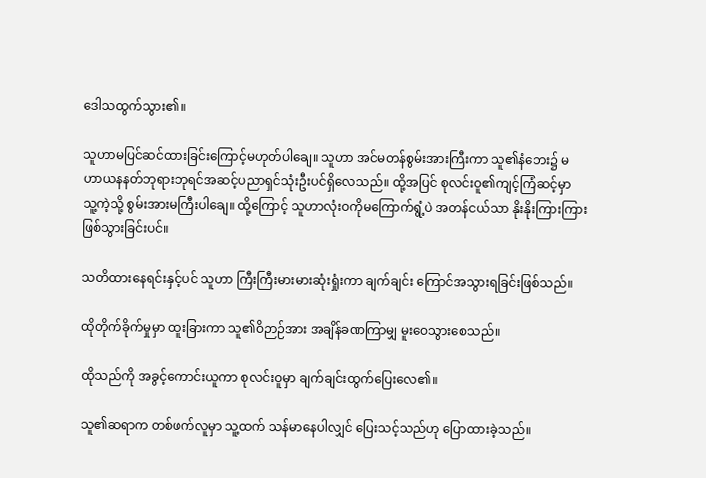ဒေါသထွက်သွား၏။

သူဟာမပြင်ဆင်ထားခြင်းကြောင့်မဟုတ်ပါချေ။ သူဟာ အင်မတန်စွမ်းအားကြီးကာ သူ၏နံဘေး၌ မဟာယနနတ်ဘုရားဘုရင်အဆင့်ပညာရှင်သုံးဦးပင်ရှိလေသည်။ ထို့အပြင် စုလင်းဝူ၏ကျင့်ကြံဆင့်မှာ သူ့ကဲ့သို့ စွမ်းအားမကြီးပါချေ။ ထို့ကြောင့် သူဟာလုံးဝကိုမကြောက်ရွံ့ပဲ အတန်ငယ်သာ နိုးနိုးကြားကြားဖြစ်သွားခြင်းပင်။

သတိထားနေရင်းနှင့်ပင် သူဟာ ကြီးကြီးမားမားဆုံးရှုံးကာ ချက်ချင်း ကြောင်အသွားရခြင်းဖြစ်သည်။

ထိုတိုက်ခိုက်မှုမှာ ထူးခြားကာ သူ၏ဝိဉာဉ်အား အချိန်ခဏကြာမျှ မူးဝေသွားစေသည်။

ထိုသည်ကို အခွင့်ကောင်းယူကာ စုလင်းဝူမှာ ချက်ချင်း‌ထွက်ပြေးလေ၏။

သူ၏ဆရာက တစ်ဖက်လူမှာ သူ့ထက် သန်မာနေပါလျှင် ပြေးသင့်သည်ဟု ပြောထားခဲ့သည်။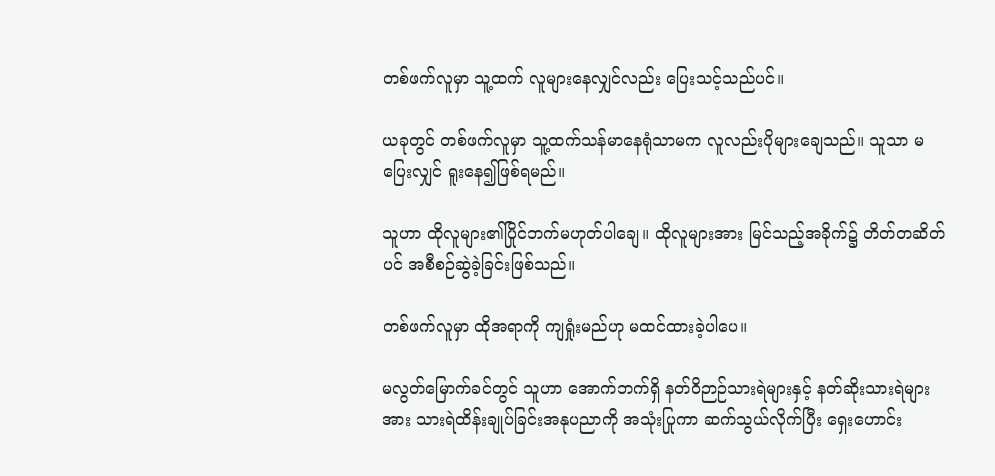တစ်ဖက်လူမှာ သူ့ထက် လူများနေလျှင်လည်း ပြေးသင့်သည်ပင်။

ယခုတွင် တစ်ဖက်လူမှာ သူ့ထက်သန်မာနေရုံသာမက လူလည်းပိုများချေသည်။ သူသာ မပြေးလျှင် ရူးနေ၍ဖြစ်ရမည်။

သူဟာ ထိုလူများ၏ပြိုင်ဘက်မဟုတ်ပါချေ။ ထိုလူများအား မြင်သည့်အခိုက်၌ တိတ်တဆိတ်ပင် အစီစဉ်ဆွဲခဲ့ခြင်းဖြစ်သည်။

တစ်ဖက်လူမှာ ထိုအရာကို ကျရှုံးမည်ဟု မထင်ထားခဲ့ပါပေ။

မလွတ်မြောက်ခင်တွင် သူဟာ အောက်ဘက်ရှိ နတ်ဝိဉာဉ်သားရဲများနှင့် နတ်ဆိုးသားရဲများအား သားရဲထိန်းချုပ်ခြင်းအနုပညာကို အသုံးပြုကာ ဆက်သွယ်လိုက်ပြီး ရှေးဟောင်း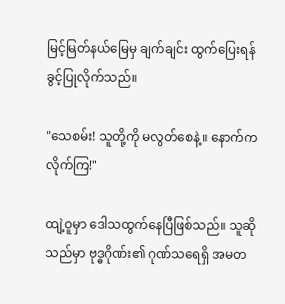မြင့်မြတ်နယ်မြေမှ ချက်ချင်း ထွက်ပြေးရန် ခွင့်ပြုလိုက်သည်။

"သေစမ်း! သူတို့ကို မလွတ်စေနဲ့။ နောက်ကလိုက်ကြ!"

ထျဲ့ဝူမှာ ဒေါသထွက်နေပြီဖြစ်သည်။ သူဆိုသည်မှာ ဗုဒ္ဓဂိုဏ်း၏ ဂုဏ်သရေရှိ အမတ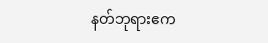နတ်ဘုရားဧက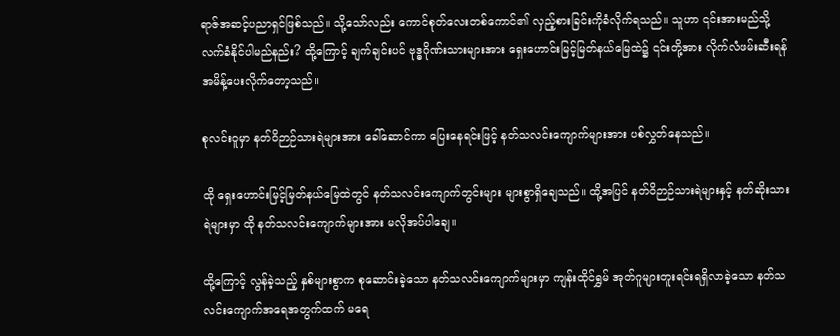ရာဇ်အဆင့်ပညာရှင်ဖြစ်သည်။ သို့သော်လည်း ကောင်စုတ်လေးတစ်ကောင်၏ လှည့်စားခြင်းကိုခံလိုက်ရသည်။ သူဟာ ၎င်းအားမည်သို့ လက်ခံနိုင်ပါမည်နည်း? ထို့ကြောင့် ချက်ချင်းပင် ဗုဒ္ဓဂိုဏ်းသားများအား ရှေးဟောင်းမြင့်မြတ်နယ်မြေထဲ၌ ၎င်းတို့အား လိုက်လံဖမ်းဆီးရန် အမိန့်ပေး‌လိုက်တော့သည်။

စုလင်းဝူမှာ နတ်ဝိဉာဉ်သားရဲများအား ခေါ်ဆောင်ကာ ပြေးနေရင်းဖြင့် နတ်သလင်းကျောက်များအား ပစ်လွှတ်နေသည်။

ထို ရှေးဟောင်းမြင့်မြတ်နယ်မြေထဲတွင် နတ်သလင်းကျောက်တွင်းများ များစွာရှိချေသည်။ ထို့အပြင် နတ်ဝိဉာဉ်သားရဲများနှင့် နတ်ဆိုးသားရဲများမှာ ထို နတ်သလင်းကျောက်များအား မလိုအပ်ပါချေ။

ထို့ကြောင့် လွန်ခဲ့သည့် နှစ်များစွာက စုဆောင်းခဲ့သော နတ်သလင်းကျောက်များမှာ ကျန်းထိုင်ရွှမ် အုတ်ဂူများတူးရင်းရရှိလာခဲ့သော နတ်သလင်းကျောက်အရေအတွက်ထက် ‌မရေ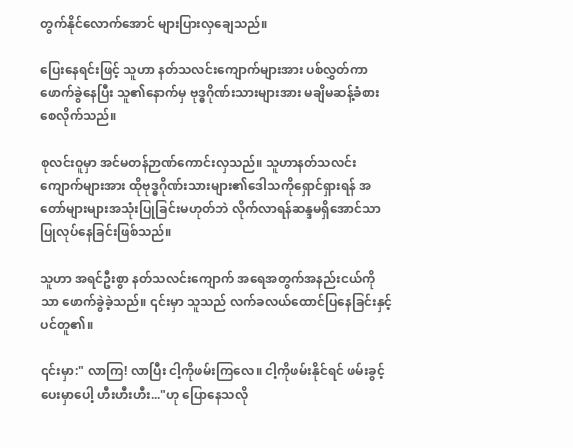တွက်နိုင်လောက်အောင် များပြားလှချေသည်။

ပြေးနေရင်းဖြင့် သူဟာ နတ်သလင်းကျောက်များအား ပစ်လွှတ်ကာ ဖောက်ခွဲနေပြီး သူ၏နောက်မှ ဗုဒ္ဓဂိုဏ်းသားများအား မချိမဆန့်ခံစားစေလိုက်သည်။

စုလင်းဝူမှာ အင်မတန်ဉာဏ်ကောင်းလှသည်။ သူဟာနတ်သလင်းကျောက်များအား ထိုဗုဒ္ဓဂိုဏ်းသားများ၏ဒေါသကိုရှောင်ရှားရန် အတော်များများအသုံးပြုခြင်းမဟုတ်ဘဲ လိုက်လာရန်ဆန္ဒမရှိအောင်သာ ပြုလုပ်နေခြင်းဖြစ်သည်။

သူဟာ အရင်ဦးစွာ နတ်သလင်းကျောက် အရေအတွက်အနည်းငယ်ကိုသာ ဖောက်ခွဲခဲ့သည်။ ၎င်းမှာ သူသည် လက်ခလယ်ထောင်ပြနေခြင်းနှင့်ပင်တူ၏။

၎င်းမှာ:" လာကြ! လာပြီး ငါ့ကိုဖမ်းကြလေ။ ငါ့ကိုဖမ်းနိုင်ရင် ဖမ်းခွင့်ပေးမှာပေါ့ ဟီးဟီးဟီး..."ဟု ပြောနေသလို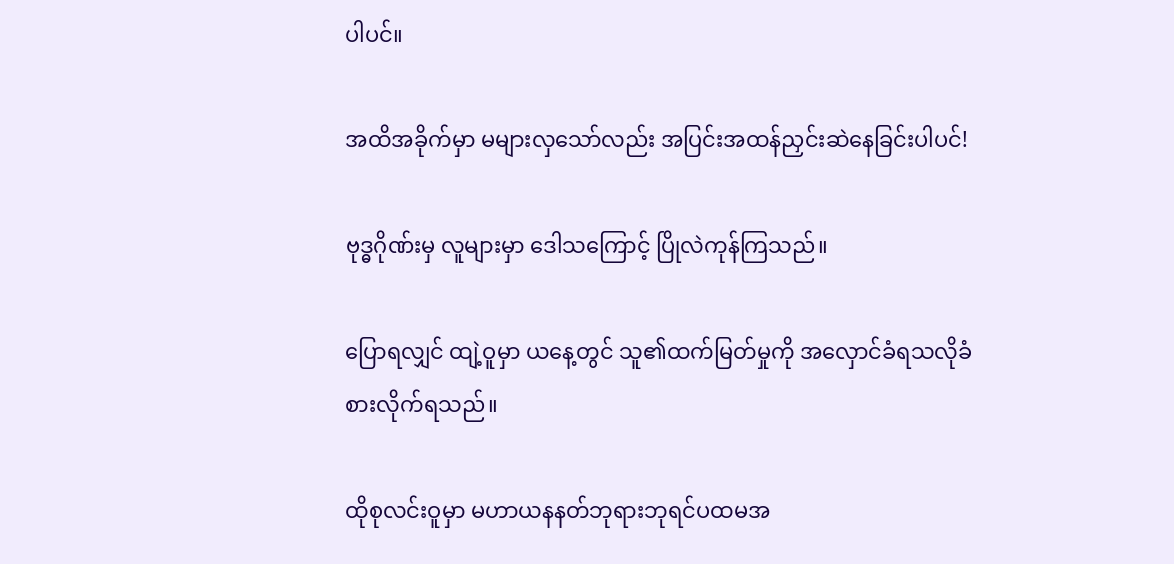ပါပင်။

အထိအခိုက်မှာ မများလှသော်လည်း အပြင်းအထန်ညှင်းဆဲနေခြင်းပါပင်!

ဗုဒ္ဓဂိုဏ်းမှ လူများမှာ ဒေါသကြောင့် ‌ပြိုလဲကုန်ကြသည်။

ပြောရလျှင် ထျဲ့ဝူမှာ ယနေ့တွင် သူ၏ထက်မြတ်မှုကို အလှောင်ခံရသလိုခံစားလိုက်ရသည်။

ထိုစုလင်းဝူမှာ မဟာယနနတ်ဘုရားဘုရင်ပထမအ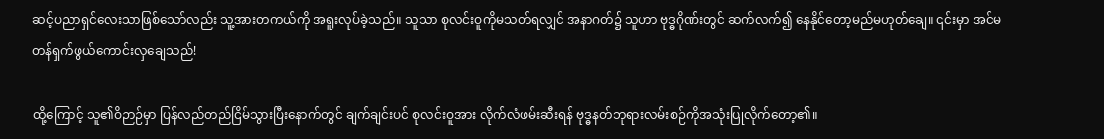ဆင့်ပညာရှင်လေးသာဖြစ်သော်လည်း သူ့အားတကယ်ကို အရူးလုပ်ခဲ့သည်။ သူသာ စုလင်းဝူကိုမသတ်ရလျှင် အနာဂတ်၌ သူဟာ ဗုဒ္ဓဂိုဏ်းတွင် ဆက်လက်၍ နေနိုင်တော့မည်မဟုတ်ချေ။ ၎င်းမှာ အင်မတန်ရှက်ဖွယ်ကောင်းလှချေသည်!

ထို့ကြောင့် သူ၏ဝိဉာဉ်မှာ ပြန်လည်တည်ငြိမ်သွားပြီးနောက်တွင် ချက်ချင်းပင် စုလင်းဝူအား လိုက်လံဖမ်းဆီးရန် ဗုဒ္ဓနတ်ဘုရားလမ်းစဉ်ကိုအသုံးပြုလိုက်တော့၏။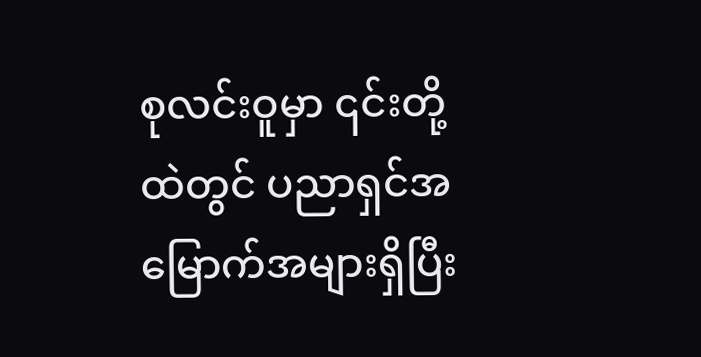စုလင်းဝူမှာ ၎င်းတို့ထဲတွင် ပညာရှင်အမြောက်အများရှိပြီး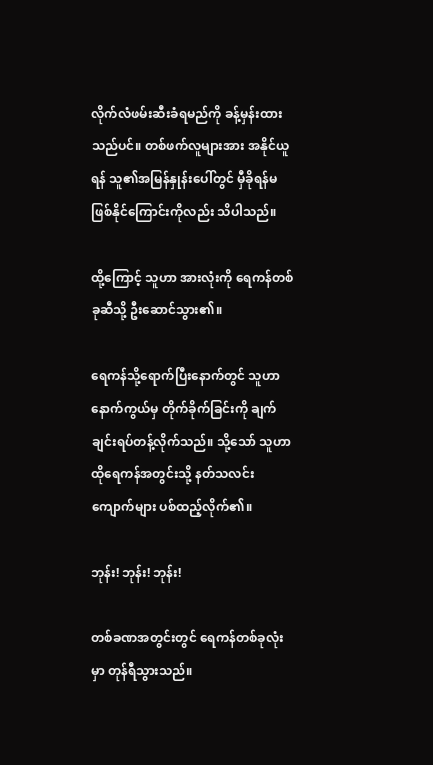လိုက်လံဖမ်းဆီးခံရမည်ကို ခန့်မှန်းထားသည်ပင်။ တစ်ဖက်လူများအား အနိုင်ယူရန် သူ၏အမြန်နှုန်းပေါ်တွင် မှီခိုရန်မဖြစ်နိုင်ကြောင်းကိုလည်း သိပါသည်။

ထို့ကြောင့် သူဟာ အားလုံးကို ရေကန်တစ်ခုဆီသို့ ဦးဆောင်သွား၏။

ရေကန်သို့ရောက်ပြီးနောက်တွင် သူဟာနောက်ကွယ်မှ တိုက်ခိုက်ခြင်းကို ချက်ချင်းရပ်တန့်လိုက်သည်။ သို့သော် သူဟာထိုရေကန်အတွင်းသို့ နတ်သလင်းကျောက်များ ပစ်ထည့်လိုက်၏။

ဘုန်း! ဘုန်း! ဘုန်း!

တစ်ခဏအတွင်းတွင် ရေကန်တစ်ခုလုံးမှာ တုန်ရီသွားသည်။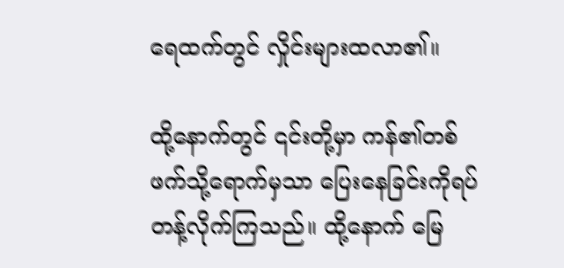ရေထက်တွင် လှိုင်းများထလာ၏။

ထို့နောက်တွင် ၎င်းတို့မှာ ကန်၏တစ်ဖက်သို့ရောက်မှသာ ပြေးနေခြင်းကိုရပ်တန့်လိုက်ကြသည်။ ထို့နောက် မြေ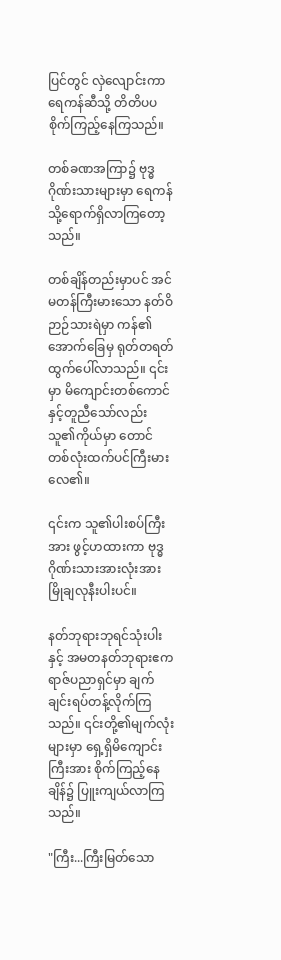ပြင်တွင် လှဲလျောင်းကာ ရေကန်ဆီသို့ တိတိပပစိုက်ကြည့်နေကြသည်။

တစ်ခဏအကြာ၌ ဗုဒ္ဓဂိုဏ်းသားများမှာ ရေကန်သို့ရောက်ရှိလာကြတော့သည်။

တစ်ချိန်တည်းမှာပင် အင်မတန်ကြီးမားသော နတ်ဝိဉာဉ်သားရဲမှာ ‌ကန်‌၏အောက်ခြေမှ ရုတ်တရတ်ထွက်ပေါ်လာသည်။ ၎င်းမှာ မိကျောင်းတစ်ကောင်နှင့်တူညီသော်လည်း သူ၏ကိုယ်မှာ တောင်တစ်လုံးထက်ပင်ကြီးမားလေ၏။

၎င်းက သူ၏ပါးစပ်ကြီးအား ဖွင့်ဟထားကာ ဗုဒ္ဓဂိုဏ်းသားအားလုံးအား မြိုချလုနီးပါးပင်။

နတ်ဘုရားဘုရင်သုံးပါးနှင့် အမတနတ်ဘုရားဧကရာဇ်ပညာရှင်မှာ ချက်ချင်းရပ်တန့်လိုက်ကြသည်။ ၎င်းတို့၏မျက်လုံးများမှာ ရှေ့ရှိမိကျောင်းကြီးအား စိုက်ကြည့်နေချိန်၌ ပြူးကျယ်လာကြသည်။

"ကြီး...ကြီးမြတ်သော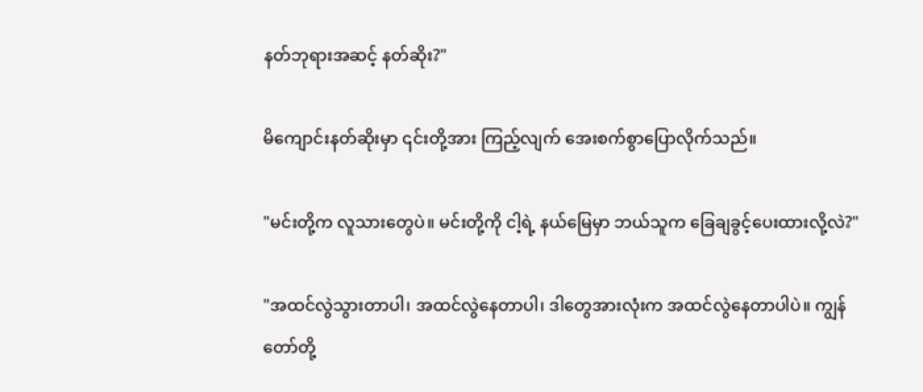နတ်ဘုရားအဆင့် နတ်ဆိုး?"

မိကျောင်းနတ်ဆိုးမှာ ၎င်းတို့အား ကြည့်လျက် အေးစက်စွာပြောလိုက်သည်။

"မင်းတို့က လူသားတွေပဲ။ မင်းတို့ကို ငါ့ရဲ့ နယ်မြေမှာ ဘယ်သူက ခြေချခွင့်ပေးထားလို့လဲ?"

"အထင်လွဲသွားတာပါ၊ အထင်လွဲနေတာပါ၊ ဒါတွေအားလုံးက အထင်လွဲနေတာပါပဲ။ ကျွန်တော်တို့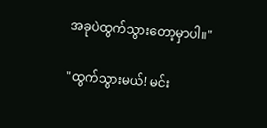အခုပဲထွက်သွားတော့မှာပါ။"

"ထွက်သွားမယ်! မင်း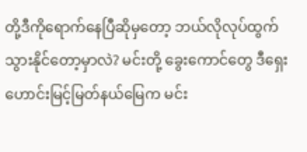တို့ဒီကိုရောက်နေပြီ‌ဆိုမှတော့ ဘယ်လိုလုပ်ထွက်သွားနိုင်တော့မှာလဲ? မင်းတို့ ခွေးကောင်တွေ ဒီရှေးဟောင်းမြင့်မြတ်နယ်မြေက မင်း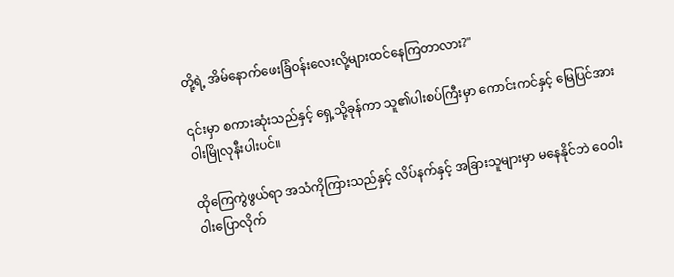တို့ရဲ့ ‌အိမ်နောက်ဖေးခြံဝန်းလေးလို့များထင်နေကြတာလား?"

၎င်းမှာ စကားဆုံးသည်နှင့် ရှေ့သို့ခုန်ကာ သူ၏ပါးစပ်ကြီးမှာ ကောင်းကင်နှင့် မြေပြင်အား ဝါးမြိုလုနီးပါးပင်။

ထိုကြေကွဲဖွယ်ရာ အသံကိုကြားသည်နှင့် လိပ်နက်နှင့် အခြားသူများမှာ မနေနိုင်ဘဲ ဝေဝါးဝါးပြောလိုက်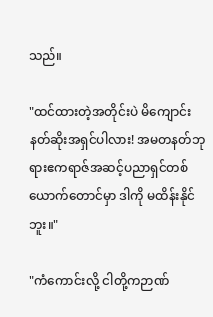သည်။

"ထင်ထားတဲ့အတိုင်းပဲ မိကျောင်းနတ်ဆိုးအရှင်ပါလား! အမတနတ်ဘုရားဧကရာဇ်အဆင့်ပညာရှင်တစ်ယောက်တောင်မှာ ဒါကို မထိန်းနိုင်ဘူး။"

"ကံကောင်းလို့ ငါတို့ကဉာဏ်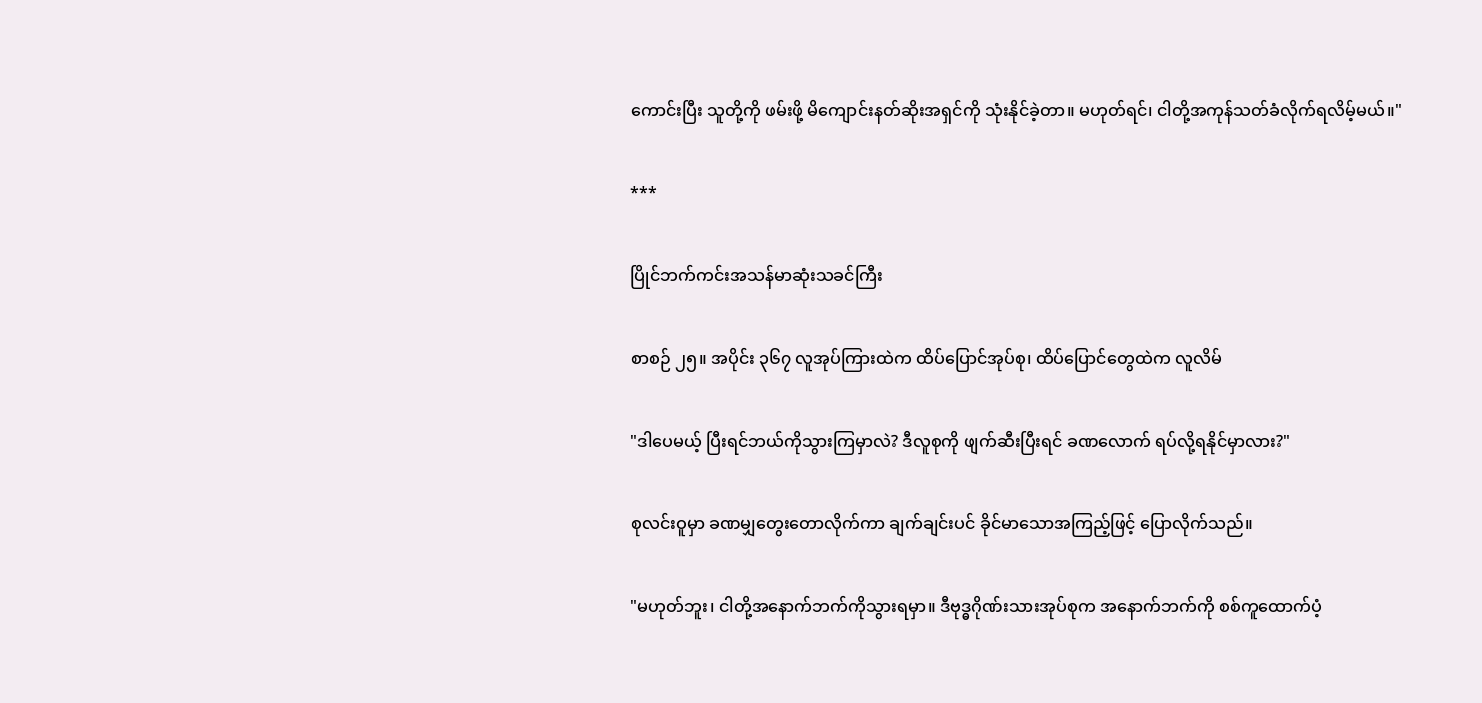ကောင်းပြီး သူတို့ကို ဖမ်းဖို့ မိကျောင်းနတ်ဆိုးအရှင်ကို သုံးနိုင်ခဲ့တာ။ မဟုတ်ရင်၊ ငါတို့အကုန်သတ်ခံလိုက်ရလိမ့်မယ်။"

***

ပြိုင်ဘက်ကင်းအသန်မာဆုံးသခင်ကြီး

စာစဉ် ၂၅။ အပိုင်း ၃၆၇ လူအုပ်ကြားထဲက ထိပ်ပြောင်အုပ်စု၊ ထိပ်ပြောင်တွေထဲက လူလိမ်

"ဒါပေမယ့် ပြီးရင်ဘယ်ကိုသွားကြမှာလဲ? ဒီလူစုကို ဖျက်ဆီးပြီးရင် ခဏလောက် ရပ်လို့ရနိုင်မှာလား?"

စုလင်းဝူမှာ ခဏမျှတွေးတောလိုက်ကာ ချက်ချင်းပင် ခိုင်မာသောအကြည့်ဖြင့် ပြောလိုက်သည်။

"မဟုတ်ဘူး၊ ငါတို့အနောက်ဘက်ကိုသွားရမှာ။ ဒီဗုဒ္ဓဂိုဏ်းသားအုပ်စုက အနောက်ဘက်ကို စစ်ကူထောက်ပံ့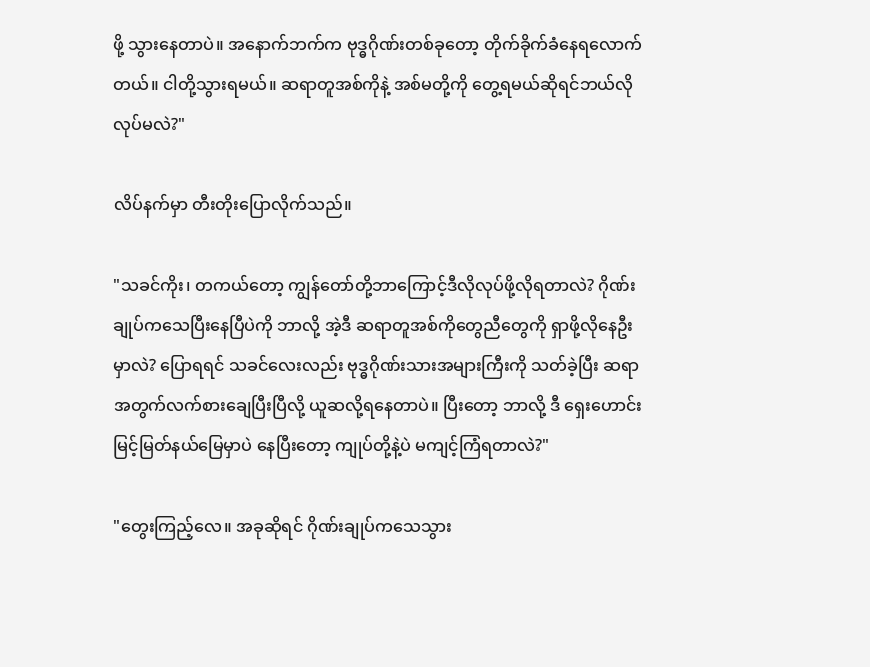ဖို့ သွားနေတာပဲ။ အနောက်ဘက်က ဗုဒ္ဓဂိုဏ်းတစ်ခုတော့ တိုက်ခိုက်ခံနေရလောက်တယ်။ ငါတို့သွားရမယ်။ ဆရာတူအစ်ကိုနဲ့ အစ်မတို့ကို တွေ့ရမယ်ဆိုရင်ဘယ်လိုလုပ်မလဲ?"

လိပ်နက်မှာ တီးတိုးပြောလိုက်သည်။

"သခင်ကိုး၊ တကယ်တော့ ကျွန်တော်တို့ဘာကြောင့်ဒီလိုလုပ်ဖို့လိုရတာလဲ? ဂိုဏ်းချုပ်ကသေပြီးနေပြီပဲကို ဘာလို့ အဲ့ဒီ ဆရာတူအစ်ကိုတွေညီ‌တွေကို ရှာဖို့လိုနေဦးမှာလဲ? ပြောရရင် သခင်လေးလည်း ဗုဒ္ဓဂိုဏ်းသားအများကြီးကို သတ်ခဲ့ပြီး ဆရာအတွက်လက်‌စားချေပြီးပြီလို့ ယူဆလို့ရနေတာပဲ။ ပြီးတော့ ဘာလို့ ဒီ ရှေးဟောင်းမြင့်မြတ်‌နယ်မြေမှာပဲ နေပြီးတော့ ကျုပ်တို့နဲ့ပဲ မကျင့်ကြံရတာလဲ?"

"တွေးကြည့်လေ။ အခုဆိုရင် ဂိုဏ်းချုပ်ကသေသွား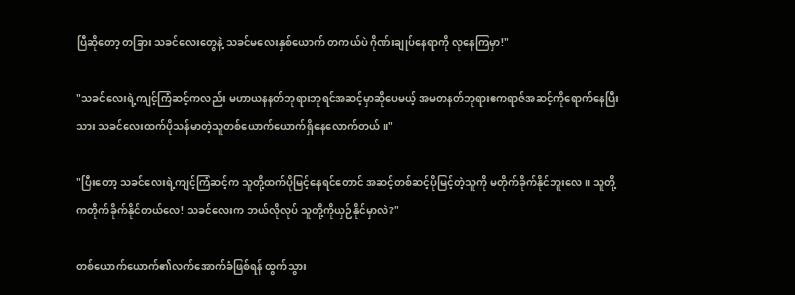ပြီဆိုတော့ တခြား သခင်လေးတွေနဲ့ သခင်မလေးနှစ်ယောက် တကယ်ပဲ ဂိုဏ်းချုပ်နေရာကို လုနေကြမှာ!"

"သခင်လေးရဲ့ကျင့်ကြံဆင့်ကလည်း မဟာယနနတ်ဘုရားဘုရင်အဆင့်မှာဆိုပေမယ့် အမတနတ်ဘုရားဧကရာဇ်အဆင့်ကိုရောက်နေပြီးသား သခင်လေးထက်ပိုသန်မာတဲ့သူတစ်ယောက်ယောက်ရှိနေလောက်တယ်။"

"ပြီးတော့ သခင်လေးရဲ့ကျင့်ကြံဆင့်က သူတို့ထက်ပိုမြင့်နေရင်တောင် အဆင့်တစ်ဆင့်ပိုမြင့်တဲ့သူကို မတိုက်ခိုက်နိုင်ဘူးလေ။ သူတို့ကတိုက်ခိုက်နိုင်တယ်လေ! သခင်လေးက ဘယ်လိုလုပ် သူတို့ကိုယှဉ်နိုင်မှာလဲ?"

တစ်ယောက်ယောက်၏လက်အောက်ခံဖြစ်ရန် ထွက်သွား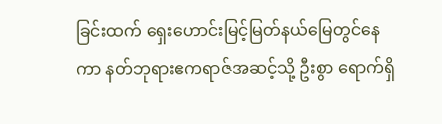ခြင်းထက် ရှေးဟောင်းမြင့်မြတ်နယ်မြေတွင်နေကာ နတ်ဘုရားဧကရာဇ်အဆင့်သို့ ဦးစွာ ရောက်ရှိ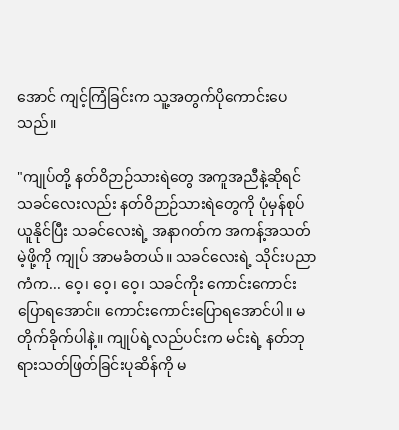အောင် ကျင့်ကြံခြင်းက သူ့အတွက်ပိုကောင်းပေသည်။

"ကျုပ်တို့ နတ်ဝိဉာဉ်သားရဲတွေ အကူအညီနဲ့ဆိုရင် သခင်လေးလည်း နတ်ဝိဉာဉ်သားရဲတွေကို ပုံမှန်စုပ်ယူနိုင်ပြီး သခင်လေးရဲ့ အနာဂတ်က အကန့်အသတ်မဲ့ဖို့ကို ကျုပ် အာမခံတယ်။ သခင်လေးရဲ့ သိုင်းပညာကံက... ဝေ့၊ ဝေ့၊ ဝေ့၊ သခင်ကိုး ကောင်းကောင်းပြောရအောင်။ ကောင်းကောင်းပြောရအောင်ပါ။ မတိုက်ခိုက်ပါနဲ့။ ကျုပ်ရဲ့လည်ပင်းက မင်းရဲ့ နတ်ဘုရားသတ်ဖြတ်ခြင်းပုဆိန်ကို မ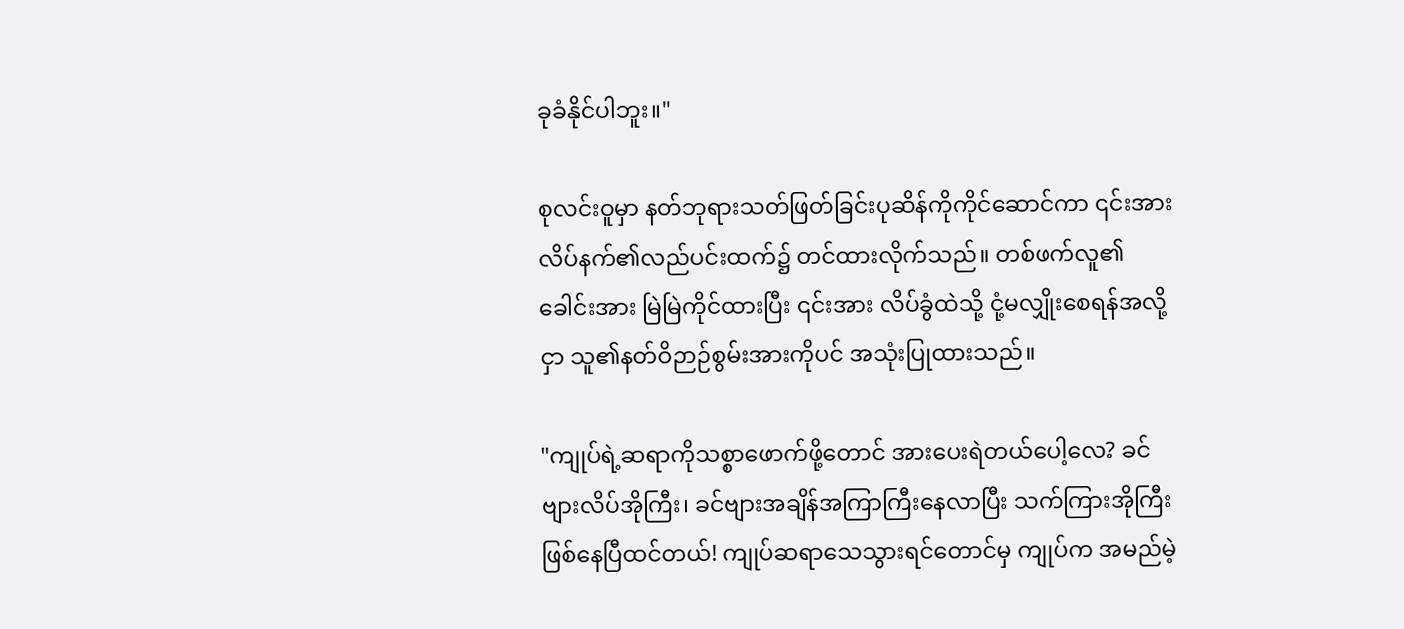ခုခံနိုင်ပါဘူး။"

စုလင်းဝူမှာ နတ်ဘုရားသတ်ဖြတ်ခြင်းပုဆိန်ကိုကိုင်ဆောင်ကာ ၎င်းအား လိပ်နက်၏လည်ပင်းထက်၌ တင်ထားလိုက်သည်။ တစ်ဖက်လူ၏ခေါင်းအား မြဲမြဲကိုင်ထားပြီး ၎င်းအား လိပ်ခွံထဲသို့ ငုံ့မလျှိုးစေရန်အလို့ငှာ သူ၏နတ်ဝိဉာဉ်စွမ်းအားကိုပင် အသုံးပြုထားသည်။

"ကျုပ်ရဲ့ဆရာကိုသစ္စာဖောက်ဖို့တောင် အားပေးရဲတယ်ပေါ့လေ? ခင်ဗျားလိပ်အိုကြီး၊ ခင်ဗျားအချိန်အကြာကြီးနေလာပြီး သက်ကြားအိုကြီးဖြစ်နေပြီထင်တယ်! ကျုပ်ဆရာသေသွားရင်တောင်မှ ကျုပ်က အမည်မဲ့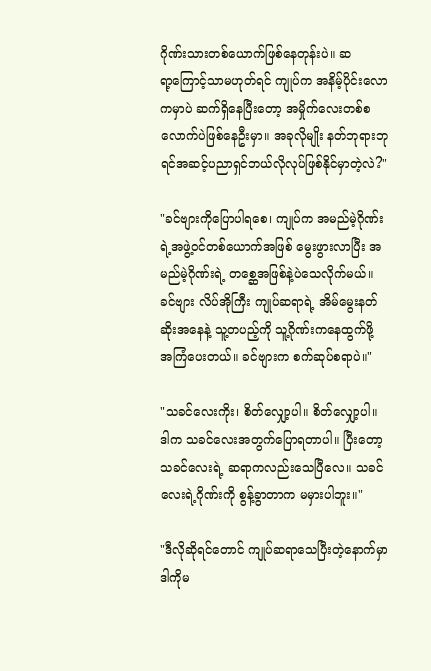ဂိုဏ်းသားတစ်ယောက်ဖြစ်နေတုန်းပဲ။ ဆရာ့‌ကြောင့်သာမဟုတ်ရင် ကျုပ်က အနိမ့်ပိုင်းလောကမှာပဲ ဆက်ရှိနေပြီးတော့ အမှိုက်လေးတစ်စလောက်ပဲဖြစ်နေဦးမှာ။ အခုလိုမျိုး နတ်ဘုရားဘုရင်အဆင့်ပညာရှင်ဘယ်လိုလုပ်ဖြစ်နိုင်မှာတဲ့လဲ?"

"ခင်ဗျားကိုပြောပါရစေ၊ ကျုပ်က အမည်မဲ့ဂိုဏ်းရဲ့အဖွဲ့ဝင်တစ်ယောက်အဖြစ် မွေးဖွားလာပြီး အမည်မဲ့ဂိုဏ်းရဲ့ တစ္ဆေအဖြစ်နဲ့ပဲသေလိုက်မယ်။ ခင်ဗျား လိပ်အိုကြီး ကျုပ်ဆရာရဲ့ အိမ်မွေးနတ်ဆိုးအနေနဲ့ သူ့တပည့်ကို သူ့ဂိုဏ်းကနေထွက်ဖို့ အကြံပေးတယ်။ ခင်ဗျားက စက်‌ဆုပ်စရာပဲ။"

"သခင်လေးကိုး၊ စိတ်လျှော့ပါ။ စိတ်လျှော့ပါ။ ဒါက သခင်လေးအတွက်ပြောရတာပါ။ ပြီးတော့ သခင်လေးရဲ့ ဆရာကလည်းသေပြီလေ။ သခင်လေးရဲ့ဂိုဏ်းကို စွန့်ခွာတာက မမှားပါဘူး။"

"ဒီလိုဆိုရင်တောင် ကျုပ်ဆရာသေပြီး‌တဲ့နောက်မှာ ဒါကိုမ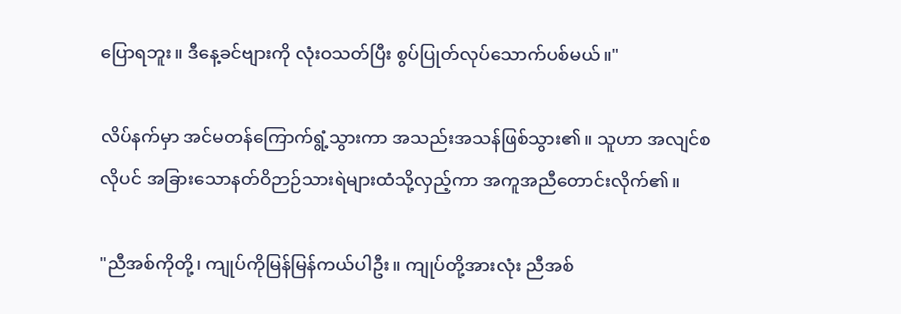ပြောရဘူး။ ဒီနေ့ခင်ဗျားကို လုံးဝသတ်ပြီး စွပ်ပြုတ်လုပ်သောက်ပစ်မယ်။"

လိပ်နက်မှာ အင်မတန်ကြောက်ရွံ့သွားကာ အသည်းအသန်ဖြစ်သွား၏။ သူဟာ အလျင်စလိုပင် အခြားသောနတ်ဝိဉာဉ်သားရဲများထံသို့လှည့်ကာ အကူအညီတောင်းလိုက်၏။

"ညီအစ်ကိုတို့၊ ကျုပ်ကိုမြန်မြန်ကယ်ပါဦး။ ကျုပ်တို့အားလုံး ညီအစ်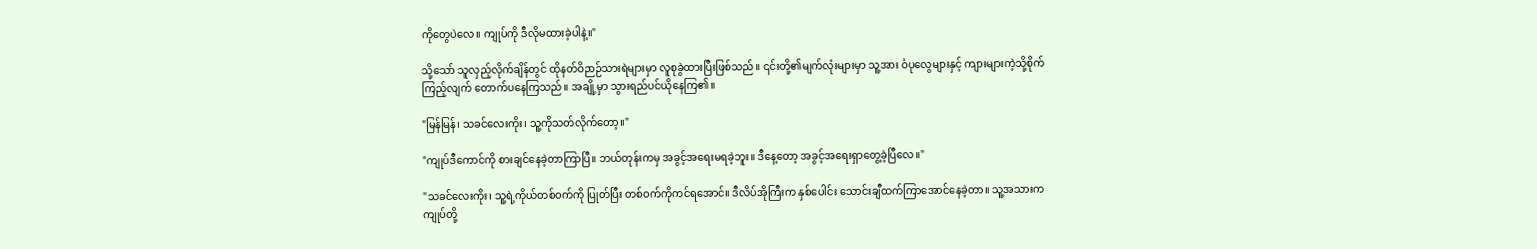ကိုတွေပဲလေ။ ကျုပ်ကို ဒီလိုမထားခဲ့ပါနဲ့။"

သို့သော် သူလှည့်လိုက်ချိန်တွင် ထိုနတ်ဝိဉာဉ်သားရဲများမှာ လူစုခွဲထားပြီးဖြစ်သည်။ ၎င်းတို့၏မျက်လုံးများမှာ သူ့အား ဝံပုလွေများနှင့် ကျားများကဲ့သို့စိုက်ကြည့်လျက် တောက်ပနေကြသည်။ အချို့မှာ သွားရည်ပင်ယိုနေကြ၏။

"မြန်မြန်၊ သခင်လေးကိုး၊ သူ့ကိုသတ်လိုက်တော့။"

"ကျုပ်ဒီကောင်ကို စားချင်နေခဲ့တာကြာပြီ။ ဘယ်တုန်းကမှ အခွင့်အရေးမရခဲ့ဘူး။ ဒီနေ့တော့ အခွင့်အရေးရှာတွေ့ခဲ့ပြီလေ။"

"သခင်လေးကိုး၊ သူ့ရဲ့ကိုယ်တစ်ဝက်ကို ပြုတ်ပြီး တစ်ဝက်ကိုကင်ရအောင်။ ဒီလိပ်အိုကြီးက ‌နှစ်ပေါင်း သောင်းချီထက်ကြာအောင်နေခဲ့တာ။ သူ့အသားက ကျုပ်တို့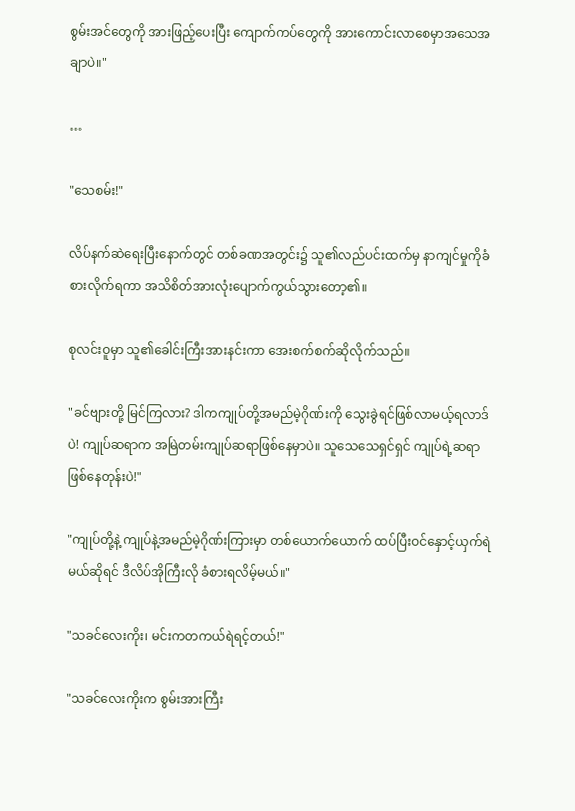စွမ်းအင်တွေကို အားဖြည့်ပေးပြီး ကျောက်ကပ်တွေကို အားကောင်းလာစေမှာအသေအချာပဲ။"

…

"သေစမ်း!"

လိပ်နက်ဆဲရေးပြီးနောက်တွင် တစ်ခဏအတွင်း၌ သူ၏လည်ပင်းထက်မှ နာကျင်မှုကိုခံစားလိုက်ရကာ အသိစိတ်အားလုံးပျောက်ကွယ်သွားတော့၏။

စုလင်းဝူမှာ သူ၏ခေါင်းကြီးအားနင်းကာ အေးစက်စက်ဆိုလိုက်သည်။

"ခင်ဗျားတို့ မြင်ကြလား? ဒါကကျုပ်တို့အမည်မဲ့ဂိုဏ်းကို သွေးခွဲရင်ဖြစ်လာမယ့်ရလာဒ်ပဲ! ကျုပ်ဆရာက အမြဲတမ်းကျုပ်ဆရာဖြစ်နေမှာပဲ။ သူသေသေရှင်ရှင် ကျုပ်ရဲ့ဆရာဖြစ်နေတုန်းပဲ!"

"ကျုပ်တို့နဲ့ ကျုပ်နဲ့အမည်မဲ့ဂိုဏ်းကြားမှာ တစ်ယောက်ယောက် ထပ်ပြီးဝင်နှောင့်ယှက်ရဲမယ်ဆိုရင် ဒီလိပ်အိုကြီးလို ခံစားရလိမ့်မယ်။"

"သခင်လေးကိုး၊ မင်းကတကယ်ရဲရင့်တယ်!"

"သခင်လေးကိုးက စွမ်းအားကြီး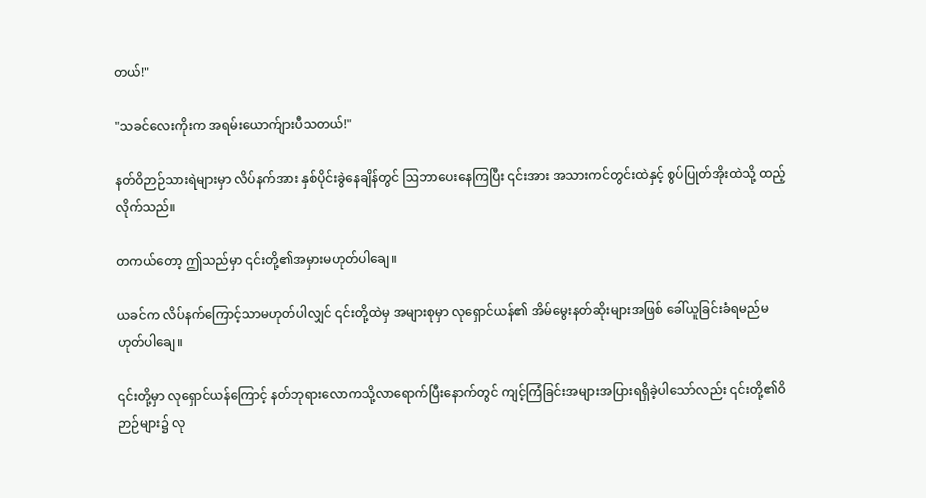တယ်!"

"သခင်လေးကိုးက အရမ်းယောက်ျားပီသတယ်!"

နတ်ဝိဉာဉ်သားရဲများမှာ လိပ်နက်အား နှစ်ပိုင်းခွဲနေချိန်တွင် ဩဘာပေးနေကြပြီး ၎င်းအား အသားကင်တွင်းထဲနှင့် စွပ်ပြုတ်အိုးထဲသို့ ထည့်လိုက်သည်။

တကယ်တော့ ဤသည်မှာ ၎င်းတို့၏အမှားမဟုတ်ပါချေ။

ယခင်က လိပ်နက်ကြောင့်သာမဟုတ်ပါလျှင် ၎င်းတို့ထဲမှ အများစုမှာ လုရှောင်ယန်၏ အိမ်မွေးနတ်ဆိုးများအဖြစ် ခေါ်ယူခြင်းခံရမည်မဟုတ်ပါချေ။

၎င်းတို့မှာ လုရှောင်ယန်ကြောင့် နတ်ဘုရားလောကသို့လာရောက်ပြီးနောက်တွင် ကျင့်ကြံခြင်းအများအပြားရရှိခဲ့ပါသော်လည်း ၎င်းတို့၏ဝိဉာဉ်များ၌ လု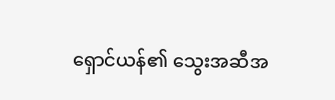ရှောင်ယန်၏ သွေးအဆီအ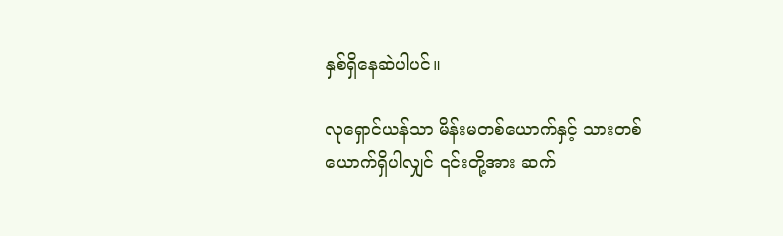နှစ်ရှိနေဆဲပါပင်။

လုရှောင်ယန်သာ မိန်းမတစ်ယောက်နှင့် သားတစ်ယောက်ရှိပါလျှင် ၎င်းတို့အား ဆက်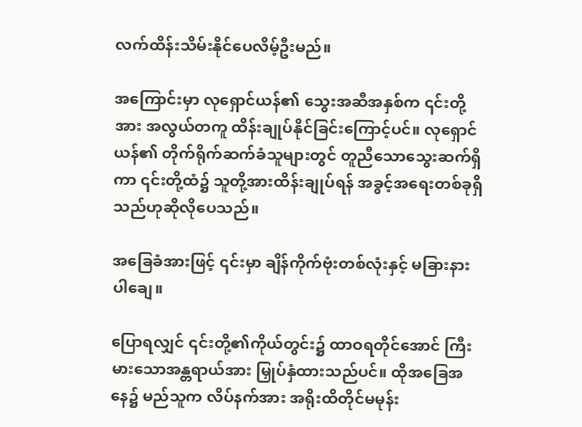လက်ထိန်းသိမ်းနိုင်ပေလိမ့်ဦးမည်။

အကြောင်းမှာ လုရှောင်ယန်၏ သွေးအဆီအနှစ်က ၎င်းတို့အား အလွယ်တကူ ထိန်းချုပ်နိုင်ခြင်းကြောင့်ပင်။ လုရှောင်ယန်၏ တိုက်ရိုက်ဆက်ခံသူများတွင် တူညီသောသွေးဆက်ရှိကာ ၎င်းတို့ထံ၌ သူတို့အားထိန်းချုပ်ရန် အ‌ခွင့်အရေးတစ်ခုရှိသည်ဟုဆိုလိုပေသည်။

အခြေခံအားဖြင့် ၎င်းမှာ ချိန်ကိုက်ဗုံးတစ်လုံးနှင့် မခြားနားပါချေ။

ပြောရလျှင် ၎င်းတို့၏ကိုယ်တွင်း၌ ထာဝရတိုင်အောင် ကြီးမားသောအန္တရာယ်အား မြှုပ်နှံထားသည်ပင်။ ထိုအခြေအနေ၌ မည်သူက လိပ်နက်အား အရိုးထိတိုင်မမုန်း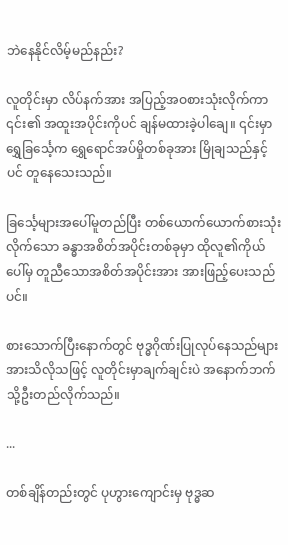ဘဲနေနိုင်လိမ့်မည်နည်း?

လူတိုင်းမှာ လိပ်နက်အား အပြည့်အဝစားသုံးလိုက်ကာ ၎င်း၏ အထူးအပိုင်းကိုပင် ချန်မထားခဲ့ပါချေ။ ၎င်းမှာရွှေ‌ခြင်္သေ့က ရွှေရောင်အပ်မှိုတစ်ခုအား မြိုချသည်နှင့်ပင် တူနေသေးသည်။

ခြင်္သေ့များအပေါ်မူတည်ပြီး တစ်ယောက်ယောက်စားသုံးလိုက်သော ခန္ဓာအစိတ်အပိုင်းတစ်ခုမှာ ထိုလူ၏ကိုယ်ပေါ်မှ တူညီသောအစိတ်အပိုင်းအား အားဖြည့်ပေးသည်ပင်။

စားသောက်ပြီးနောက်တွင် ဗုဒ္ဓဂိုဏ်းပြုလုပ်‌နေသည်များအားသိလိုသဖြင့် လူတိုင်းမှာချက်ချင်းပဲ အနောက်ဘက်သို့ဦးတည်လိုက်သည်။

...

တစ်ချိန်တည်းတွင် ပုဟွားကျောင်းမှ ဗုဒ္ဓဆ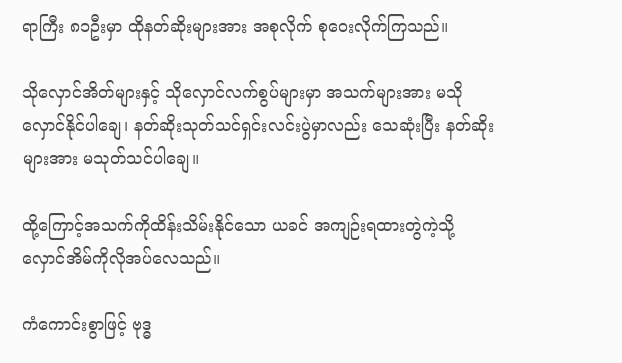ရာကြီး ၈၁ဦးမှာ ထိုနတ်ဆိုးများအား အစုလိုက် စုဝေးလိုက်ကြသည်။

သိုလှောင်အိတ်များနှင့် သိုလှောင်လက်စွပ်များမှာ အသက်များအား မသိုလှောင်နိုင်ပါချေ၊ နတ်ဆိုးသုတ်သင်ရှင်းလင်းပွဲမှာလည်း သေဆုံးပြီး နတ်ဆိုးများအား မသုတ်သင်ပါချေ။

ထို့ကြောင့်အသက်ကိုထိန်းသိမ်းနိုင်သော ယခင် အကျဉ်းရထားတွဲကဲ့သို့ လှောင်အိမ်ကိုလိုအပ်လေသည်။

ကံကောင်းစွာဖြင့် ဗုဒ္ဓ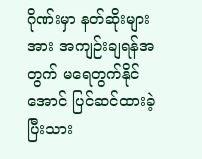ဂိုဏ်းမှာ နတ်ဆိုးများအား အကျဉ်းချရန်အတွက် မရေတွက်နိုင်အောင် ပြင်ဆင်ထားခဲ့ပြီးသား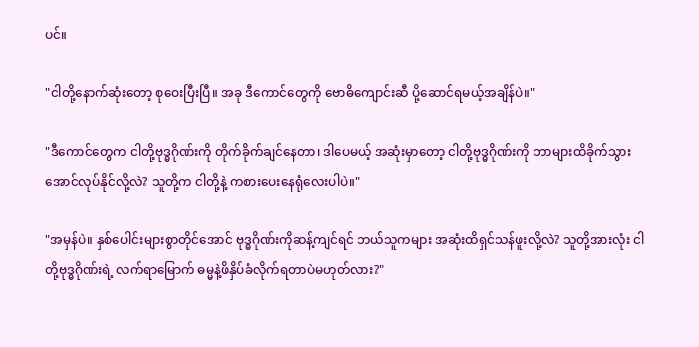ပင်။

"ငါတို့နောက်ဆုံးတော့ စုဝေးပြီးပြီ။ အခု ဒီကောင်တွေကို ဗောဓိကျောင်းဆီ ပို့ဆောင်ရမယ့်အချိန်ပဲ။"

"ဒီကောင်တွေက ငါတို့‌ဗုဒ္ဓဂိုဏ်းကို တိုက်ခိုက်ချင်နေတာ၊ ဒါပေမယ့် အဆုံးမှာတော့ ငါတို့ဗုဒ္ဓဂိုဏ်းကို ဘာများထိခိုက်သွားအောင်လုပ်နိုင်လို့လဲ? သူတို့က ငါတို့နဲ့ ကစားပေးနေရုံလေးပါပဲ။"

"အမှန်ပဲ။ နှစ်ပေါင်းများစွာတိုင်အောင် ဗုဒ္ဓဂိုဏ်းကိုဆန့်ကျင်ရင် ဘယ်သူကများ အဆုံးထိရှင်သန်ဖူးလို့လဲ? သူတို့အားလုံး ငါတို့ဗုဒ္ဓဂိုဏ်းရဲ့ လက်ရာမြောက် ဓမ္မနဲ့ဖိနှိပ်ခံလိုက်ရတာပဲမဟုတ်လား?"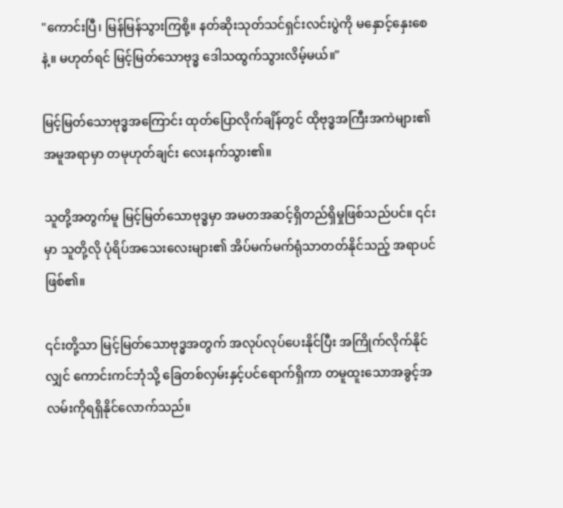"ကောင်းပြီ၊ မြန်မြန်သွားကြစို့။ နတ်ဆိုးသုတ်သင်ရှင်းလင်းပွဲကို မနှောင့်နှေးစေနဲ့။ မဟုတ်ရင် မြင့်မြတ်သောဗုဒ္ဓ ဒေါသထွက်သွားလိမ့်မယ်။"

မြင့်မြတ်သောဗုဒ္ဓအကြောင်း ထုတ်ပြောလိုက်ချိန်တွင် ထိုဗုဒ္ဓအကြီးအကဲများ၏အမူအရာမှာ တမုဟုတ်ချင်း လေးနက်သွား၏။

သူတို့အတွက်မူ မြင့်မြတ်သောဗုဒ္ဓမှာ အမတအဆင့်ရှိတည်ရှိမှုဖြစ်သည်ပင်။ ၎င်းမှာ သူတို့လို ပုံရိပ်အသေးလေးများ၏ အိပ်မက်မက်ရုံသာတတ်နိုင်သည့် အရာပင် ဖြစ်၏။

၎င်းတို့သာ မြင့်မြတ်သောဗုဒ္ဓအတွက် အလုပ်လုပ်ပေးနိုင်ပြီး အကြိုက်လိုက်နိုင်လျှင် ကောင်းကင်ဘုံသို့ ခြေတစ်လှမ်းနှင့်ပင်ရောက်ရှိကာ တမူထူးသောအခွင့်အလမ်းကိုရရှိနိုင်လောက်သည်။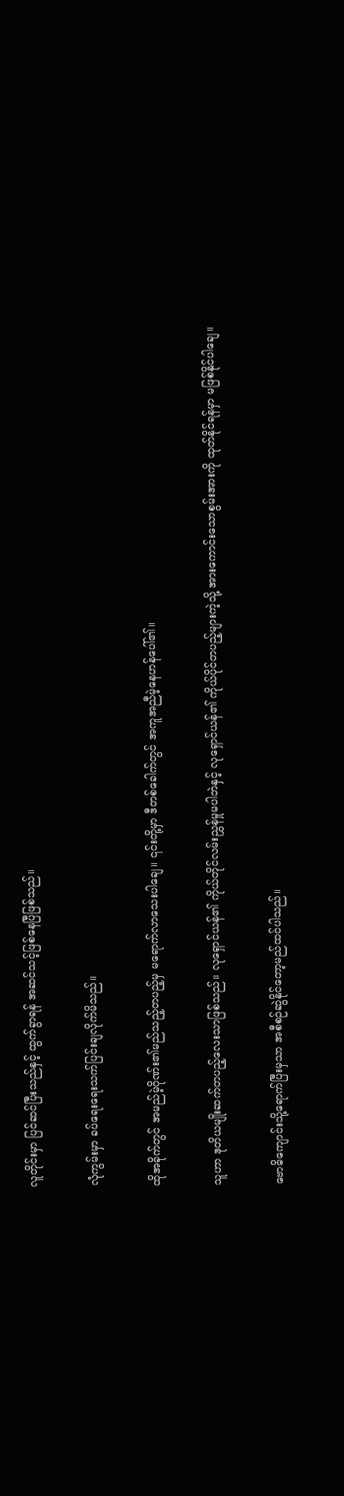လူတိုင်းမှာ ပြင်ဆင်ပြီးသည်နှင့် ထွက်ခွာရန် အဆင်သင့်ဖြစ်နေပြီဖြစ်သည်။

လုံကွမ်းမှာ ခပ်ရေးရေးသက်ပြင်းချလိုက်မိသည်။

ထိုအခိုက်တွင် အမည်မဲ့ဂိုဏ်း၏မည်သည့်တပည့်မှ မရောက်လာသေးပါချေ။ ၎င်းတို့မှာ ဒီတစ်ခေါက်တွင် အကူအညီမဲ့နေဟန်ပေါ်၏။

သူဟာ ဒုတိယမျိုးဆက်တပည့်လေးသာဖြစ်သည်။ လုရှောင်ယန်၏ ကိုယ်တိုင်လမ်းညွှန်မှုမပါဘဲနှင့် လုရှောင်ယန်၏ ကိုယ်ပိုင်တပည့်များကဲ့သို့ အားကောင်းသောစွမ်းအားကို ထုတ်နိုင်ရန်မှာ မဖြစ်နိုင်ပါချေ။

ဗောဓိကျောင်းသို့ရောက်ပြီးမှသာ အစီစဉ်ဆွဲနိုင်တော့မည်ထင်ပါသည်။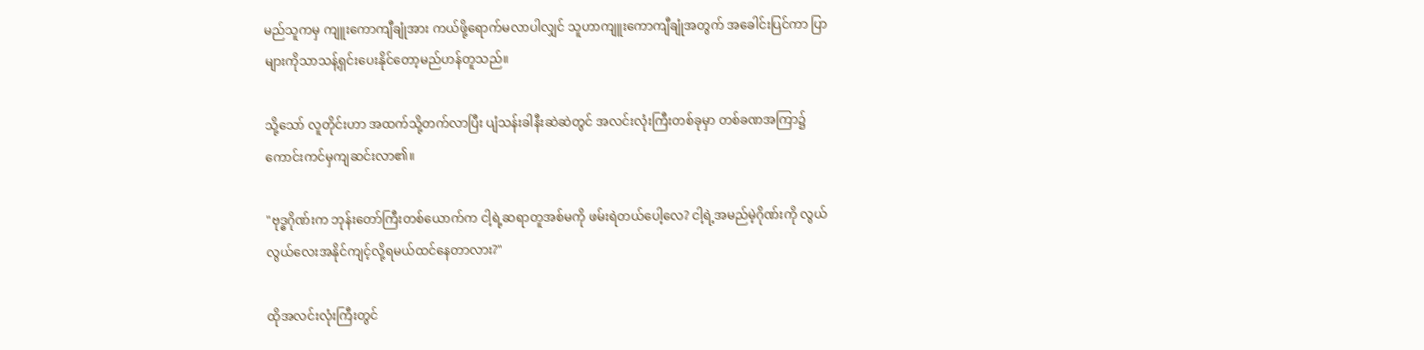မည်သူကမှ ကျူးကောကျီချုံအား ကယ်ဖို့ရောက်မလာပါလျှင် သူဟာကျူးကောကျီချုံအတွက် ‌အခေါင်းပြင်ကာ ပြာများကိုသာသန့်ရှင်းပေးနိုင်တော့မည်ဟန်တူသည်။

သို့သော် လူတိုင်းဟာ အထက်သို့တက်လာပြီး ပျံသန်းခါနီးဆဲဆဲတွင် အလင်းလုံးကြီးတစ်ခုမှာ တစ်ခဏအကြာ၌ ကောင်းကင်မှကျဆင်းလာ၏။

"ဗုဒ္ဓဂိုဏ်းက ဘုန်းတော်ကြီးတစ်ယောက်က ငါ့ရဲ့ဆရာတူအစ်မကို ဖမ်းရဲတယ်ပေါ့လေ? ငါ့ရဲ့အမည်မဲ့ဂိုဏ်းကို လွယ်လွယ်လေးအနိုင်ကျင့်လို့ရမယ်ထင်နေတာလား?"

ထိုအလင်းလုံးကြီးတွင်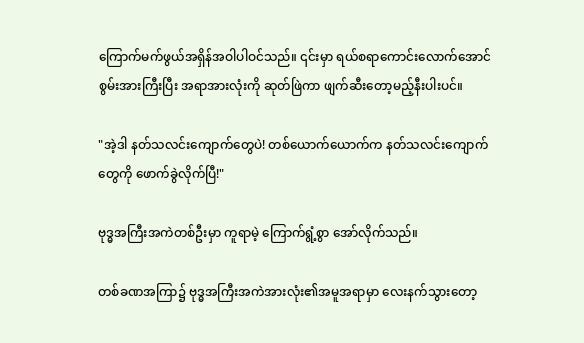ကြောက်မက်ဖွယ်အရှိန်အဝါပါဝင်သည်။ ၎င်းမှာ ရယ်စရာကောင်းလောက်အောင် စွမ်းအားကြီးပြီး အရာအားလုံးကို ဆုတ်ဖြဲကာ ဖျက်ဆီးတော့မည့်နီးပါးပင်။

"အဲ့ဒါ နတ်သလင်းကျောက်တွေပဲ! တစ်ယောက်ယောက်က နတ်သလင်းကျောက်တွေကို ဖောက်ခွဲလိုက်ပြီ!"

ဗုဒ္ဓအကြီးအကဲတစ်ဦးမှာ ကူရာမဲ့ ကြောက်ရွံ့စွာ အော်လိုက်သည်။

တစ်ခဏအကြာ၌ ဗုဒ္ဓအကြီးအကဲအားလုံး၏အမူအရာမှာ လေးနက်သွားတော့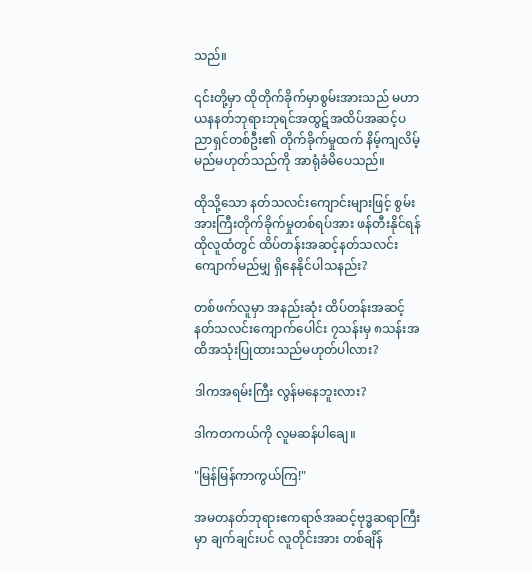သည်။

၎င်းတို့မှာ ထိုတိုက်ခိုက်မှာစွမ်းအားသည် မဟာယနနတ်ဘုရားဘုရင်အထွဋ်အထိပ်အဆင့်ပညာရှင်တစ်ဦး၏ တိုက်ခိုက်မှုထက် နိမ့်ကျလိမ့်မည်မဟုတ်သည်ကို အာရုံခံမိပေသည်။

ထိုသို့သော နတ်သလင်းကျောင်းများဖြင့် စွမ်းအားကြီးတိုက်ခိုက်မှုတစ်ရပ်အား ဖန်တီးနိုင်ရန် ထိုလူထံတွင် ထိပ်တန်းအဆင့်နတ်သလင်းကျောက်မည်မျှ ရှိနေနိုင်ပါသနည်း?

တစ်ဖက်လူမှာ အနည်းဆုံး ထိပ်တန်းအဆင့်နတ်သလင်းကျောက်ပေါင်း ၇သန်းမှ ၈သန်းအထိအသုံးပြုထားသည်မဟုတ်ပါလား?

ဒါကအရမ်းကြီး လွန်မနေဘူးလား?

ဒါကတကယ်ကို လူမဆန်ပါချေ။

"မြန်မြန်ကာကွယ်ကြ!"

အမတနတ်ဘုရားဧကရာဇ်အဆင့်ဗုဒ္ဓဆရာကြီးမှာ ချက်ချင်းပင် လူတိုင်းအား တစ်ချိန်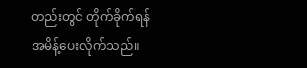တည်းတွင် တိုက်ခိုက်ရန် အမိန့်ပေးလိုက်သည်။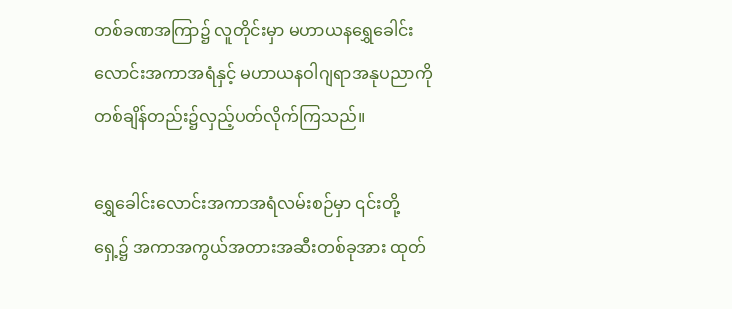တစ်ခဏအကြာ၌ လူတိုင်းမှာ မဟာယနရွှေခေါင်းလောင်းအကာအရံနှင့် မဟာယနဝါဂျရာအနုပညာကို တစ်ချိန်တည်း၌လှည့်ပတ်လိုက်ကြသည်။

ရွှေခေါင်းလောင်းအကာအရံလမ်းစဉ်မှာ ၎င်းတို့ရှေ့၌ အကာအကွယ်အတားအဆီးတစ်ခုအား ထုတ်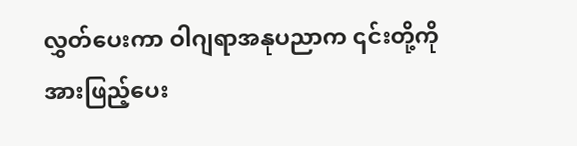လွှတ်ပေးကာ ဝါဂျရာအနုပညာက ၎င်းတို့ကို အားဖြည့်ပေး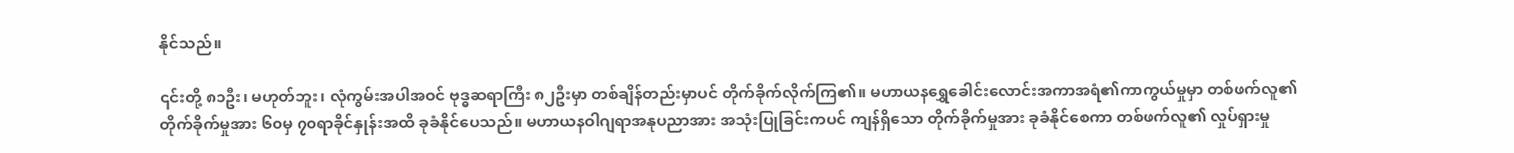နိုင်သည်။

၎င်းတို့ ၈၁ဦး၊ မဟုတ်ဘူး၊ လုံကွမ်းအပါအဝင် ဗုဒ္ဓဆရာကြီး ၈၂ဦးမှာ တစ်ချိန်တည်းမှာပင် တိုက်ခိုက်လိုက်ကြ၏။ မဟာယနရွှေခေါင်းလောင်းအကာအရံ၏ကာကွယ်မှုမှာ တစ်ဖက်လူ၏တိုက်ခိုက်မှုအား ၆၀မှ ၇၀ရာခိုင်နှုန်းအထိ ခုခံနိုင်ပေသည်။ မဟာယနဝါဂျရာအနုပညာအား အသုံးပြုခြင်းကပင် ကျန်ရှိသော တိုက်ခိုက်မှုအား ခုခံနိုင်စေကာ တစ်ဖက်လူ၏ လှုပ်ရှားမှု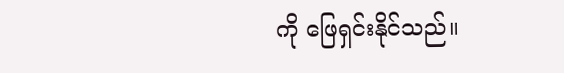ကို ဖြေရှင်းနိုင်သည်။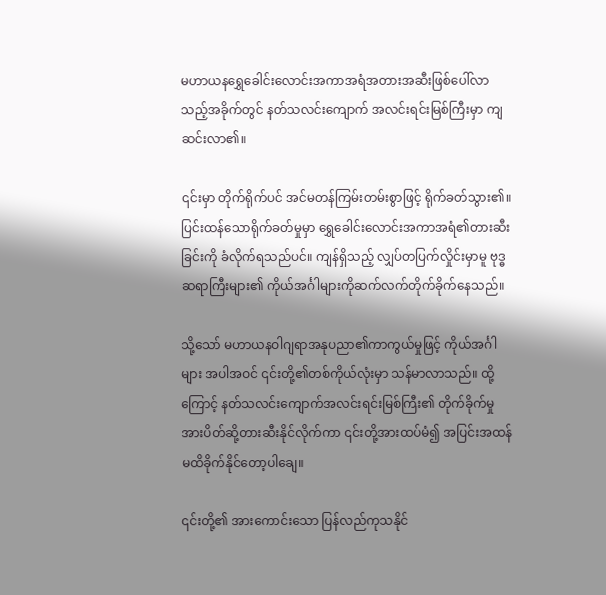မဟာယနရွှေခေါင်းလောင်းအကာအရံအတားအဆီးဖြစ်ပေါ်လာသည့်အခိုက်တွင် နတ်သလင်းကျောက် အလင်းရင်းမြစ်ကြီးမှာ ကျဆင်းလာ၏။

၎င်းမှာ တိုက်ရိုက်ပင် အင်မတန်ကြမ်းတမ်းစွာဖြင့် ရိုက်ခတ်သွား၏။ ပြင်းထန်သောရိုက်ခတ်မှုမှာ ရွှေခေါင်းလောင်းအကာအရံ၏တားဆီးခြင်းကို ခံလိုက်ရသည်ပင်။ ကျန်ရှိသည့် လျှပ်တပြက်လှိုင်းမှာမူ ဗုဒ္ဓဆရာကြီးများ၏ ကိုယ်အင်္ဂါများကိုဆက်လက်တိုက်ခိုက်နေသည်။

သို့သော် မဟာယနဝါဂျရာအနုပညာ၏ကာကွယ်မှုဖြင့် ကိုယ်အင်္ဂါများ အပါအဝင် ၎င်းတို့၏တစ်ကိုယ်လုံးမှာ သန်မာလာသည်။ ထို့ကြောင့် နတ်သလင်းကျောက်အလင်းရင်းမြစ်ကြီး၏ တိုက်ခိုက်မှုအားပိတ်ဆို့တားဆီးနိုင်လိုက်ကာ ၎င်းတို့အားထပ်မံ၍ အပြင်းအထန် မထိခိုက်နိုင်တော့ပါချေ။

၎င်းတို့၏ အားကောင်းသော ပြန်လည်ကုသနိုင်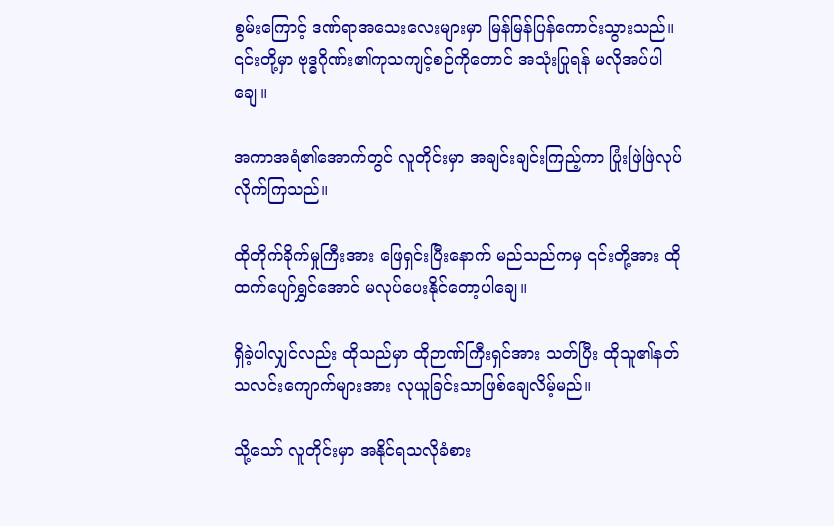စွမ်းကြောင့် ဒဏ်ရာအသေးလေးများမှာ မြန်မြန်ပြန်ကောင်းသွားသည်။ ၎င်းတို့မှာ ဗုဒ္ဓဂိုဏ်း၏ကုသကျင့်စဉ်ကိုတောင် အသုံးပြုရန် မလိုအပ်ပါချေ။

အကာအရံ၏အောက်တွင် လူတိုင်းမှာ အချင်းချင်းကြည့်ကာ ပြုံးဖြဲဖြဲလုပ်လိုက်ကြသည်။

ထိုတိုက်ခိုက်မှုကြီးအား ဖြေရှင်းပြီးနောက် မည်သည်ကမှ ၎င်းတို့အား ထိုထက်ပျော်‌ရွှင်အောင် မလုပ်ပေးနိုင်တော့ပါချေ။

ရှိခဲ့ပါလျှင်လည်း ထိုသည်မှာ ထိုဉာဏ်ကြီးရှင်အား သတ်ပြီး ထိုသူ၏နတ်သလင်းကျောက်များအား လုယူခြင်းသာ‌ဖြစ်ချေလိမ့်မည်။

သို့သော် လူတိုင်းမှာ အနိုင်ရသလိုခံစား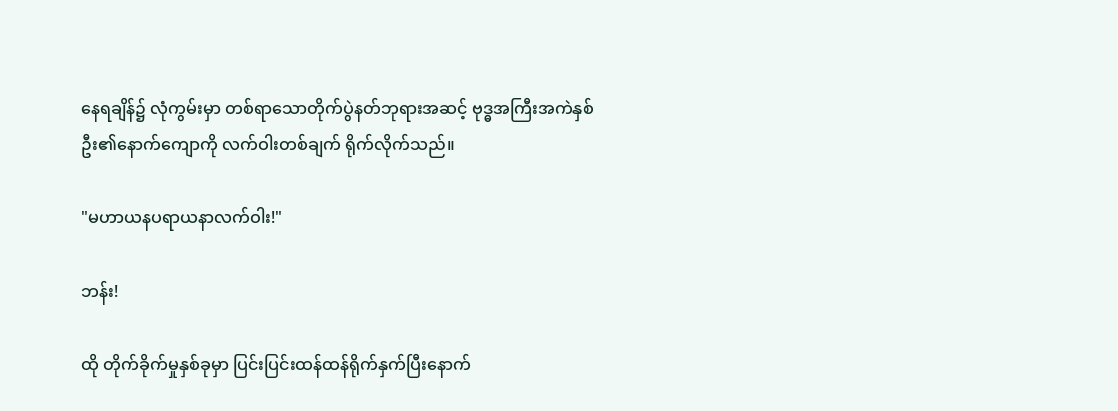နေရချိန်၌ လုံကွမ်းမှာ တစ်ရာသောတိုက်ပွဲနတ်ဘုရားအဆင့် ဗုဒ္ဓအကြီးအကဲနှစ်ဦး၏နောက်ကျောကို လက်ဝါးတစ်ချက် ရိုက်လိုက်သည်။

"မဟာယနပရာယနာလက်ဝါး!"

ဘန်း!

ထို တိုက်ခိုက်မှုနှစ်ခုမှာ ပြင်းပြင်းထန်ထန်ရိုက်နှက်ပြီးနောက်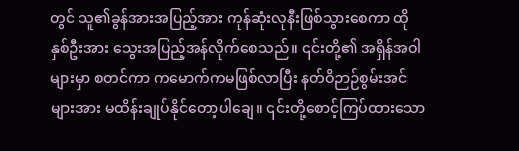တွင် သူ၏ခွန်အားအပြည့်အား ကုန်ဆုံးလုနီးဖြစ်သွားစေကာ ထိုနှစ်ဦးအား သွေးအပြည့်အန်လိုက်စေသည်။ ၎င်းတို့၏ အရှိန်အဝါများမှာ စတင်ကာ ကမောက်ကမဖြစ်လာပြီး နတ်ဝိဉာဉ်စွမ်းအင်များအား မထိန်းချုပ်နိုင်တော့ပါချေ။ ၎င်းတို့စောင့်ကြပ်ထားသော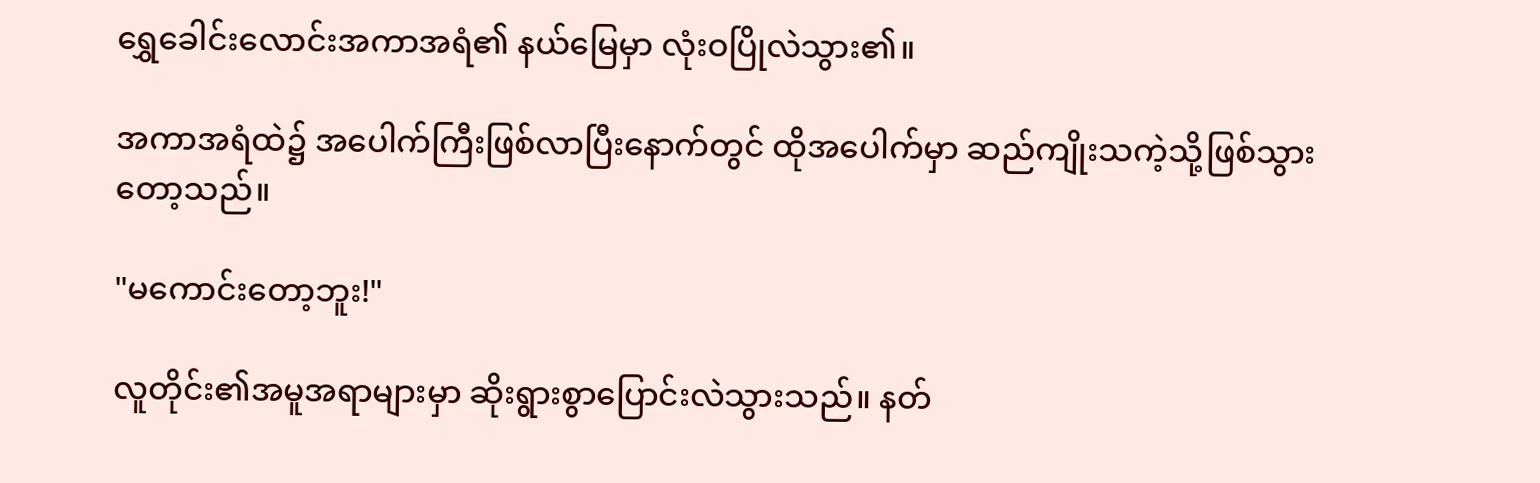ရွှေခေါင်းလောင်းအကာအရံ၏ နယ်မြေမှာ လုံးဝပြိုလဲသွား၏။

အကာအရံထဲ၌ အပေါက်ကြီးဖြစ်လာပြီးနောက်တွင် ထိုအပေါက်မှာ ဆည်ကျိုးသကဲ့သို့ဖြစ်သွားတော့သည်။

"မကောင်းတော့ဘူး!"

လူတိုင်း၏အမူအရာများမှာ ဆိုးရွားစွာပြောင်းလဲသွားသည်။ နတ်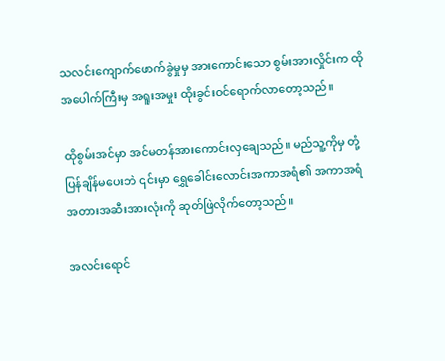သလင်းကျောက်ဖောက်ခွဲမှုမှ အားကောင်းသော စွမ်းအားလှိုင်းက ထိုအပေါက်ကြီးမှ အရူးအမှုး ထိုးခွင်းဝင်ရောက်လာတော့သည်။

ထိုစွမ်းအင်မှာ အင်မတန်အားကောင်းလှချေသည်။ မည်သူ့ကိုမှ တုံ့ပြန်ချိန်မပေးဘဲ ၎င်းမှာ ရွှေခေါင်းလောင်းအကာအရံ၏ အကာအရံအတားအဆီးအားလုံးကို ဆုတ်ဖြဲလိုက်တော့သည်။

အလင်းရောင်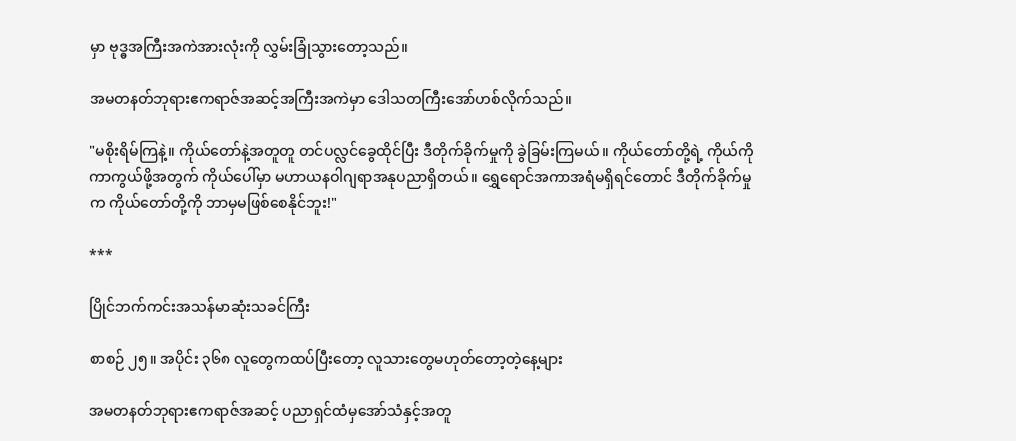မှာ ဗုဒ္ဓအကြီးအကဲအားလုံးကို လွှမ်းခြုံသွားတော့သည်။

အမတနတ်ဘုရားဧကရာဇ်အဆင့်အကြီးအကဲမှာ ဒေါသတကြီးအော်ဟစ်လိုက်သည်။

"မစိုးရိမ်ကြနဲ့။ ကိုယ်တော်နဲ့အတူတူ တင်ပလ္လင်ခွေထိုင်ပြီး ဒီတိုက်ခိုက်မှုကို ခွဲခြမ်းကြမယ်။ ကိုယ်တော်တို့ရဲ့ ကိုယ်ကိုကာကွယ်ဖို့အတွက် ကိုယ်ပေါ်မှာ မဟာယနဝါဂျရာအနုပညာရှိတယ်။ ရွှေရောင်အကာအရံမရှိရင်တောင် ဒီတိုက်ခိုက်မှုက ကိုယ်တော်တို့ကို ဘာမှမဖြစ်စေနိုင်ဘူး!"

***

ပြိုင်ဘက်ကင်းအသန်မာဆုံးသခင်ကြီး

စာစဉ် ၂၅။ အပိုင်း ၃၆၈ လူတွေကထပ်ပြီးတော့ လူသားတွေမဟုတ်တော့တဲ့နေ့များ

အမတနတ်ဘုရားဧကရာဇ်အဆင့် ပညာရှင်ထံမှအော်သံနှင့်အတူ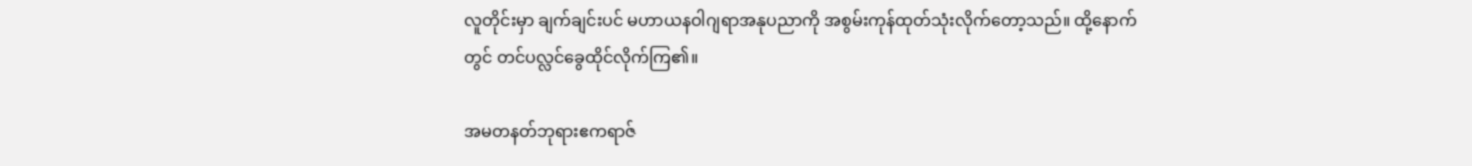လူတိုင်းမှာ ချက်ချင်းပင် မဟာယနဝါဂျရာအနုပညာကို အစွမ်းကုန်ထုတ်သုံးလိုက်တော့သည်။ ထို့နောက်တွင် တင်ပလ္လင်ခွေထိုင်လိုက်ကြ၏။

အမတနတ်ဘုရားဧကရာဇ်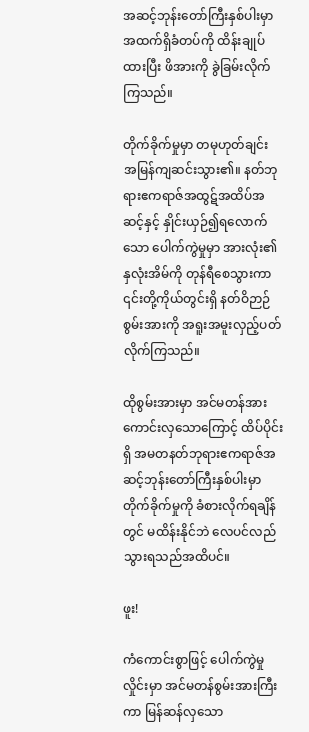အဆင့်ဘုန်းတော်ကြီးနှစ်ပါးမှာ အထက်ရှိခံတပ်ကို ထိန်းချုပ်ထားပြီး ဖိအားကို ခွဲခြမ်းလိုက်ကြသည်။

တိုက်ခိုက်မှုမှာ တမုဟုတ်ချင်း အမြန်ကျဆင်းသွား၏။ နတ်ဘုရားဧကရာဇ်အထွဋ်အထိပ်အဆင့်နှင့် နှိုင်းယှဉ်၍ရလောက်သော ပေါက်ကွဲမှုမှာ အားလုံး၏နှလုံးအိမ်ကို တုန်ရီစေသွားကာ ၎င်းတို့ကိုယ်တွင်းရှိ နတ်ဝိဉာဉ်စွမ်းအားကို အရူးအမူးလှည့်ပတ်လိုက်ကြသည်။

ထိုစွမ်းအားမှာ အင်မတန်အားကောင်းလှသောကြောင့် ထိပ်ပိုင်းရှိ အမတနတ်ဘုရားဧကရာဇ်အဆင့်ဘုန်းတော်ကြီးနှစ်ပါးမှာ တိုက်ခိုက်မှုကို ခံစားလိုက်ရချိန်တွင် မထိန်းနိုင်ဘဲ လေပင်လည်သွားရသည်အထိပင်။

ဖူး!

ကံကောင်းစွာဖြင့် ပေါက်ကွဲမှု လှိုင်းမှာ အင်မတန်စွမ်းအားကြီးကာ မြန်ဆန်လှသော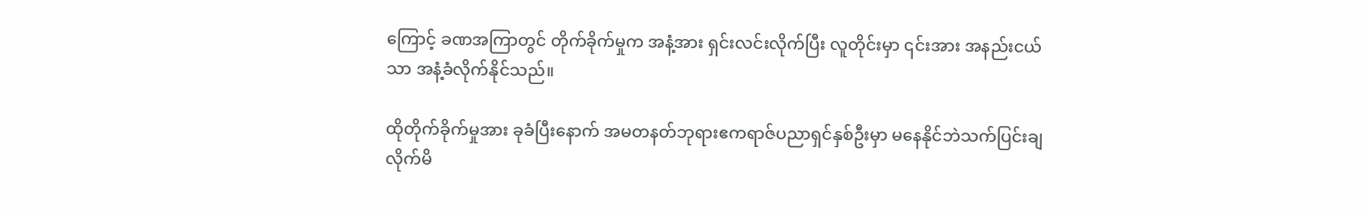ကြောင့် ‌‌ခဏအကြာတွင် တိုက်ခိုက်မှုက အနံ့အား ရှင်းလင်းလိုက်ပြီး လူတိုင်းမှာ ၎င်းအား အနည်းငယ်သာ အနံ့ခံလိုက်နိုင်သည်။

ထိုတိုက်ခိုက်မှုအား ခုခံပြီးနောက် အမတနတ်ဘုရားဧကရာဇ်ပညာရှင်နှစ်ဦးမှာ မနေနိုင်ဘဲသက်ပြင်းချလိုက်မိ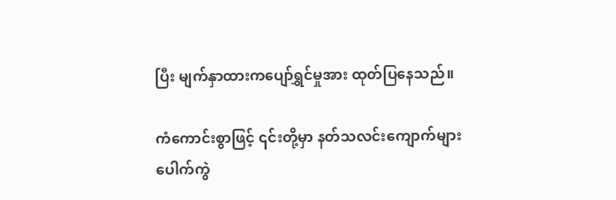ပြီး မျက်နှာထားကပျော်ရွှင်မှုအား ထုတ်ပြနေသည်။

ကံကောင်းစွာဖြင့် ၎င်းတို့မှာ နတ်သလင်းကျောက်‌များပေါက်ကွဲ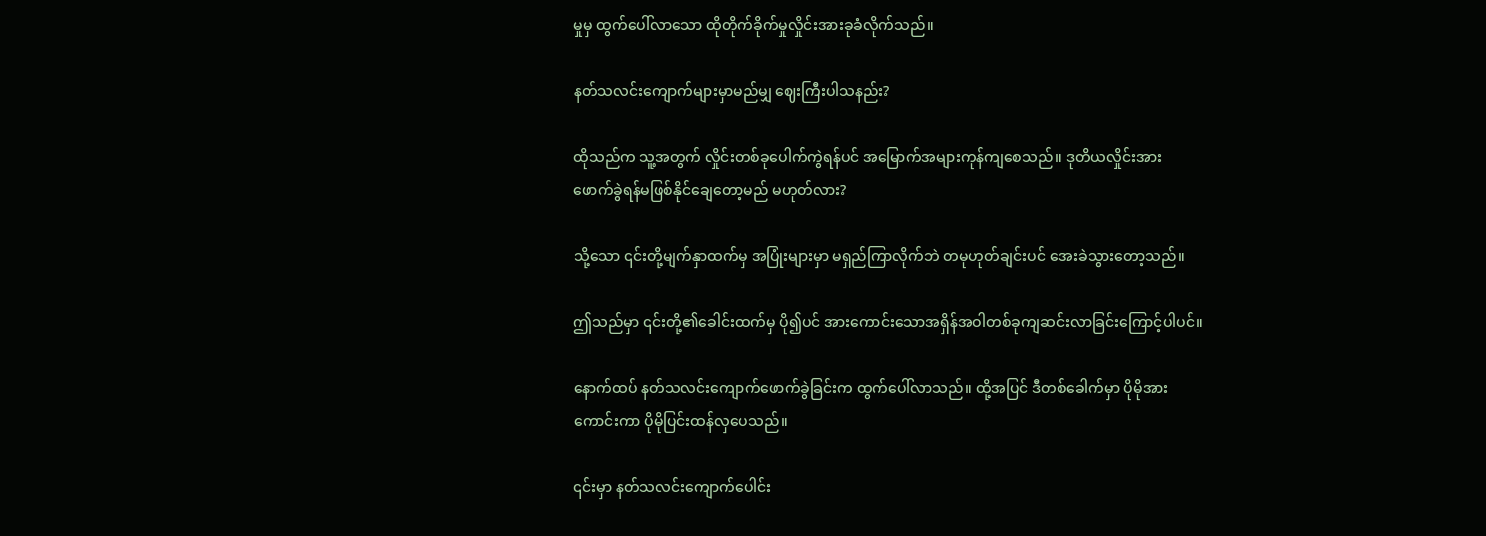မှုမှ ထွက်ပေါ်လာသော ထိုတိုက်ခိုက်မှုလှိုင်းအားခုခံလိုက်သည်။

နတ်သလင်းကျောက်များမှာမည်မျှ ဈေးကြီးပါသနည်း?

ထိုသည်က သူ့အတွက် လှိုင်းတစ်ခုပေါက်ကွဲရန်ပင် အမြောက်အများကုန်ကျစေသည်။ ဒုတိယလှိုင်းအား ဖောက်ခွဲရန်မဖြစ်နိုင်‌ချေတော့မည် မဟုတ်လား?

သို့သော ၎င်းတို့မျက်နှာထက်မှ အပြုံးများမှာ မရှည်ကြာလိုက်ဘဲ တမုဟုတ်ချင်းပင် အေးခဲသွားတော့သည်။

ဤသည်မှာ ၎င်းတို့၏ခေါင်းထက်မှ ပို၍ပင် အားကောင်းသောအရှိန်အဝါတစ်ခုကျဆင်းလာခြင်းကြောင့်ပါပင်။

နောက်ထပ် နတ်သလင်းကျောက်ဖောက်ခွဲခြင်းက ထွက်ပေါ်လာသည်။ ထို့အပြင် ဒီတစ်ခေါက်မှာ ပိုမိုအားကောင်းကာ ပိုမိုပြင်းထန်လှပေသည်။

၎င်းမှာ နတ်သလင်းကျောက်ပေါင်း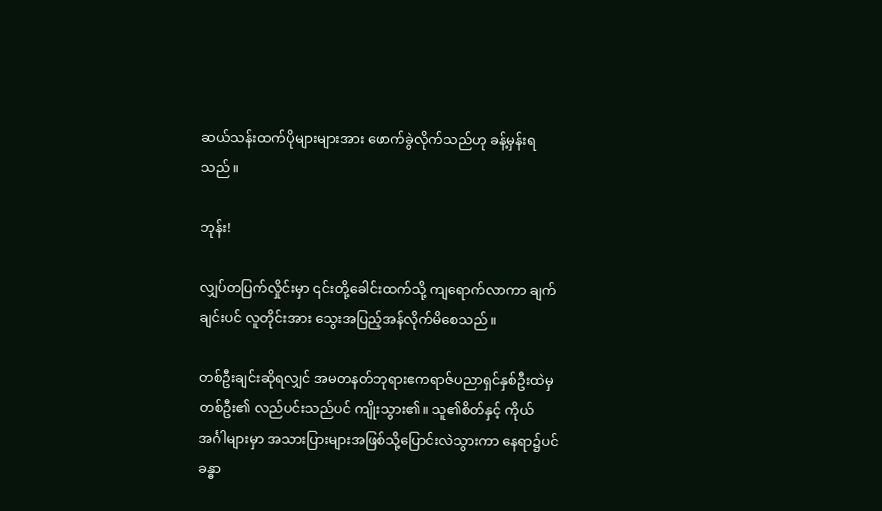ဆယ်သန်းထက်ပိုများများအား ဖောက်ခွဲလိုက်သည်ဟု ခန့်မှန်းရသည်။

ဘုန်း!

လျှပ်တပြက်လှိုင်းမှာ ၎င်းတို့ခေါင်းထက်သို့ ကျရောက်လာကာ ချက်ချင်းပင် လူတိုင်းအား သွေးအပြည့်အန်လိုက်မိစေသည်။

တစ်ဦးချင်းဆိုရလျှင် အမတနတ်ဘုရားဧကရာဇ်ပညာရှင်နှစ်ဦးထဲမှ တစ်ဦး၏ လည်ပင်းသည်ပင် ကျိုးသွား၏။ သူ၏စိတ်နှင့် ကိုယ်အင်္ဂါများမှာ အသားပြားများအဖြစ်သို့ပြောင်းလဲသွားကာ နေရာ၌ပင် ခန္ဓာ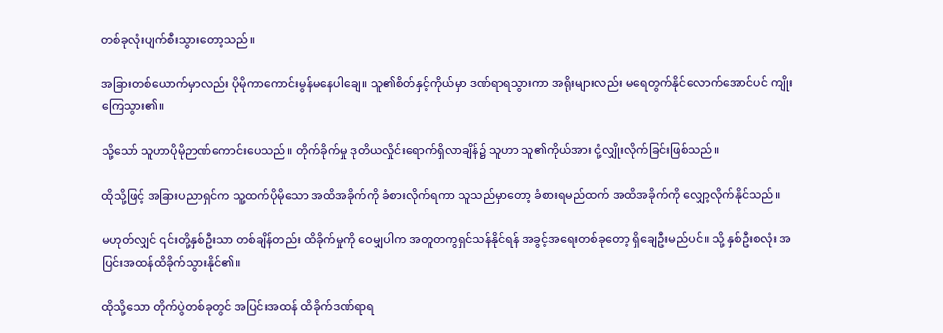တစ်ခုလုံးပျက်စီးသွားတော့သည်။

အခြားတစ်ယောက်မှာလည်း ပိုမိုကာကောင်းမွန်မနေပါချေ။ သူ၏စိတ်နှင့်ကိုယ်မှာ ဒဏ်ရာရသွားကာ အရိုးများလည်း မရေတွက်နိုင်လောက်အောင်ပင် ကျိုးကြေသွား၏။

သို့သော် သူဟာပိုမိုဉာဏ်ကောင်းပေသည်။ တိုက်ခိုက်မှု ဒုတိယလှိုင်းရောက်ရှိလာချိန်၌ သူဟာ သူ၏ကိုယ်အား ငုံ့လျှိုးလိုက်ခြင်းဖြစ်သည်။

ထိုသို့ဖြင့် အခြားပညာရှင်က သူ့ထက်ပိုမိုသော အထိအခိုက်ကို ခံစားလိုက်ရကာ သူသည်မှာတော့ ခံစားရမည်ထက် အထိအခိုက်ကို လျှော့လိုက်နိုင်သည်။

မဟုတ်လျှင် ၎င်းတို့နှစ်ဦးသာ တစ်ချိန်တည်း ထိခိုက်မှုကို ဝေမျှပါက အတူတကွရှင်သန်နိုင်ရန် အခွင့်အရေးတစ်ခုတော့ ‌ရှိချေဦးမည်ပင်။ သို့ နှစ်ဦးစလုံး အပြင်းအထန်ထိခိုက်သွားနိုင်၏။

ထိုသို့သော တိုက်ပွဲတစ်ခုတွင် အပြင်းအထန် ထိခိုက်ဒဏ်ရာရ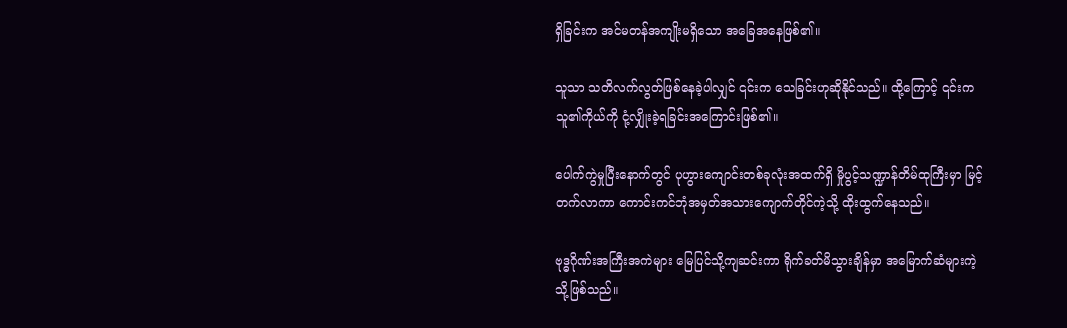ရှိခြင်းက အင်မတန်အကျိုးမရှိသော အခြေအနေဖြစ်၏။

သူသာ သတိလက်လွတ်ဖြစ်နေခဲ့ပါလျှင် ၎င်းက သေခြင်းဟုဆိုနိုင်သည်။ ထို့ကြောင့် ၎င်းက သူ၏ကိုယ်ကို ငုံ့လျှိုးခဲ့ရခြင်းအကြောင်းဖြစ်၏။

ပေါက်ကွဲမှုပြီးနောက်တွင် ပုဟွား‌ကျောင်းတစ်ခုလုံးအထက်ရှိ မှိုပွင့်သဏ္ဍာန်တိမ်ထုကြီးမှာ မြင့်တက်လာကာ ကောင်းကင်ဘုံအမှတ်အသားကျောက်တိုင်ကဲ့သို့ ထိုးထွက်နေသည်။

ဗုဒ္ဓဂိုဏ်းအကြီးအကဲများ မြေပြင်သို့ကျဆင်းကာ ရိုက်ခတ်မိသွားချိန်မှာ အမြောက်ဆံများကဲ့သို့ဖြစ်သည်။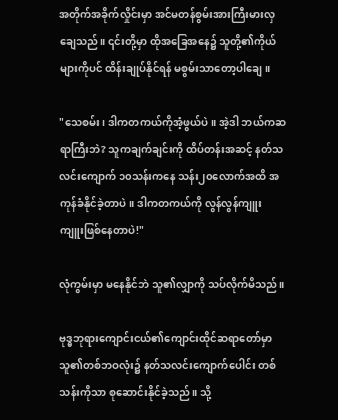အတိုက်အခိုက်လှိုင်းမှာ အင်မတန်စွမ်းအားကြီးမားလှချေသည်။ ၎င်းတို့မှာ ထိုအခြေအနေ၌ သူတို့၏ကိုယ်များကိုပင် ထိန်းချုပ်နိုင်ရန် မစွမ်းသာတော့ပါချေ။

"သေစမ်း၊ ဒါကတကယ်ကိုအံ့ဖွယ်ပဲ။ အဲ့ဒါ ဘယ်ကဆရာကြီးဘဲ? သူကချက်ချင်းကို ထိပ်တန်းအဆင့် နတ်သလင်းကျောက် ၁၀သန်းကနေ သန်း၂၀လောက်အထိ အကုန်ခံနိုင်ခဲ့တာပဲ။ ဒါကတကယ်ကို လွန်လွန်ကျူးကျူး‌ဖြစ်နေတာပဲ!"

လုံကွမ်းမှာ မနေနိုင်ဘဲ သူ၏လျှာကို သပ်လိုက်မိသည်။

ဗုဒ္ဓဘုရားကျောင်းငယ်၏ကျောင်းထိုင်ဆရာတော်မှာ သူ၏တစ်ဘဝလုံး၌ နတ်သလင်းကျောက်ပေါင်း တစ်သန်းကိုသာ စုဆောင်းနိုင်ခဲ့သည်။ သို့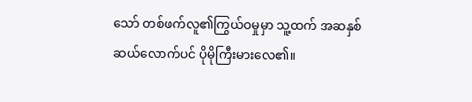သော် တစ်ဖက်လူ၏ကြွယ်ဝမှုမှာ သူ့ထက် အဆနှစ်ဆယ်လောက်ပင် ပိုမိုကြီးမားလေ၏။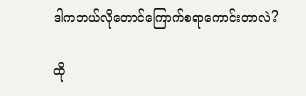ဒါကဘယ်လိုတောင်ကြောက်စရာကောင်းတာလဲ?

ထို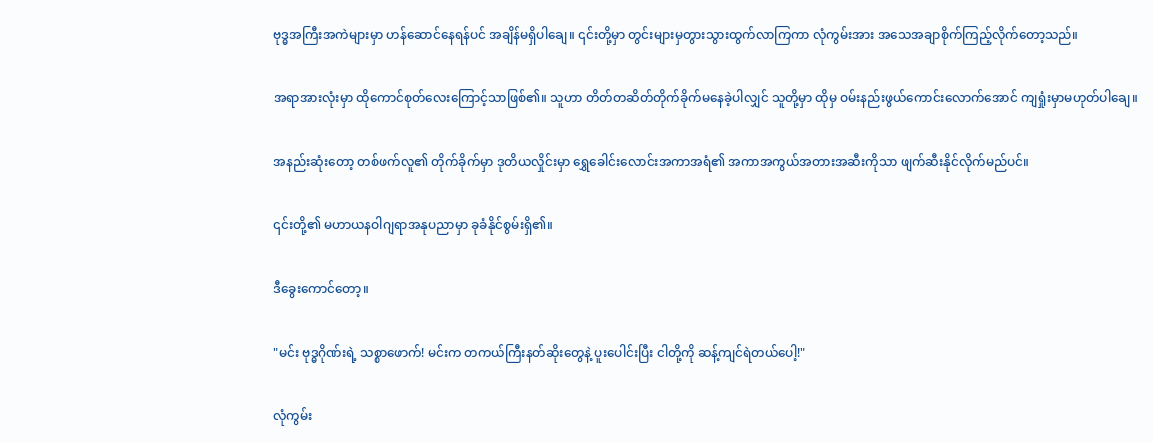ဗုဒ္ဓအကြီးအကဲများမှာ ဟန်ဆောင်နေရန်ပင် အချိန်မရှိပါချေ။ ၎င်းတို့မှာ တွင်းများမှတွားသွားထွက်လာကြကာ လုံကွမ်းအား အသေအချာစိုက်ကြည့်လိုက်တော့သည်။

အရာအားလုံးမှာ ထိုကောင်စုတ်လေးကြောင့်သာဖြစ်၏။ သူဟာ တိတ်တဆိတ်တိုက်ခိုက်မနေခဲ့ပါလျှင် သူတို့မှာ ထိုမှ ဝမ်းနည်းဖွယ်ကောင်းလောက်အောင် ကျရှုံးမှာမဟုတ်ပါချေ။

အနည်းဆုံးတော့ တစ်ဖက်လူ၏ တိုက်ခိုက်မှာ ဒုတိယလှိုင်းမှာ ရွှေခေါင်းလောင်းအကာအရံ၏ အကာအကွယ်အတားအဆီးကိုသာ ဖျက်ဆီးနိုင်လိုက်မည်ပင်။

၎င်းတို့၏ မဟာယနဝါဂျရာအနုပညာမှာ ခုခံနိုင်စွမ်းရှိ၏။

ဒီခွေးကောင်တော့။

"မင်း ဗုဒ္ဓဂိုဏ်းရဲ့ သစ္စာဖောက်! မင်းက တကယ်ကြီးနတ်ဆိုးတွေနဲ့ ပူးပေါင်းပြီး ငါတို့ကို ဆန့်ကျင်ရဲတယ်ပေါ့!"

လုံကွမ်း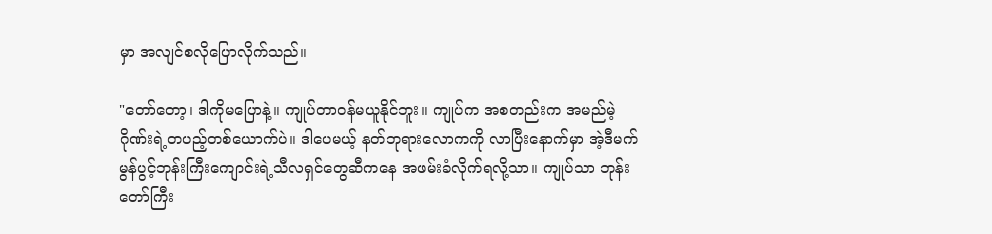မှာ အလျင်စလိုပြောလိုက်သည်။

"တော်တော့၊ ဒါကိုမပြောနဲ့။ ကျုပ်တာဝန်မယူနိုင်ဘူး။ ကျုပ်က အစတည်းက အမည်မဲ့ဂိုဏ်းရဲ့တပည့်တစ်ယောက်ပဲ။ ဒါပေမယ့် နတ်ဘုရားလောကကို လာပြီးနောက်မှာ အဲ့ဒီမက်မွန်ပွင့်ဘုန်းကြီး‌ကျောင်းရဲ့သီလရှင်‌တွေဆီကနေ အဖမ်းခံလိုက်ရလို့သာ။ ကျုပ်သာ ဘုန်းတော်ကြီး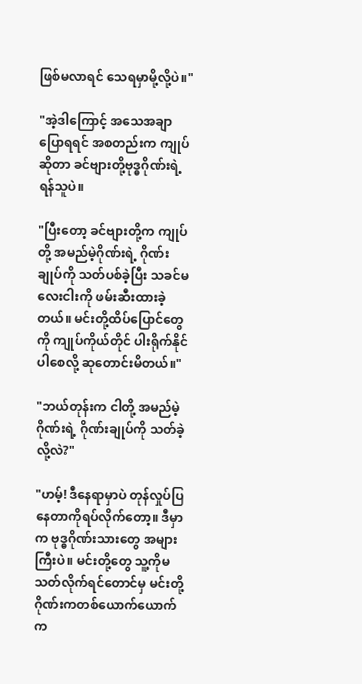ဖြစ်မလာရင် သေရမှာမို့လို့ပဲ။"

"အဲ့ဒါကြောင့် အသေအချာပြောရရင် အစတည်းက ကျုပ်ဆိုတာ ခင်ဗျားတို့ဗုဒ္ဓဂိုဏ်းရဲ့ ရန်သူပဲ။

"ပြီးတော့ ခင်ဗျားတို့က ကျုပ်တို့ အမည်မဲ့ဂိုဏ်းရဲ့ ဂိုဏ်းချုပ်ကို သတ်ပစ်ခဲ့ပြီး သခင်မလေးငါးကို ဖမ်းဆီးထားခဲ့တယ်။ မင်းတို့ထိပ်ပြောင်တွေကို ကျုပ်ကိုယ်တိုင် ပါးရိုက်နိုင်ပါစေလို့ ဆုတောင်းမိတယ်။"

"ဘယ်တုန်းက ငါတို့ အမည်မဲ့ဂိုဏ်းရဲ့ ဂိုဏ်းချုပ်ကို သတ်ခဲ့လို့လဲ?"

"ဟမ့်! ဒီနေရာမှာပဲ တုန်လှုပ်ပြနေတာကိုရပ်လိုက်တော့။ ဒီမှာက ဗုဒ္ဓဂိုဏ်းသားတွေ အများကြီးပဲ။ မင်းတို့တွေ သူ့ကိုမသတ်လိုက်ရင်တောင်မှ မင်းတို့ဂိုဏ်းကတစ်ယောက်ယောက်က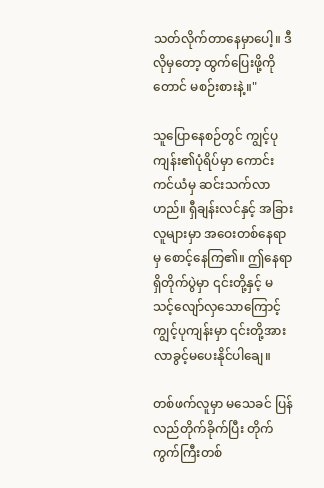သတ်လိုက်တာနေမှာပေါ့။ ဒီလိုမှတော့ ထွက်ပြေးဖို့ကိုတောင် မစဉ်းစားနဲ့။"

သူပြောနေစဉ်တွင် ကျွင့်ပုကျန်း၏ပုံရိပ်မှာ ကောင်းကင်ယံမှ ဆင်းသက်လာဟည်။ ရှီချန်းလင်နှင့် အခြားလူများမှာ ‌အဝေးတစ်နေရာမှ စောင့်နေကြ၏။ ဤနေရာရှိတိုက်ပွဲမှာ ၎င်းတို့နှင့် မသင့်လျော်လှသောကြောင့် ကျွင့်ပုကျန်းမှာ ၎င်းတို့အား လာခွင့်မပေးနိုင်ပါချေ။

တစ်ဖက်လူမှာ မသေခင် ပြန်လည်တိုက်ခိုက်ပြီး တိုက်ကွက်ကြီးတစ်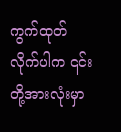ကွက်ထုတ်လိုက်ပါက ၎င်းတို့အားလုံးမှာ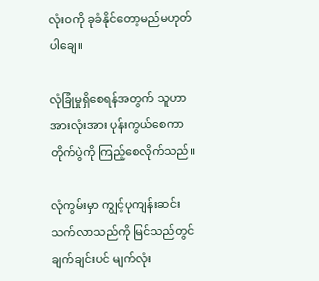လုံးဝကို ခုခံနိုင်တော့မည်မဟုတ်ပါချေ။

လုံခြုံမှုရှိစေရန်အတွက် သူဟာ အားလုံးအား ပုန်းကွယ်စေကာ တိုက်ပွဲကို ‌ကြည့်စေလိုက်သည်။

လုံကွမ်းမှာ ကျွင့်ပုကျန်းဆင်းသက်လာသည်ကို မြင်သည်တွင် ချက်ချင်းပင် မျက်လုံး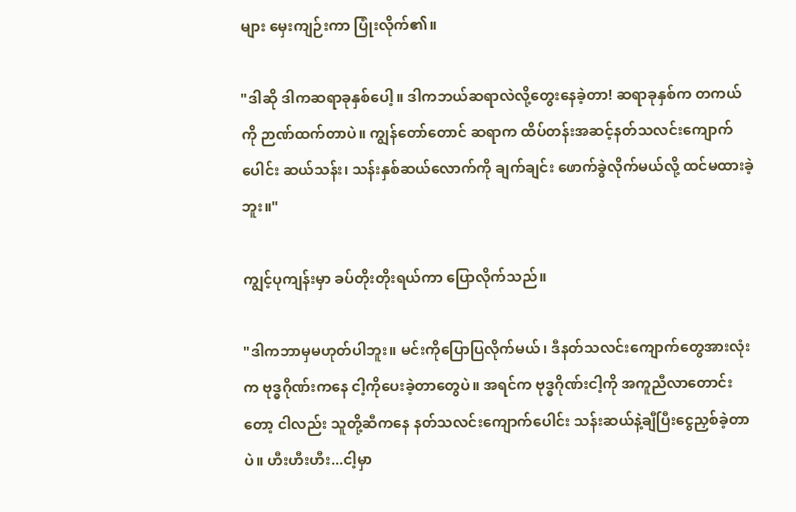များ မှေးကျဉ်းကာ ပြုံးလိုက်၏။

"ဒါဆို ဒါကဆရာခုနှစ်ပေါ့။ ဒါကဘယ်ဆရာလဲလို့တွေးနေခဲ့တာ! ဆရာခုနှစ်က တကယ်ကို ‌ဉာဏ်ထက်တာပဲ။ ကျွန်တော်တောင် ဆရာက ထိပ်တန်းအဆင့်နတ်သလင်းကျောက်ပေါင်း ဆယ်သန်း၊ သန်းနှစ်ဆယ်လောက်ကို ချက်ချင်း ဖောက်ခွဲလိုက်မယ်လို့‌ ထင်မထားခဲ့ဘူး။"

ကျွင့်ပုကျန်းမှာ ခပ်တိုးတိုးရယ်ကာ ပြောလိုက်သည်။

"ဒါကဘာမှမဟုတ်ပါဘူး။ မင်းကိုပြောပြလိုက်မယ်၊ ဒီနတ်သလင်းကျောက်တွေအားလုံးက ဗုဒ္ဓဂိုဏ်းကနေ ငါ့ကိုပေးခဲ့တာတွေပဲ။ အရင်က ဗုဒ္ဓဂိုဏ်းငါ့ကို အကူညီလာတောင်းတော့ ငါလည်း သူတို့ဆီကနေ နတ်သလင်းကျောက်ပေါင်း သန်းဆယ်နဲ့ချီပြီးငွေညှစ်ခဲ့တာပဲ။ ဟီးဟီးဟီး...ငါ့မှာ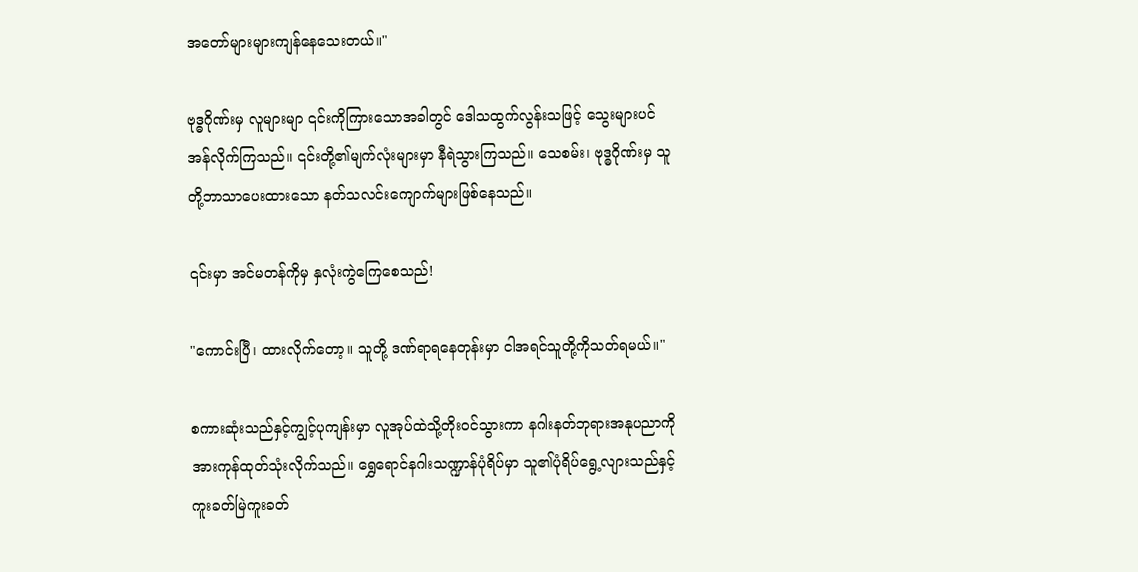အတော်များများကျန်နေသေးတယ်။"

ဗုဒ္ဓဂိုဏ်းမှ လူများမျာ ၎င်းကိုကြားသောအခါတွင် ဒေါသထွက်လွန်းသဖြင့် သွေးများပင်အန်လိုက်ကြသည်။ ၎င်းတို့၏မျက်လုံးများမှာ နီရဲသွားကြသည်။ သေစမ်း၊ ဗုဒ္ဓဂိုဏ်းမှ သူတို့ဘာသာပေးထားသော နတ်သလင်းကျောက်များဖြစ်နေသည်။

၎င်းမှာ အင်မတန်ကိုမှ နှလုံးကွဲကြေစေသည်!

"ကောင်းပြီ၊ ထားလိုက်တော့။ သူတို့ ဒဏ်ရာရနေတုန်းမှာ ငါအရင်သူတို့ကိုသတ်ရမယ်။"

စကားဆုံးသည်နှင့်ကျွင့်ပုကျန်းမှာ လူအုပ်ထဲသို့တိုးဝင်သွားကာ နဂါးနတ်ဘုရားအနုပညာကို အားကုန်ထုတ်သုံးလိုက်သည်။ ရွှေရောင်နဂါးသဏ္ဍာန်ပုံရိပ်မှာ သူ၏ပုံရိပ်ရွေ့လျားသည်နှင့် ကူးခတ်မြဲကူးခတ်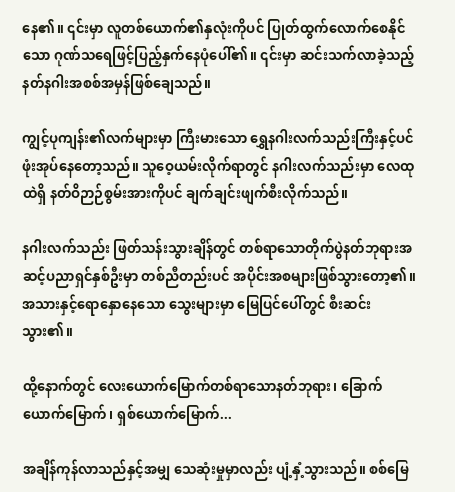နေ၏။ ‌၎င်းမှာ လူတစ်ယောက်၏နှလုံးကိုပင် ပြုတ်ထွက်‌လောက်စေနိုင်သော ဂုဏ်သရေဖြင့်ပြည့်နှက်နေပုံပေါ်၏။ ၎င်းမှာ ဆင်းသက်လာခဲ့သည့် နတ်နဂါးအစစ်အမှန်ဖြစ်ချေသည်။

ကျွင့်ပုကျန်း၏လက်များမှာ ကြီးမားသော ရွှေနဂါးလက်သည်းကြီးနှင့်ပင် ဖုံးအုပ်နေတော့သည်။ သူဝေ့ယမ်းလိုက်ရာတွင် နဂါးလက်သည်းမှာ လေထုထဲရှိ နတ်ဝိဉာဉ်စွမ်းအားကိုပင် ချက်ချင်းဖျက်စီးလိုက်သည်။

နဂါးလက်သည်း ဖြတ်သန်းသွားချိန်တွင် တစ်ရာသောတိုက်ပွဲနတ်ဘုရားအဆင့်ပညာရှင်နှစ်ဦးမှာ တစ်ညီတည်းပင် အပိုင်းအစများဖြစ်သွားတော့၏။ အသားနှင့်ရောနှောနေသော သွေးများမှာ မြေပြင်ပေါ်တွင် စီးဆင်းသွား၏။

ထို့နောက်တွင် လေးယောက်မြောက်တစ်ရာသောနတ်ဘုရား၊ ခြောက်ယောက်မြောက်၊ ရှစ်ယောက်မြောက်...

အချိန်ကုန်လာသည်နှင့်အမျှ သေဆုံးမှုမှာလည်း ပျံ့နှံ့သွားသည်။ စစ်မြေ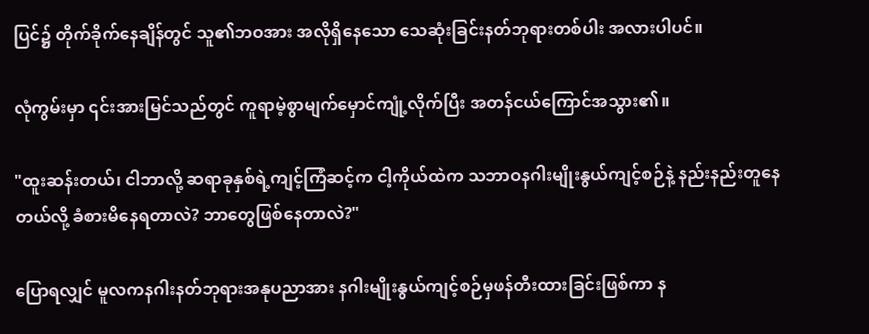ပြင်၌ တိုက်ခိုက်နေချိန်တွင် သူ၏ဘဝအား အလိုရှိနေသော သေဆုံးခြင်းနတ်ဘုရားတစ်ပါး အလားပါပင်။

လုံကွမ်းမှာ ၎င်းအားမြင်သည်တွင် ကူရာမဲ့စွာမျက်မှောင်ကျုံ့လိုက်ပြီး အတန်ငယ်ကြောင်အသွား၏။

"ထူးဆန်းတယ်၊ ငါဘာလို့ ဆရာခုနှစ်ရဲ့ကျင့်ကြံဆင့်က ငါ့ကိုယ်ထဲက သဘာဝနဂါးမျိုးနွယ်ကျင့်စဉ်နဲ့ နည်းနည်းတူနေတယ်လို့ ခံစားမိနေရတာလဲ? ဘာတွေဖြစ်နေတာလဲ?"

ပြောရလျှင် မူလကနဂါးနတ်ဘုရားအနုပညာအား နဂါးမျိုးနွယ်ကျင့်စဉ်မှဖန်တီးထားခြင်းဖြစ်ကာ န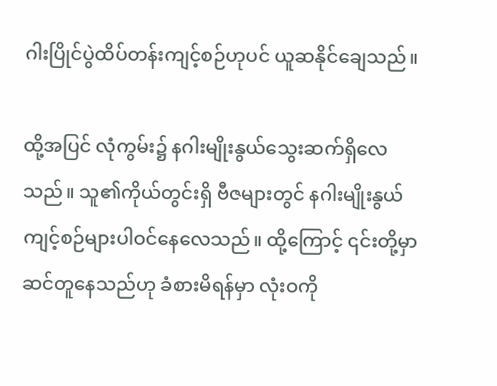ဂါးပြိုင်ပွဲထိပ်တန်းကျင့်စဉ်ဟုပင် ယူဆနိုင်ချေသည်။

ထို့အပြင် လုံကွမ်း၌ နဂါးမျိုးနွယ်သွေးဆက်ရှိလေသည်။ သူ၏ကိုယ်တွင်းရှိ ဗီဇများတွင် နဂါးမျိုးနွယ်ကျင့်စဉ်များပါဝင်နေလေသည်။ ထို့ကြောင့် ၎င်းတို့မှာ ဆင်တူနေသည်ဟု ခံစားမိရန်မှာ လုံးဝကို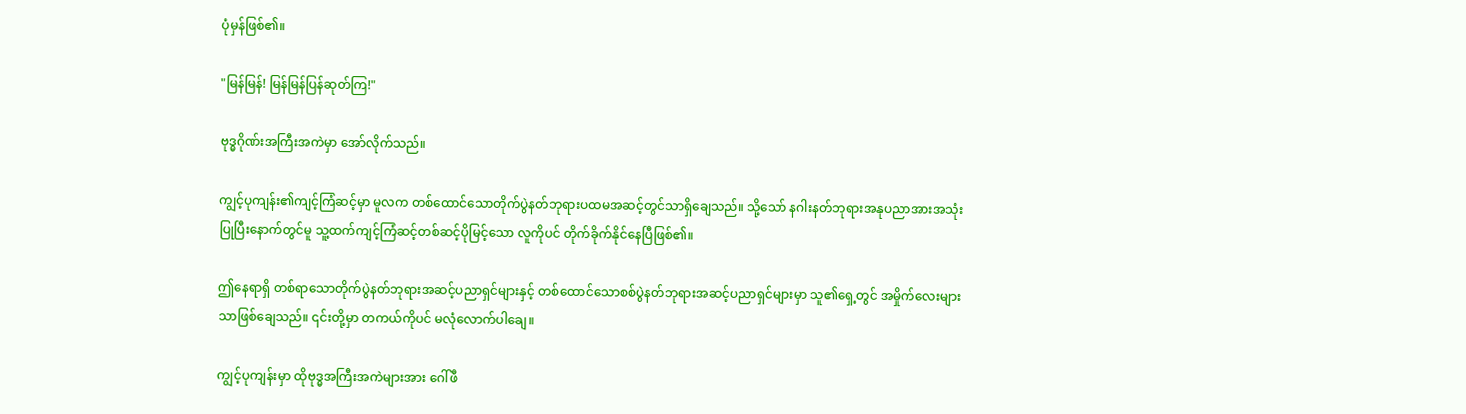ပုံမှန်ဖြစ်၏။

"မြန်မြန်! မြန်မြန်ပြန်ဆုတ်ကြ!"

ဗုဒ္ဓဂိုဏ်းအကြီးအကဲမှာ အော်လိုက်သည်။

ကျွင့်ပုကျန်း၏ကျင့်ကြံဆင့်မှာ မူလက တစ်ထောင်သောတိုက်ပွဲနတ်ဘုရားပထမအဆင့်တွင်သာရှိချေသည်။ သို့သော် နဂါးနတ်ဘုရားအနုပညာအားအသုံးပြုပြီးနောက်တွင်မူ သူ့ထက်ကျင့်ကြံဆင့်တစ်ဆင့်ပိုမြင့်သော လူကိုပင် တိုက်ခိုက်နိုင်နေပြီဖြစ်၏။

ဤနေရာရှိ တစ်ရာသောတိုက်ပွဲနတ်ဘုရားအဆင့်ပညာရှင်များနှင့် တစ်ထောင်သောစစ်ပွဲနတ်ဘုရားအဆင့်ပညာရှင်များမှာ သူ၏ရှေ့တွင် အမှိုက်လေးများသာဖြစ်ချေသည်။ ၎င်းတို့မှာ တကယ်ကိုပင် မလုံလောက်ပါချေ။

ကျွင့်ပုကျန်းမှာ ထိုဗုဒ္ဓအကြီးအကဲများအား ဂေါ်ဖီ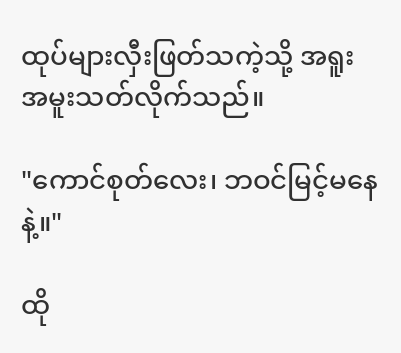ထုပ်များလှီးဖြတ်သကဲ့သို့ အရူးအမူးသတ်လိုက်သည်။

"ကောင်စုတ်လေး၊ ဘဝင်မြင့်မနေနဲ့။"

ထို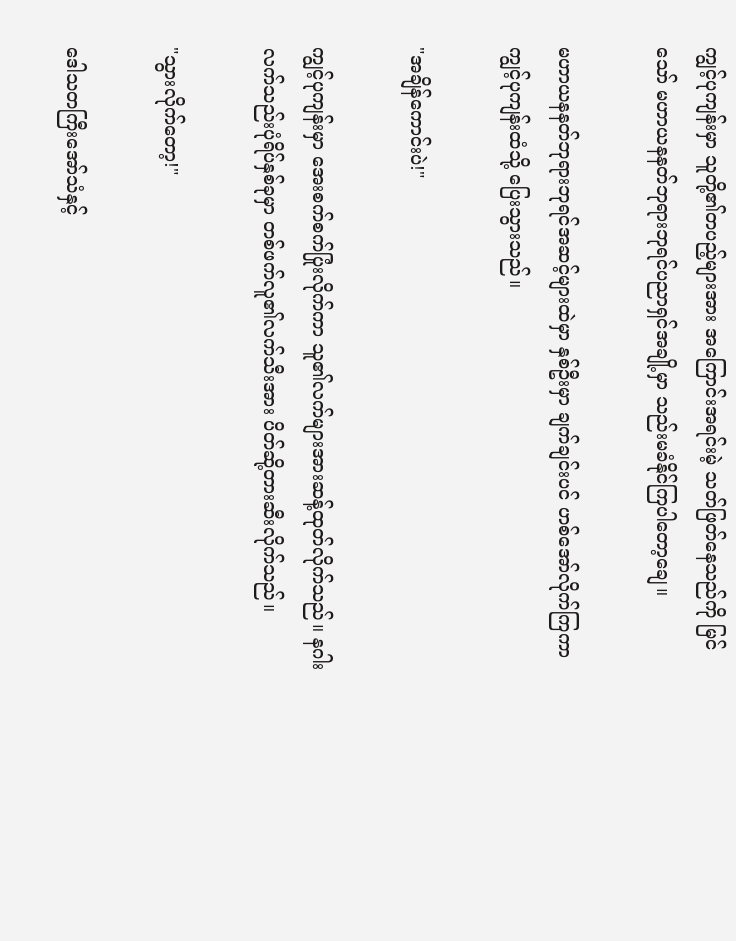ကျွင့်ပုကျန်းမှာ သူတို့၏တပည့်များအား အကြောင်းအရင်းမဲ့ သတ်ဖြတ်နေသည်ကို မြင်သော် မဟာယနနတ်ဘုရားဘုရင်ပညာရှင်အချို့မှာ သည်းမခံနိုင်ကြပါတော့ချေ။

မဟာယနနတ်ဘုရားဘုရင်အဆင့်များထဲမှာ နှစ်ဦးမှာ ချက်ချင်းပင် ဟစ်အော်လိုက်ကြကာ ကျွင့်ပုကျန်းထံသို့ ပြေးသွားသည်။

"အချိန်ကောင်းပဲ!"

ကျွင့်ပုကျန်းမှာ အေးစက်စက်ပြုံးလိုက်ကာ သူ၏လက်များအားဆန့်ထုတ်လိုက်သည်။ နဂါးလက်သည်းပုံရိပ်နှစ်ခုမှာ တစ်ဖက်လူ၏လက်သီးအား ပိတ်ဆို့တားဆီးလိုက်သည်။

"သွားလိုက်တော့!"

ဒေါသတကြီးအော်သံနှင့်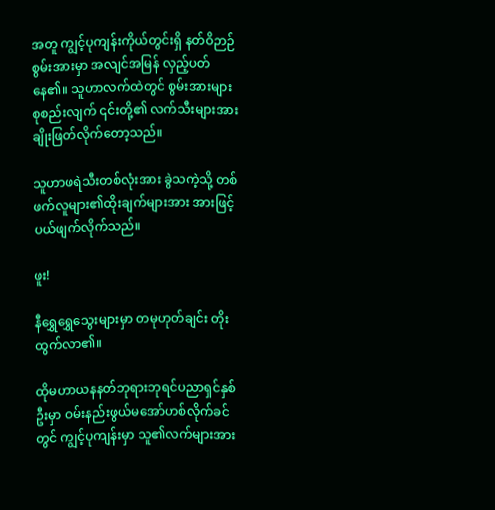အတူ ကျွင့်ပုကျန်းကိုယ်တွင်းရှိ နတ်ဝိဉာဉ်စွမ်းအားမှာ အလျင်အမြန် လှည့်ပတ်နေ၏။ သူဟာလက်ထဲတွင် စွမ်းအားများစုစည်းလျက် ၎င်းတို့၏ လက်သီးများအား ချိုးဖြတ်လိုက်တော့သည်။

သူဟာဖရဲသီးတစ်လုံးအား ခွဲသကဲ့သို့ တစ်ဖက်လူများ၏ထိုးချက်များအား အားဖြင့် ပယ်ဖျက်လိုက်သည်။

ဖူး!

နီရွှေရွှေသွေးများမှာ တမုဟုတ်ချင်း တိုးထွက်လာ၏။

ထိုမဟာယနနတ်ဘုရားဘုရင်ပညာရှင်နှစ်ဦးမှာ ဝမ်းနည်းဖွယ်မအော်ဟစ်လိုက်ခင်တွင် ကျွင့်ပုကျန်းမှာ သူ၏လက်များအား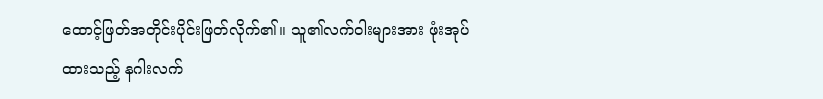ထောင့်ဖြတ်အတိုင်းပိုင်းဖြတ်လိုက်၏။ သူ၏လက်ဝါးများအား ဖုံးအုပ်ထားသည့် နဂါးလက်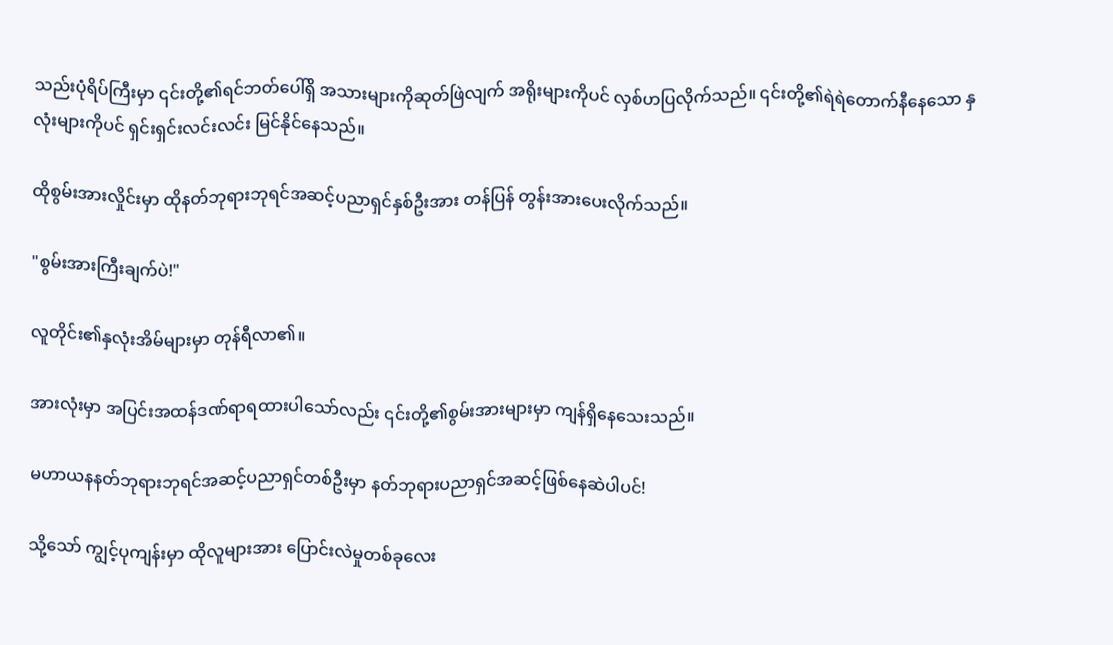သည်းပုံရိပ်ကြီးမှာ ၎င်းတို့၏ရင်ဘတ်ပေါ်ရှိ အသားများကိုဆုတ်ဖြဲလျက် အရိုးများကိုပင် လှစ်ဟပြလိုက်သည်။ ၎င်းတို့၏ရဲရဲတောက်နီနေသော နှလုံးများကိုပင် ရှင်းရှင်းလင်းလင်း မြင်နိုင်နေသည်။

ထိုစွမ်းအားလှိုင်းမှာ ထိုနတ်ဘုရားဘုရင်အဆင့်ပညာရှင်နှစ်ဦးအား တန်ပြန် တွန်းအားပေးလိုက်သည်။

"စွမ်းအားကြီးချက်ပဲ!"

လူတိုင်း၏နှလုံးအိမ်များမှာ တုန်ရီလာ၏။

အားလုံးမှာ အပြင်းအထန်ဒဏ်ရာရထားပါသော်လည်း ၎င်းတို့၏စွမ်းအားများမှာ ကျန်ရှိနေသေးသည်။

မဟာယနနတ်ဘုရားဘုရင်အဆင့်ပညာရှင်တစ်ဦးမှာ နတ်ဘုရားပညာရှင်အဆင့်ဖြစ်နေဆဲပါပင်!

သို့သော် ကျွင့်ပုကျန်းမှာ ထိုလူများအား ပြောင်းလဲမှုတစ်ခုလေး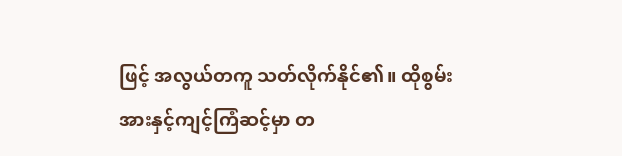ဖြင့် အလွယ်တကူ သတ်လိုက်နိုင်၏။ ထိုစွမ်းအားနှင့်ကျင့်ကြံဆင့်မှာ တ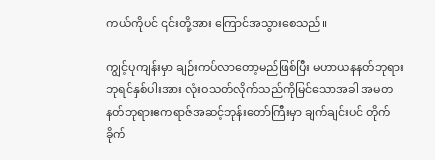ကယ်ကိုပင် ၎င်းတို့အား ကြောင်အသွားစေသည်။

ကျွင့်ပုကျန်းမှာ ချဉ်းကပ်လာတော့မည်ဖြစ်ပြီး မဟာယနနတ်ဘုရားဘုရင်နှစ်ပါးအား လုံးဝသတ်လိုက်သည်ကိုမြင်သောအခါ အမတနတ်ဘုရားဧကရာဇ်အဆင့်ဘုန်းတော်ကြီးမှာ ချက်ချင်းပင် တိုက်ခိုက်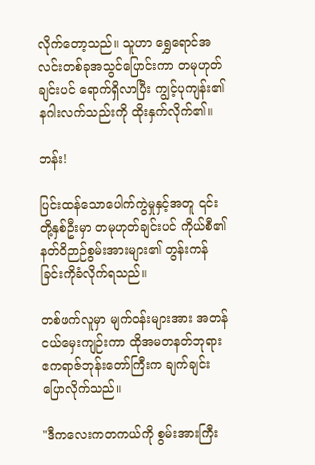လိုက်တော့သည်။ သူဟာ ရွှေရောင်အလင်းတစ်ခုအသွင်ပြောင်းကာ တမုဟုတ်ချင်းပင် ရောက်ရှိလာပြီး ကျွင့်ပုကျန်း၏နဂါးလက်သည်းကို ထိုးနှက်လိုက်၏။

ဘန်း!

ပြင်းထန်သောပေါက်ကွဲမှုနှင့်အတူ ၎င်းတို့နှစ်ဦးမှာ တမုဟုတ်ချင်းပင် ကိုယ်စီ၏နတ်ဝိဉာဉ်စွမ်းအားများ၏ တွန်းကန်ခြင်းကိုခံလိုက်ရသည်။

တစ်ဖက်လူမှာ မျက်ဝန်းများအား အတန်ငယ်မှေးကျဉ်းကာ ထိုအမတနတ်ဘုရားဧကရာဇ်ဘုန်းတော်ကြီးက ချက်ချင်းပြောလိုက်သည်။

"ဒီကလေးကတကယ်ကို စွမ်းအားကြီး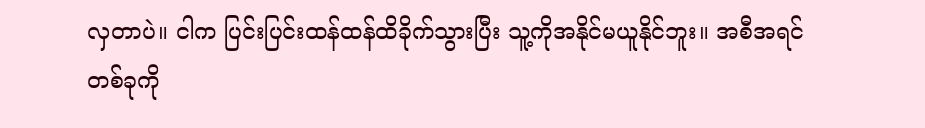လှတာပဲ။ ငါက ပြင်းပြင်းထန်ထန်ထိခိုက်သွားပြီး သူ့ကိုအနိုင်မယူနိုင်ဘူး။ အစီအရင်တစ်ခုကို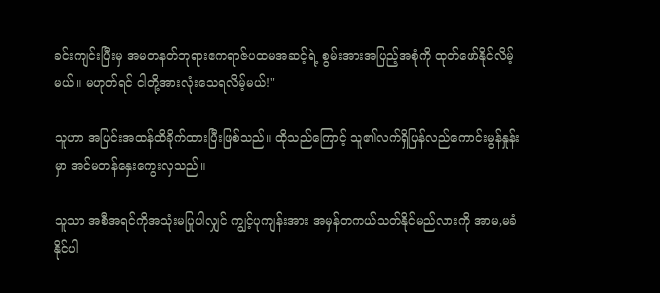ခင်းကျင်းပြီးမှ အမတနတ်ဘုရားဧကရာဇ်ပထမအဆင့်ရဲ့ စွမ်းအားအပြည့်အစုံကို ထုတ်ဖော်နိုင်လိမ့်မယ်။ မဟုတ်ရင် ငါတို့အားလုံးသေရလိမ့်မယ်!"

သူဟာ အပြင်းအထန်ထိခိုက်ထားပြီးဖြစ်သည်။ ထိုသည်ကြောင့် သူ၏လက်ရှိပြန်လည်ကောင်းမွန်နှုန်းမှာ အင်မတန်နှေးကွေးလှသည်။

သူသာ အစီအရင်ကိုအသုံးမပြုပါလျှင် ကျွင့်ပုကျန်းအား အမှန်တကယ်သတ်နိုင်မည်လားကို အာမ,မခံနိုင်ပါ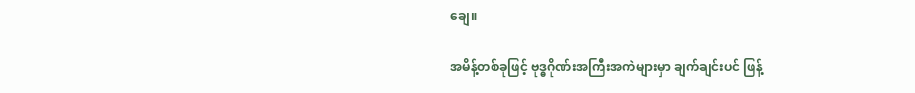ချေ။

အမိန့်တစ်ခုဖြင့် ဗုဒ္ဓဂိုဏ်းအကြီးအကဲများမှာ ချက်ချင်းပင် ဖြန့်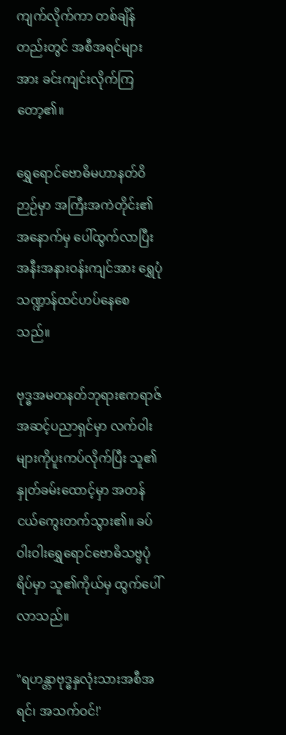ကျက်လိုက်ကာ တစ်ချိန်တည်းတွင် အစီအရင်များအား ခင်းကျင်းလိုက်ကြတော့၏။

ရွှေရောင်ဗောဓိမဟာနတ်ဝိဉာဉ်မှာ အကြီးအကဲတိုင်း၏အနောက်မှ ပေါ်ထွက်လာပြီး အနီးအနားဝန်းကျင်အား ရွှေပုံသဏ္ဍာန်ထင်ဟပ်နေစေသည်။

ဗုဒ္ဓအမတနတ်ဘုရားဧကရာဇ်အဆင့်ပညာရှင်မှာ လက်ဝါးများကိုပူးကပ်လိုက်ပြီး သူ၏နှုတ်ခမ်းထောင့်မှာ အတန်ငယ်ကွေးတက်သွား၏။ ခပ်ဝါးဝါးရွှေရောင်ဗောဓိသဗ္ဗပုံရိပ်မှာ သူ၏ကိုယ်မှ ‌ထွက်ပေါ်လာသည်။

"ရဟန္တာဗုဒ္ဓနှလုံးသားအစီအရင်၊ အသက်ဝင်!'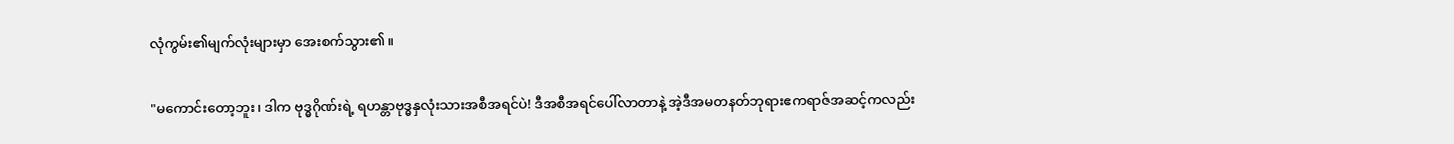လုံကွမ်း၏မျက်လုံးများမှာ အေးစက်သွား၏။

"မကောင်းတော့ဘူး၊ ဒါက ဗုဒ္ဓဂိုဏ်းရဲ့ ရဟန္တာဗုဒ္ဓနှလုံးသားအစီအရင်ပဲ! ဒီအစီအရင်ပေါ်လာတာနဲ့ အဲ့ဒီအမတနတ်ဘုရားဧကရာဇ်အဆင့်ကလည်း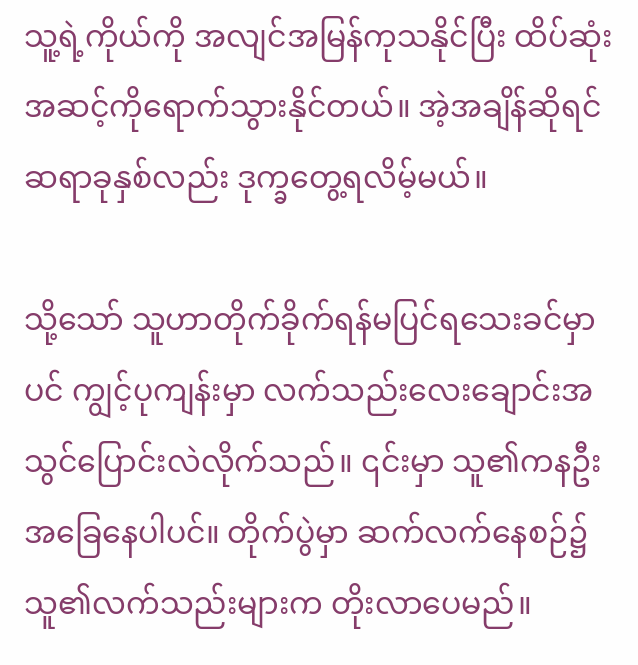သူ့ရဲ့ကိုယ်ကို အလျင်အမြန်ကုသနိုင်ပြီး ထိပ်ဆုံးအဆင့်ကိုရောက်သွားနိုင်တယ်။ အဲ့အချိန်ဆိုရင် ဆရာခုနှစ်လည်း ‌ဒုက္ခတွေ့ရလိမ့်မယ်။

သို့သော် သူဟာတိုက်ခိုက်ရန်မပြင်ရသေးခင်မှာပင် ကျွင့်ပုကျန်းမှာ လက်သည်းလေးချောင်းအသွင်ပြောင်းလဲလိုက်သည်။ ၎င်းမှာ သူ၏ကနဦးအခြေနေပါပင်။ တိုက်ပွဲမှာ ဆက်လက်နေစဉ်၌ သူ၏လက်သည်းများက တိုးလာပေမည်။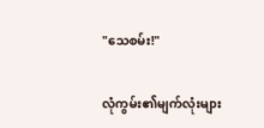"သေစမ်း!"

လုံကွမ်း၏မျက်လုံးများ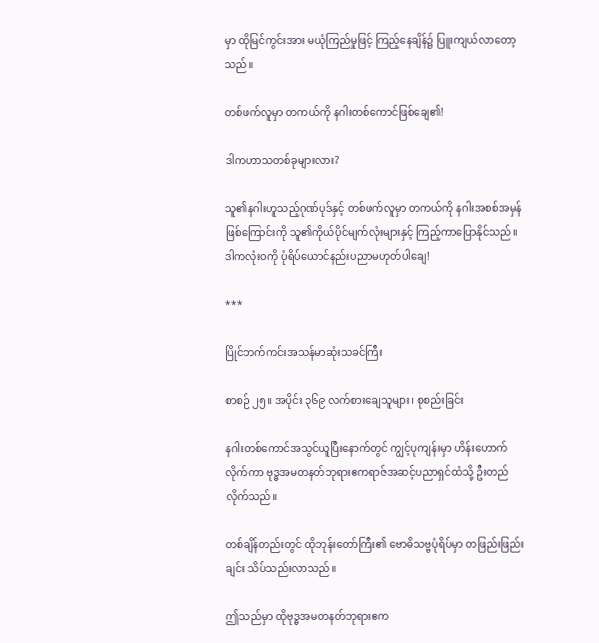မှာ ထိုမြင်ကွင်းအား မယုံကြည်မှုဖြင့် ကြည့်နေချိန်၌ ပြူးကျယ်လာတော့သည်။

တစ်ဖက်လူမှာ တကယ်ကို နဂါးတစ်ကောင်ဖြစ်ချေ၏!

ဒါကဟာသတစ်ခုများလား?

သူ၏နဂါးဟူသည့်ဂုဏ်ပုဒ်နှင့် တစ်ဖက်လူမှာ တကယ်ကို နဂါးအစစ်အမှန်ဖြစ်ကြောင်းကို သူ၏ကိုယ်ပိုင်မျက်လုံးများနှင့် ကြည့်ကာပြောနိုင်သည်။ ဒါကလုံးဝကို ပုံရိပ်ယောင်နည်းပညာမဟုတ်ပါချေ!

***

ပြိုင်ဘက်ကင်းအသန်မာဆုံးသခင်ကြီး

စာစဉ် ၂၅။ အပိုင်း ၃၆၉ လက်စားချေသူများ၊ စုစည်းခြင်း

နဂါးတစ်ကောင်အသွင်ယူပြီးနောက်တွင် ကျွင့်ပုကျန်းမှာ ဟိန်းဟောက်လိုက်ကာ ဗုဒ္ဓအမတနတ်ဘုရားဧကရာဇ်အဆင့်ပညာရှင်ထံသို့ ဦးတည်လိုက်သည်။

တစ်ချိန်တည်းတွင် ထိုဘုန်းတော်ကြီး၏ ဗောဓိသဗ္ဗပုံရိပ်မှာ တဖြည်းဖြည်းချင်း သိပ်သည်းလာသည်။

ဤသည်မှာ ထိုဗုဒ္ဓအမတနတ်ဘုရားဧက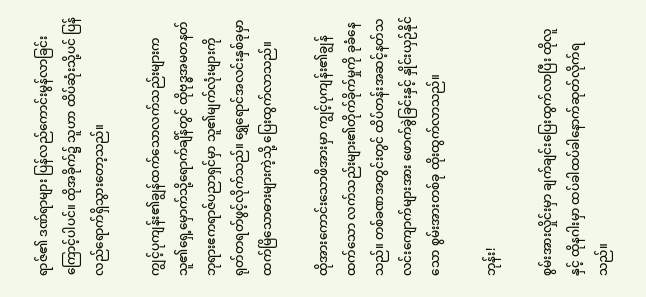ရာဇ်၏ ဒဏ်ရာများ ပြန်လည်ကောင်းမွန်လာခြင်းကြောင့်ပါ‌ပင်။ ထိုအခိုက်၌ သူဟာ ထိပ်ဆုံးသို့ပင် ပြန်လည်ရောက်ရှိသွားတော့သည်။

ကျွင့်ပုကျန်း၏ချွန်ထက်သောလက်သည်းများက သူ၏ရှေ့မှောက်သို့ရောက်ချိန်တွင် ထိုဗုဒ္ဓအမတနတ်ဘုရားဧကရာဇ်ပညာရှင်မှာ သူ၏မျက်လုံးများကို ရုတ်တရတ်ဖွင့်လိုက်သည်။ ရွှေရောင်အလင်းနှစ်ခုမှာ ထက်မြိသောဓားများကဲ့သို့ ပြေးထွက်လာသည်။

ထိုအားကောင်းသောဖိအားမှာ ကျွင့်ပုကျန်း၏ချွန်ထက်သော လက်သည်းများ၏တိုက်ခိုက်မှုကို ခုခံနေသည်။ တစ်ခဏအတွင်းတွင် ထိပ်တန်းအဆင့်နတ်သလင်းကျောက်များအား ဖောက်ခွဲခြင်းနှင့် နှိုင်းယှဉ်နိုင်သော စွမ်းအားတစ်ခု ထိုးထွက်လာသည်။

ဘုန်း!

စွမ်းအားလှိုင်းမှာ ချက်ချင်းပြေးထွက်လာပြီး ထိုလူနှင့် ထိုနဂါးမှာ ထပ်ခါထပ်ခါနောက်ဆုတ်လိုက်ရသည်။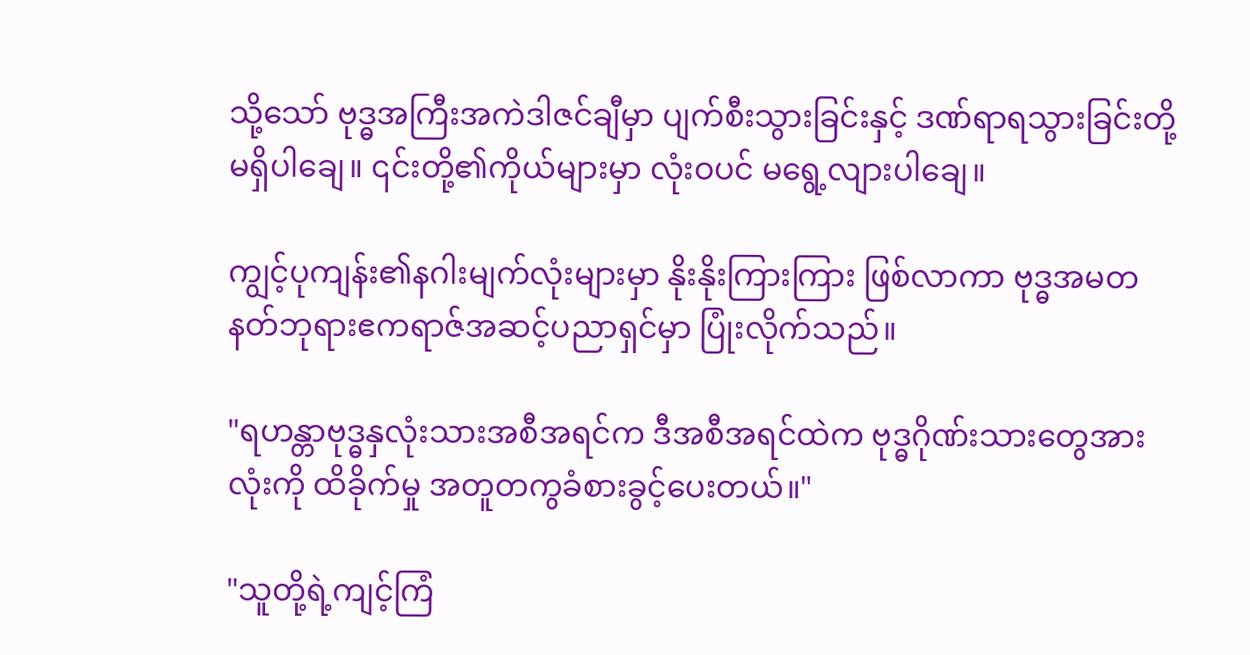သို့သော် ဗုဒ္ဓအကြီးအကဲဒါဇင်ချီမှာ ပျက်စီးသွားခြင်းနှင့် ဒဏ်ရာရသွားခြင်းတို့မရှိပါချေ။ ၎င်းတို့၏ကိုယ်များမှာ လုံးဝပင် မရွေ့လျား‌ပါချေ။

ကျွင့်ပုကျန်း၏နဂါးမျက်လုံးများမှာ နိုးနိုးကြားကြား ဖြစ်လာကာ ဗုဒ္ဓအမတနတ်ဘုရားဧကရာဇ်အဆင့်ပညာရှင်မှာ ပြုံးလိုက်သည်။

"ရဟန္တာဗုဒ္ဓနှလုံးသားအစီအရင်က ဒီအစီအရင်ထဲက ဗုဒ္ဓဂိုဏ်းသားတွေအားလုံးကို ထိခိုက်မှု အတူတကွခံစားခွင့်ပေးတယ်။"

"သူတို့ရဲ့ကျင့်ကြံ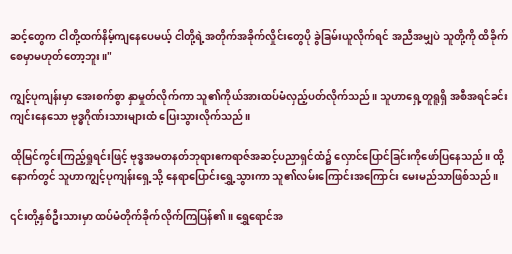ဆင့်တွေက ငါတို့ထက်နိမ့်ကျနေပေမယ့် ငါတို့ရဲ့အတိုက်အခိုက်လှိုင်းတွေပို ခွဲခြမ်းယူလိုက်ရင် အညီအမျှပဲ သူတို့ကို ထိခိုက်စေမှာမဟုတ်တော့ဘူး။"

ကျွင့်ပုကျန်းမှာ အေးစက်စွာ နှာမှုတ်လိုက်ကာ သူ၏ကိုယ်အားထပ်မံလှည့်ပတ်လိုက်သည်။ သူဟာရှေ့တူရူရှိ အစီအရင်ခင်းကျင်းနေသော ဗုဒ္ဓဂိုဏ်းသားများထံ ပြေးသွားလိုက်သည်။

ထိုမြင်ကွင်းကြည့်ရှုရင်းဖြင့် ဗုဒ္ဓအမတနတ်ဘုရားဧကရာဇ်အဆင့်ပညာရှင်ထံ၌ လှောင်ပြောင်ခြင်းကိုဖော်ပြနေသည်။ ထို့နောက်တွင် သူဟာကျွင့်ပုကျန်းရှေ့သို့ နေရာပြောင်းရွှေ့သွားကာ သူ၏လမ်းကြောင်းအကြောင်း မေးမည်သာဖြစ်သည်။

၎င်းတို့နှစ်ဦးသားမှာ ထပ်မံတိုက်ခိုက်လိုက်ကြပြန်၏။ ရွှေရောင်အ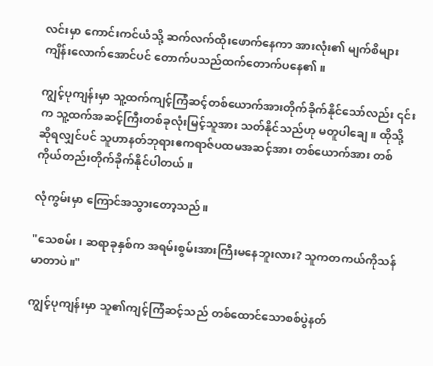လင်းမှာ ကောင်းကင်ယံသို့ ဆက်လက်ထိုးဖောက်နေကာ အားလုံး၏ မျက်စိများကျိန်းလောက်အောင်ပင် တောက်ပသည်ထက်တောက်ပနေ၏။

ကျွင့်ပုကျန်းမှာ သူ့ထက်ကျင့်ကြံဆင့်တစ်ယောက်အားတိုက်ခိုက်နိုင်သော်လည်း ၎င်းက သူ့ထက်အဆင့်ကြီးတစ်ခုလုံးမြင့်သူအား သတ်နိုင်သည်ဟု မတူပါချေ။ ထိုသို့ဆိုရလျှင်ပင် သူဟာနတ်ဘုရားဧကရာဇ်ပထမအဆင့်အား တစ်ယောက်အား တစ်ကိုယ်တည်းတိုက်ခိုက်နိုင်ပါတယ်။

လုံကွမ်းမှာ ကြောင်အသွားတော့သည်။

"သေစမ်း၊ ဆရာခုနှစ်က အရမ်းစွမ်းအားကြီးမနေဘူးလား? သူကတကယ်ကိုသန်မာတာပဲ။"

ကျွင့်ပုကျန်းမှာ သူ၏ကျင့်ကြံဆင့်သည် တစ်ထောင်သောစစ်ပွဲနတ်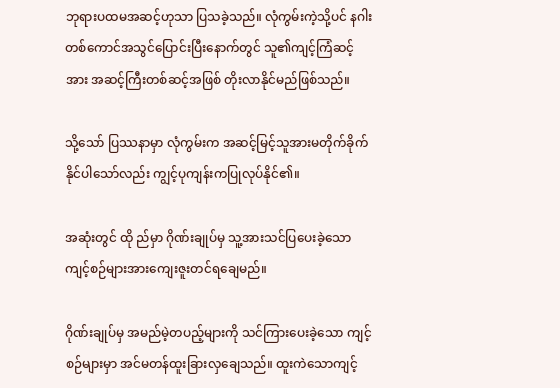ဘုရားပထမအဆင့်ဟုသာ ပြသခဲ့သည်။ လုံကွမ်းကဲ့သို့ပင် နဂါးတစ်ကောင်အသွင်ပြောင်းပြီးနောက်တွင် သူ၏ကျင့်ကြံဆင့်အား အဆင့်ကြီးတစ်ဆင့်အဖြစ် တိုးလာနိုင်မည်ဖြစ်သည်။

သို့သော် ပြဿနာမှာ လုံကွမ်းက အဆင့်မြင့်သူအားမတိုက်ခိုက်နိုင်ပါသော်လည်း ကျွင့်ပုကျန်းကပြုလုပ်နိုင်၏။

အဆုံးတွင် ထို ည်မှာ ဂိုဏ်းချုပ်မှ သူ့အားသင်ပြပေးခဲ့သော ကျင့်စဉ်များအားကျေးဇူးတင်ရချေမည်။

ဂိုဏ်းချုပ်မှ အမည်မဲ့တပည့်များကို သင်ကြားပေးခဲ့သော ကျင့်စဉ်များမှာ အင်မတန်ထူးခြားလှချေသည်။ ထူးကဲသောကျင့်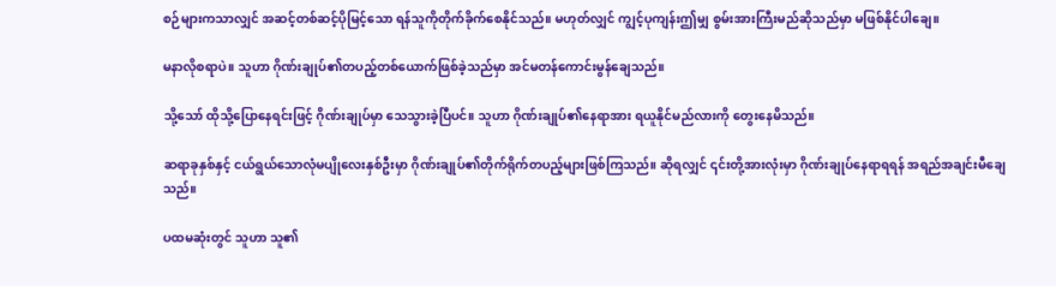စဉ်များကသာလျှင် အဆင့်တစ်ဆင့်ပိုမြင့်သော ရန်သူကိုတိုက်ခိုက်စေနိုင်သည်။ မဟုတ်လျှင် ကျွင့်ပုကျန်းဤမျှ စွမ်းအားကြီးမည်ဆိုသည်မှာ မဖြစ်နိုင်ပါချေ။

မနာလိုစရာပဲ။ သူဟာ ဂိုဏ်းချုပ်၏တပည့်တစ်ယောက်ဖြစ်ခဲ့သည်မှာ အင်မတန်ကောင်းမွန်ချေသည်။

သို့သော် ထိုသို့ပြောနေရင်းဖြင့် ဂိုဏ်းချုပ်မှာ သေသွားခဲ့ပြီပင်။ သူဟာ ဂိုဏ်းချုပ်‌၏နေရာအား ရယူနိုင်မည်လားကို တွေးနေမိသည်။

ဆရာခုနှစ်နှင့် ငယ်ရွယ်သောလုံမပျိုလေးနှစ်ဦးမှာ ဂိုဏ်းချုပ်၏တိုက်ရိုက်တပည့်များဖြစ်ကြသည်။ ဆိုရလျှင် ၎င်းတို့အားလုံးမှာ ဂိုဏ်းချုပ်နေရာရရန် အရည်အချင်းမီချေသည်။

ပထမဆုံးတွင် သူဟာ သူ၏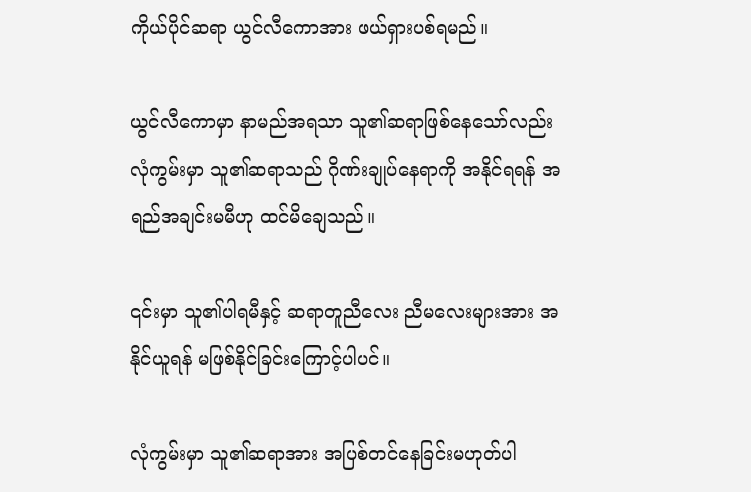ကိုယ်ပိုင်ဆရာ ယွင်လီကောအား ဖယ်ရှားပစ်ရမည်။

ယွင်လီကောမှာ နာမည်အရသာ သူ၏ဆရာဖြစ်နေသော်လည်း လုံကွမ်းမှာ သူ၏ဆရာသည် ဂိုဏ်းချုပ်နေရာကို အနိုင်ရရန် အရည်အချင်းမမီဟု ထင်မိချေသည်။

၎င်းမှာ သူ၏ပါရမီနှင့် ဆရာတူညီလေး ညီမလေးများအား အနိုင်ယူရန် မဖြစ်နိုင်ခြင်းကြောင့်ပါပင်။

လုံကွမ်းမှာ သူ၏ဆရာအား အပြစ်တင်နေခြင်းမဟုတ်ပါ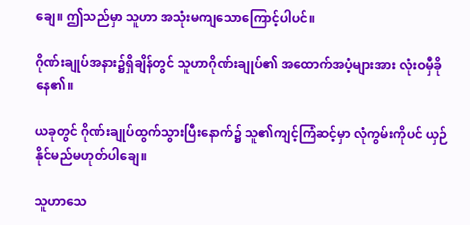ချေ။ ဤသည်မှာ သူဟာ အသုံးမကျသောကြောင့်ပါပင်။

ဂိုဏ်းချုပ်အနား၌ရှိချိန်တွင် သူဟာဂိုဏ်းချုပ်၏ အထောက်အပံ့များအား လုံးဝမှီခိုနေ၏။

ယခုတွင် ဂိုဏ်းချုပ်ထွက်သွားပြီးနောက်၌ သူ၏ကျင့်ကြံဆင့်မှာ လုံကွမ်းကိုပင် ယှဉ်နိုင်မည်မဟုတ်ပါချေ။

သူဟာသေ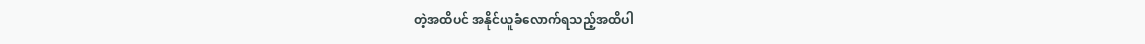တဲ့အထိပင် အနိုင်ယူခံလောက်ရသည့်အထိပါ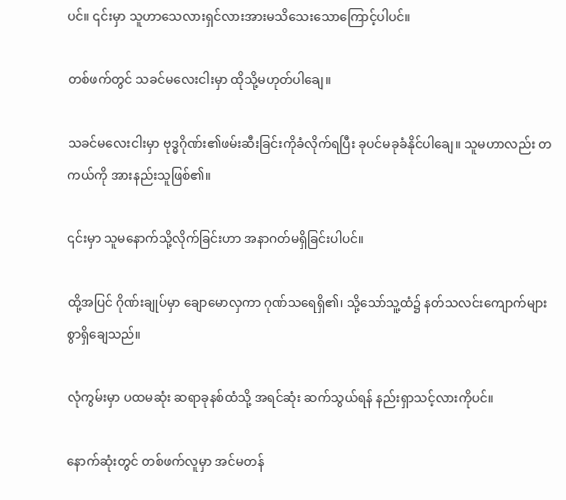ပင်။ ၎င်းမှာ သူဟာသေလားရှင်လားအားမသိသေးသောကြောင့်ပါပင်။

တစ်ဖက်တွင် သခင်မလေးငါးမှာ ထိုသို့မဟုတ်ပါချေ။

သခင်မလေးငါးမှာ ဗုဒ္ဓဂိုဏ်း၏ဖမ်းဆီးခြင်းကိုခံလိုက်ရပြီး ခုပင်မခုခံနိုင်ပါချေ။ သူမဟာလည်း တကယ်ကို အားနည်းသူဖြစ်၏။

၎င်းမှာ သူမ‌နောက်သို့လိုက်ခြင်းဟာ အနာဂတ်မရှိခြင်းပါပင်။

ထို့အပြင် ဂိုဏ်းချုပ်မှာ ချောမောလှကာ ဂုဏ်သရေရှိ၏၊ သို့သော်သူ့ထံ၌ နတ်သလင်းကျောက်များစွာရှိချေသည်။

လုံကွမ်းမှာ ပထမဆုံး ဆရာခုန‌စ်ထံသို့ အရင်ဆုံး ဆက်သွယ်ရန် နည်းရှာသင့်လားကိုပင်။

နောက်‌ဆုံးတွင် တစ်ဖက်လူမှာ အင်မတန်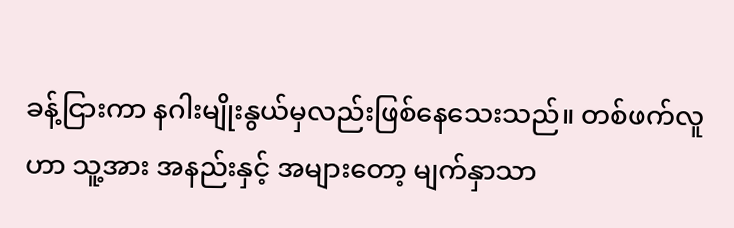ခန့်ငြားကာ နဂါးမျိုးနွယ်မှလည်းဖြစ်နေသေးသည်။ တစ်ဖက်လူဟာ သူ့အား အနည်းနှင့် အများတော့ မျက်နှာသာ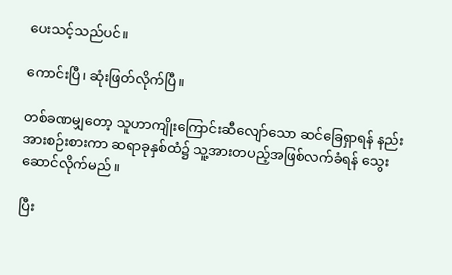ပေး‌သင့်သည်ပင်။

ကောင်းပြီ၊ ဆုံးဖြတ်လိုက်ပြီ။

တစ်ခဏမျှတော့ သူဟာကျိုးကြောင်းဆီလျော်သော ဆင်ခြေရှာရန် နည်းအားစဉ်းစားကာ ဆရာခုနှစ်ထံ၌ သူ့အားတပည့်အဖြစ်လက်ခံရန် သွေးဆောင်လိုက်မည်။

ပြီး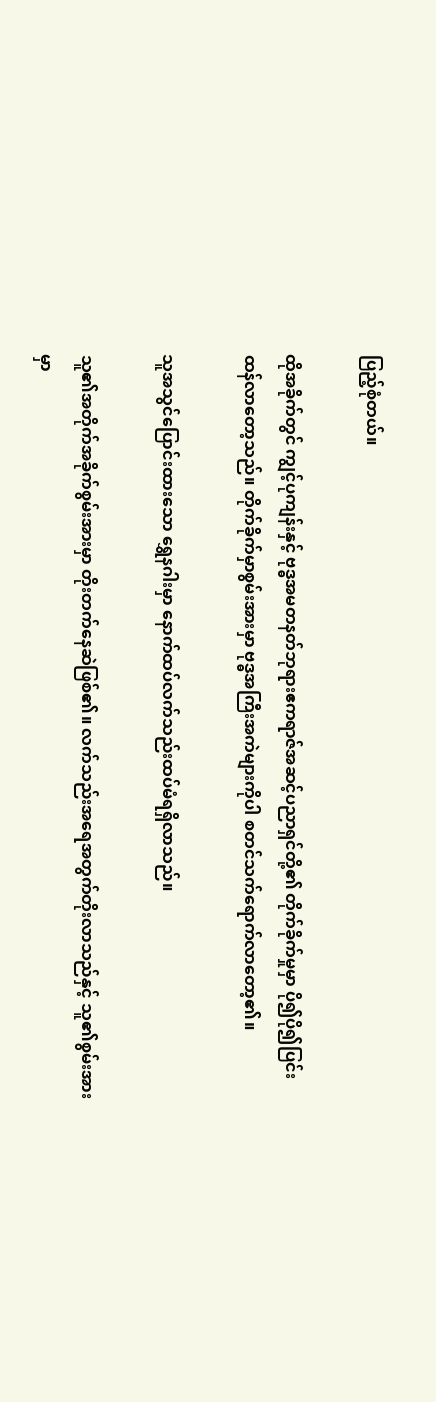ပြည့်စုံတယ်။

ထိုအခိုက်တွင် ကျွင့်ပုကျန်းနှင့် ဗုဒ္ဓအမတနတ်ဘုရားဧကရာဇ်အဆင့်ပညာရှင်တို့၏ တိုက်ခိုက်မှုမှာ ပို၍ပို၍ပြင်းထန်လာတော့သည်။ တိုက်ခိုက်မှာစွမ်းအားမှာ ဗုဒ္ဓအကြီးအကဲများကိုပါ စတင်သက်ရောက်လာတော့၏။

သူအသွင်ပြောင်းထားသော ရွှေနဂါးမှာ နောက်ထပ်လက်သည်းထပ်မံရရှိလာသည်။

သူ၏အတိုက်အခိုက်စွမ်းအားမှာ တိုးတက်နေဆဲဖြစ်၏။ လက်သည်းအရေအတွက်တိုးလာသည်နှင့် သူ၏စွမ်းအားမှာ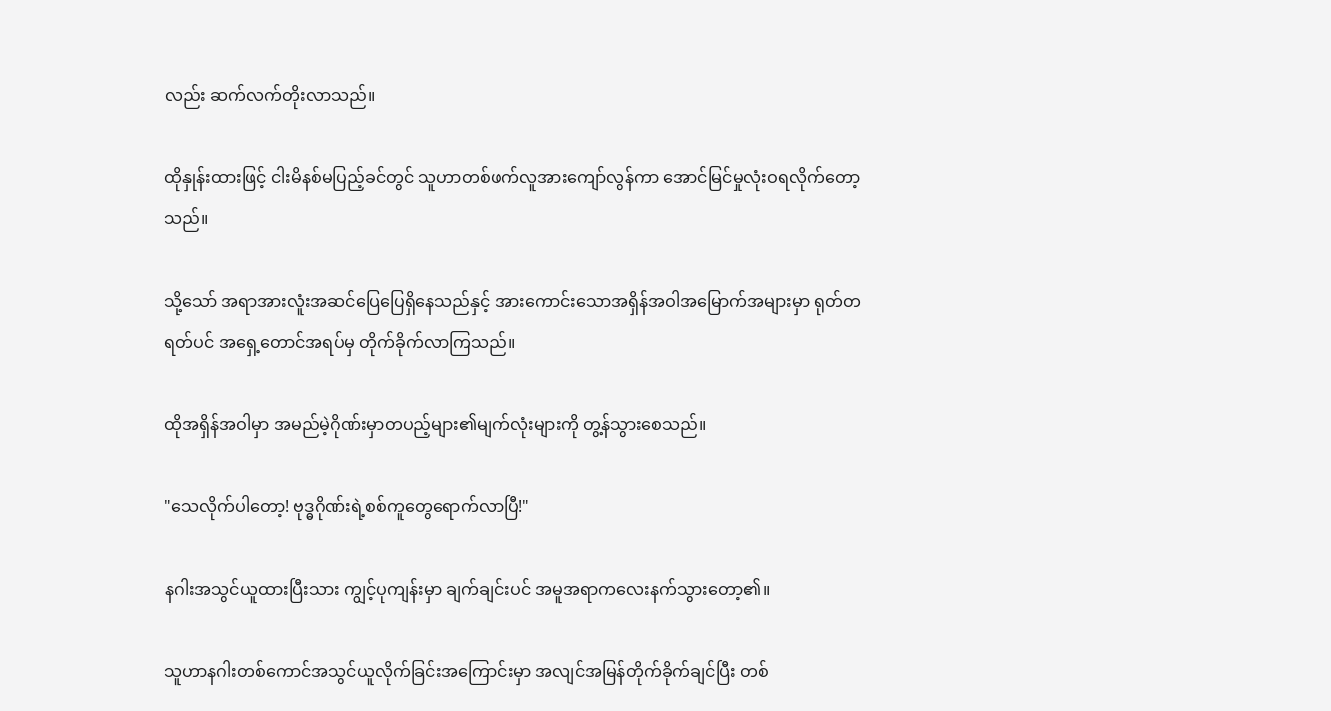လည်း ဆက်လက်တိုးလာသည်။

ထိုနှုန်းထားဖြင့် ငါးမိနစ်မပြည့်ခင်တွင် သူဟာတစ်ဖက်လူအားကျော်လွန်ကာ အောင်မြင်မှုလုံးဝရလိုက်တော့သည်။

သို့သော် အရာအားလူံးအဆင်ပြေပြေရှိနေသည်နှင့် အားကောင်းသောအရှိန်အဝါအမြောက်အများမှာ ရုတ်တရတ်ပင် အရှေ့တောင်အရပ်မှ တိုက်ခိုက်လာကြသည်။

ထိုအရှိန်အဝါမှာ အမည်မဲ့ဂိုဏ်းမှာတပည့်များ၏မျက်လုံးများကို တွ့န်သွားစေသည်။

"သေလိုက်ပါတော့! ဗုဒ္ဓဂိုဏ်းရဲ့စစ်ကူတွေရောက်လာပြီ!"

နဂါးအသွင်ယူထားပြီးသား ကျွင့်ပုကျန်းမှာ ချက်ချင်းပင် အမူအရာကလေးနက်သွားတော့၏။

သူဟာနဂါးတစ်ကောင်အသွင်ယူလိုက်ခြင်းအကြောင်းမှာ အလျင်အမြန်တိုက်ခိုက်ချင်ပြီး တစ်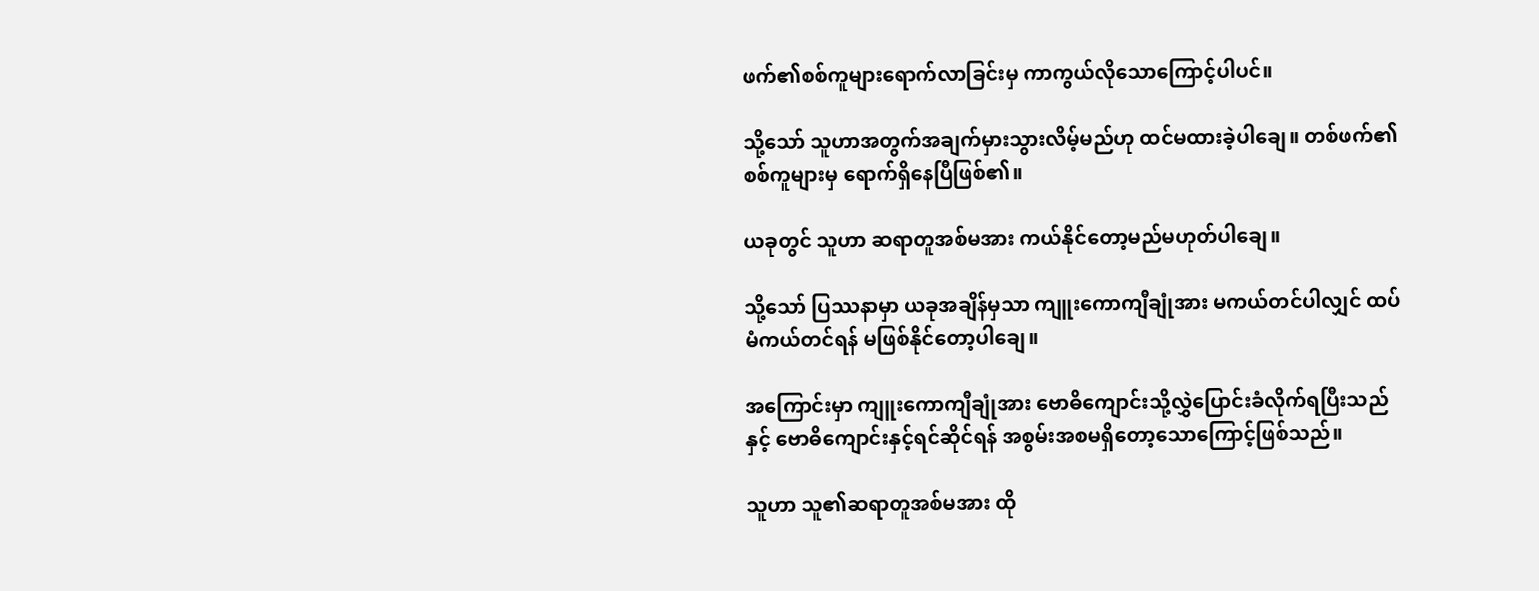ဖက်၏စစ်ကူများရောက်လာခြင်းမှ ကာကွယ်လိုသောကြောင့်ပါပင်။

သို့သော် သူဟာအတွက်အချက်မှားသွားလိမ့်မည်ဟု ထင်မထားခဲ့ပါချေ။ တစ်ဖက်၏စစ်ကူများမှ ရောက်ရှိနေပြီဖြစ်၏။

ယခုတွင် သူဟာ ဆရာတူအစ်မအား ကယ်နိုင်တော့မည်မဟုတ်ပါချေ။

သို့သော် ပြဿနာမှာ ယခုအချိန်မှသာ ကျူးကောကျီချုံအား မကယ်တင်ပါလျှင် ‌ထပ်မံကယ်တင်ရန် မဖြစ်နိုင်တော့ပါချေ။

အကြောင်းမှာ ကျူးကောကျီချုံအား ဗောဓိကျောင်းသို့လွှဲပြောင်းခံလိုက်ရပြီးသည်နှင့် ဗောဓိကျောင်းနှင့်ရင်ဆိုင်ရန် အစွမ်းအစမရှိတော့သောကြောင့်ဖြစ်သည်။

သူဟာ သူ၏ဆရာတူအစ်မအား ထို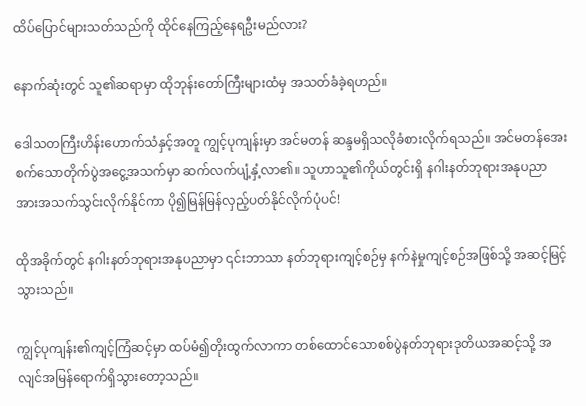ထိပ်ပြောင်များသတ်သည်ကို ထိုင်နေကြည့်နေရဦးမည်လား?

နောက်ဆုံးတွင် သူ၏ဆရာမှာ ထိုဘုန်းတော်ကြီးများထံမှ အသတ်ခံခဲ့ရဟည်။

ဒေါသတကြီးဟိန်းဟောက်သံနှင့်အတူ ကျွင့်ပုကျန်းမှာ အင်မတန် ဆန္ဒမရှိသလိုခံစားလိုက်ရသည်။ အင်မတန်အေးစက်သောတိုက်ပွဲအငွေ့အသက်မှာ ဆက်လက်ပျံ့နှံ့လာ၏။ သူဟာသူ၏ကိုယ်တွင်းရှိ နဂါးနတ်ဘုရားအနုပညာအားအသက်သွင်းလိုက်နိုင်ကာ ပို၍မြန်မြန်လှည့်ပတ်နိုင်လိုက်ပုံပင်!

ထိုအခိုက်တွင် နဂါးနတ်ဘုရားအနုပညာမှာ ၎င်းဘာသာ နတ်ဘုရားကျင့်စဉ်မှ နက်နဲမှုကျင့်စဉ်အဖြစ်သို့ အဆင့်မြင့်သွားသည်။

ကျွင့်ပုကျန်း၏ကျင့်ကြံဆင့်မှာ ထပ်မံ၍တိုးထွက်လာကာ တစ်ထောင်သောစစ်ပွဲနတ်ဘုရားဒုတိယအဆင့်သို့ အလျင်အမြန်ရောက်ရှိသွားတော့သည်။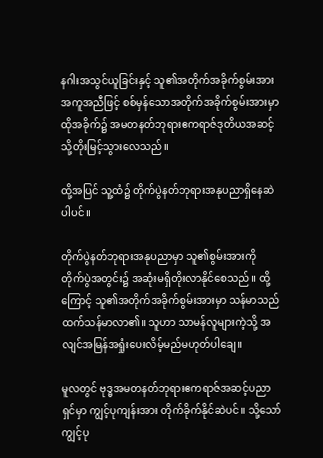နဂါးအသွင်ယူခြင်းနှင့် သူ၏အတိုက်အခိုက်စွမ်းအားအကူအညီဖြင့် စစ်မှန်သောအတိုက်အခိုက်စွမ်းအားမှာ ထိုအခိုက်၌ အမတနတ်ဘုရားဧကရာဇ်ဒုတိယအဆင့်သို့တိုးမြင့်သွားလေသည်။

ထို့အပြင် သူ့ထံ၌ တိုက်ပွဲနတ်ဘုရားအနုပညာရှိနေဆဲပါပင်။

တိုက်ပွဲနတ်ဘုရားအနုပညာမှာ သူ၏စွမ်းအားကို တိုက်ပွဲအတွင်း၌ အဆုံးမရှိတိုးလာနိုင်စေသည်။ ထို့ကြောင့် သူ၏အတိုက်အခိုက်စွမ်းအားမှာ သန်မာသည်ထက်သန်မာလာ၏။ သူဟာ သာမန်လူများကဲ့သို့ အလျင်အမြန်အရှုံးပေးလိမ့်မည်မဟုတ်ပါချေ။

မူလတွင် ဗုဒ္ဓအမတနတ်ဘုရားဧကရာဇ်အဆင့်ပညာရှင်မှာ ကျွင့်ပုကျန်းအား တိုက်ခိုက်နိုင်ဆဲပင်။ သို့သော် ကျွင့်ပု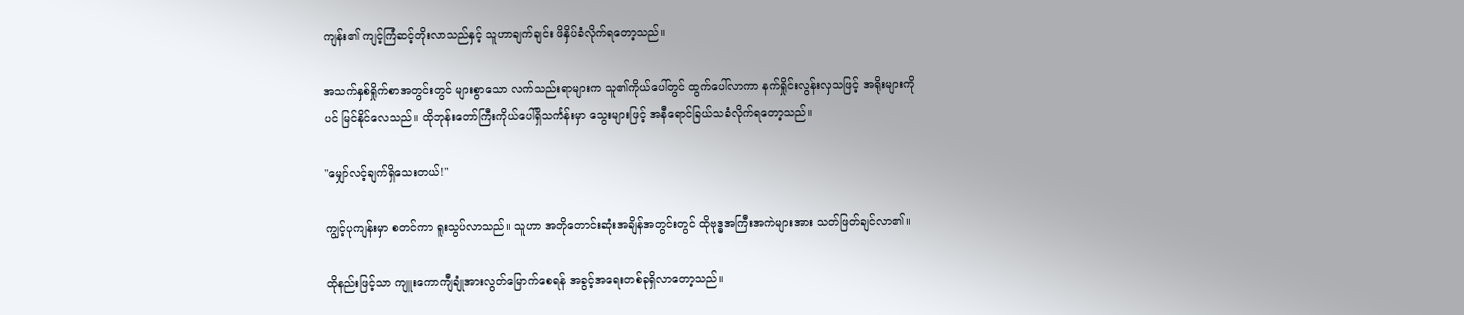ကျန်း၏ ကျင့်ကြံဆင့်တိုးလာသည်နှင့် သူဟာချက်ချင်း ဖိနှိပ်ခံလိုက်ရတော့သည်။

အသက်နှစ်ရှိုက်စာအတွင်းတွင် များစွာသော လက်သည်းရာများက သူ၏ကိုယ်ပေါ်တွင် ထွက်ပေါ်လာကာ နက်ရှိုင်းလွန်းလှသဖြင့် အရိုးများကိုပင် မြင်နိုင်လေသည်။ ထိုဘုန်းတော်ကြီးကိုယ်‌ပေါ်ရှိသင်္ကန်းမှာ သွေးများဖြင့် အနီရောင်ခြယ်သခံလိုက်ရတော့သည်။

"မျှော်လင့်ချက်ရှိသေးတယ်!"

ကျွင့်ပုကျန်းမှာ စတင်ကာ ရူးသွပ်လာသည်။ သူဟာ အတိုတောင်းဆုံးအချိန်အတွင်းတွင် ထိုဗုဒ္ဓအကြီးအကဲများအား သတ်ဖြတ်ချင်လာ၏။

ထိုနည်းဖြင့်သာ ကျူးကောကျီချုံအားလွတ်မြောက်စေရန် အခွင့်အရေးတစ်ခုရှိလာတော့သည်။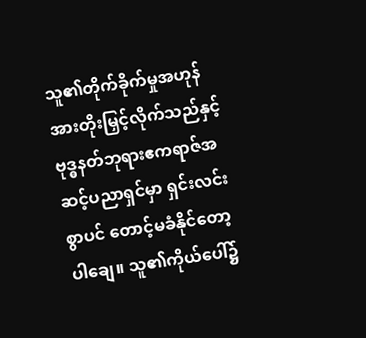သူ၏တိုက်ခိုက်မှုအဟုန်အားတိုးမြှင့်လိုက်သည်နှင့် ဗုဒ္ဓနတ်ဘုရားဧကရာဇ်အဆင့်ပညာရှင်မှာ ရှင်းလင်းစွာပင် တောင့်မခံနိုင်တော့ပါချေ။ သူ၏ကိုယ်ပေါ်၌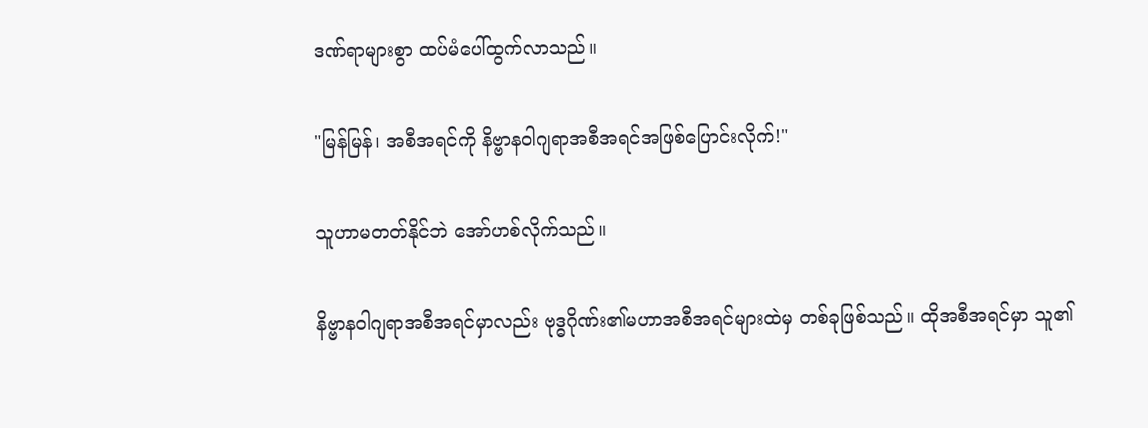ဒဏ်ရာများစွာ ထပ်မံပေါ်ထွက်လာသည်။

"မြန်မြန်၊ အစီအရင်ကို နိဗ္ဗာနဝါဂျရာအစီအရင်အဖြစ်ပြောင်းလိုက်!"

သူဟာမတတ်နိုင်ဘဲ အော်ဟစ်လိုက်သည်။

နိဗ္ဗာနဝါဂျရာအစီအရင်မှာလည်း ဗုဒ္ဓဂိုဏ်း၏မဟာအစီအရင်များထဲမှ တစ်ခုဖြစ်သည်။ ထိုအစီအရင်မှာ သူ၏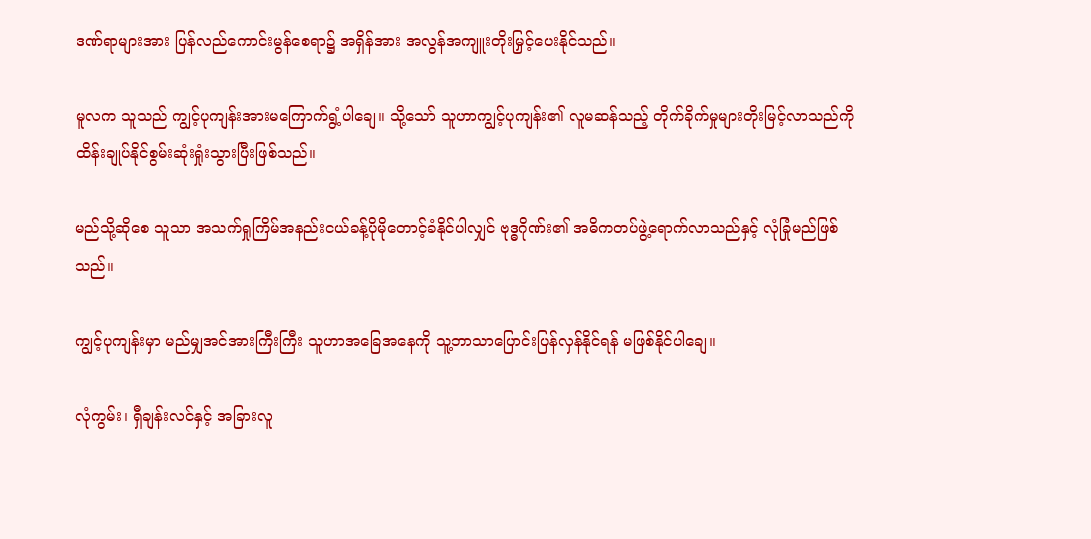ဒဏ်ရာများအား ပြန်လည်ကောင်းမွန်စေရာ၌ အရှိန်အား အလွန်အကျူးတိုးမြှင့်ပေးနိုင်သည်။

မူလက သူသည် ကျွင့်ပုကျန်းအားမကြောက်ရွံ့ပါချေ။ သို့သော် သူဟာကျွင့်ပုကျန်း၏ လူမဆန်သည့် တိုက်ခိုက်မှုများတိုးမြင့်လာသည်ကို ထိန်းချုပ်နိုင်စွမ်းဆုံးရှုံးသွားပြီးဖြစ်သည်။

မည်သို့ဆိုစေ သူသာ အသက်ရှုကြိမ်အနည်းငယ်ခန့်ပိုမိုတောင့်ခံနိုင်ပါလျှင် ဗုဒ္ဓဂိုဏ်း၏ အဓိကတပ်ဖွဲ့ရောက်လာသည်နှင့် လုံခြုံမည်ဖြစ်သည်။

ကျွင့်ပုကျန်းမှာ မည်မျှအင်အားကြီးကြီး သူဟာအခြေအနေကို သူ့ဘာသာပြောင်းပြန်လှန်နိုင်ရန် မဖြစ်နိုင်ပါချေ။

လုံကွမ်း၊ ရှီချန်းလင်နှင့် အခြားလူ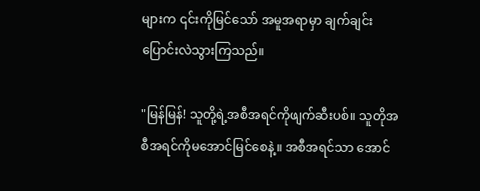များက ၎င်းကိုမြင်သော် အမူအရာမှာ ချက်ချင်းပြောင်းလဲသွားကြသည်။

"မြန်မြန်! သူတို့ရဲ့အစီအရင်ကိုဖျက်ဆီးပစ်။ သူတိုအစီအရင်ကိုမအောင်မြင်စေနဲ့။ အစီအရင်သာ အောင်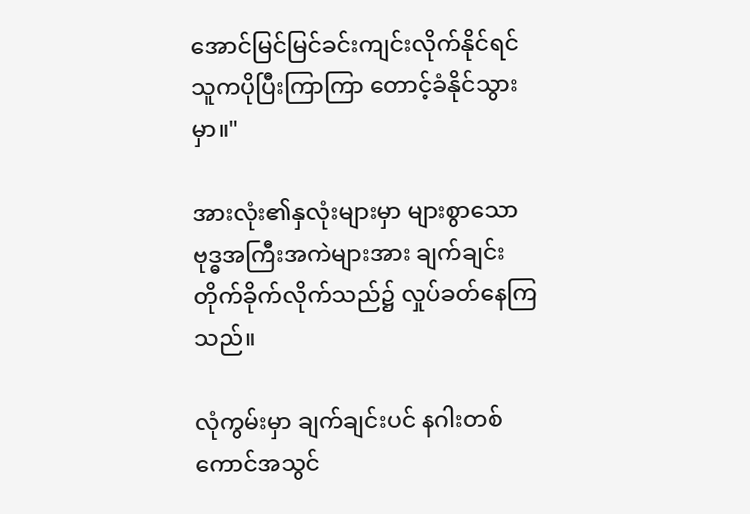အောင်မြင်မြင်ခင်းကျင်းလိုက်နိုင်ရင် သူကပိုပြီးကြာကြာ တောင့်ခံနိုင်သွားမှာ။"

အားလုံး၏နှလုံးများမှာ များစွာသော ဗုဒ္ဓအကြီးအကဲများအား ချက်ချင်းတိုက်ခိုက်လိုက်သည်၌ လှုပ်ခတ်နေကြသည်။

လုံကွမ်းမှာ ချက်ချင်းပင် နဂါးတစ်ကောင်အသွင်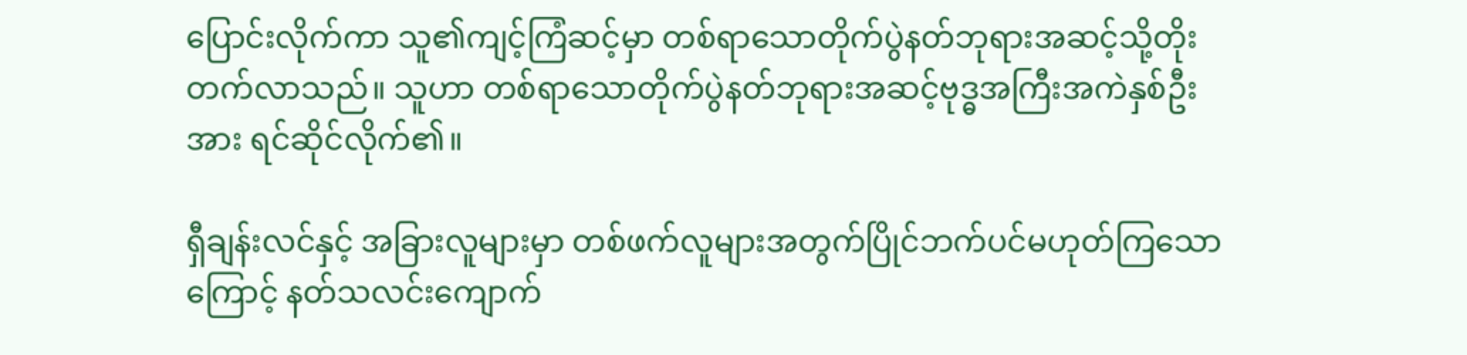ပြောင်းလိုက်ကာ သူ၏ကျင့်ကြံဆင့်မှာ တစ်ရာသောတိုက်ပွဲနတ်ဘုရားအဆင့်သို့တိုးတက်လာသည်။ သူဟာ တစ်ရာသောတိုက်ပွဲနတ်ဘုရားအဆင့်ဗုဒ္ဓအကြီးအကဲနှစ်‌ဦးအား ရင်ဆိုင်လိုက်၏။

ရှီချန်းလင်နှင့် အခြားလူများမှာ တစ်ဖက်လူများအတွက်ပြိုင်ဘက်ပင်မဟုတ်ကြသောကြောင့် နတ်သလင်းကျောက်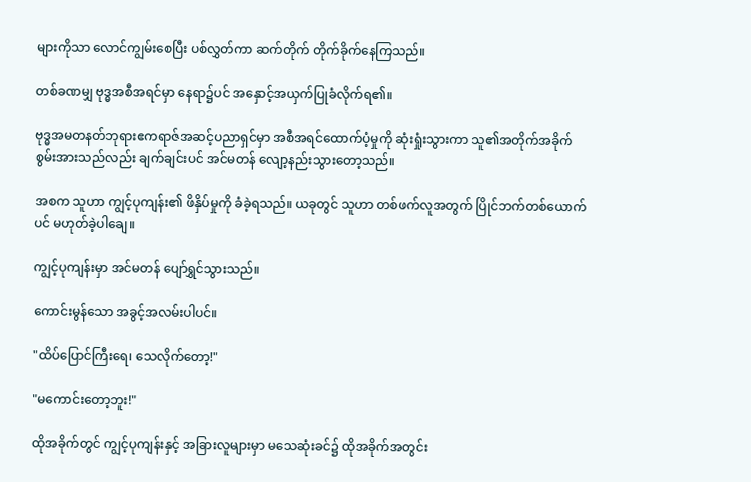များကိုသာ လောင်ကျွမ်းစေပြီး ပစ်လွှတ်ကာ ဆက်တိုက် တိုက်ခိုက်နေကြသည်။

တစ်ခဏမျှ ဗုဒ္ဓအစီအရင်မှာ နေရာ၌ပင် အနှောင့်အယှက်ပြုခံလိုက်ရ၏။

ဗုဒ္ဓအမတနတ်ဘုရားဧကရာဇ်အဆင့်ပညာရှင်မှာ အစီအရင်ထောက်ပံ့မှုကို ဆုံးရှုံးသွားကာ သူ၏အတိုက်အခိုက်စွမ်းအားသည်လည်း ချက်ချင်းပင် အင်မတန် လျော့နည်းသွားတော့သည်။

အစက သူဟာ ကျွင့်ပုကျန်း၏ ဖိနှိပ်မှုကို ခံခဲ့ရသည်။ ယခုတွင် သူဟာ တစ်ဖက်လူအ‌တွက် ပြိုင်ဘက်တစ်ယောက်ပင် မဟုတ်ခဲ့ပါချေ။

ကျွင့်ပုကျန်းမှာ အင်မတန် ပျော်ရွှင်သွားသည်။

ကောင်းမွန်သော အခွင့်အလမ်းပါပင်။

"ထိပ်ပြောင်ကြီးရေ၊ သေလိုက်တော့!"

"မကောင်းတော့ဘူး!"

ထိုအခိုက်တွင် ကျွင့်ပုကျန်းနှင့် အခြားလူများမှာ မသေဆုံးခင်၌ ထိုအခိုက်အတွင်း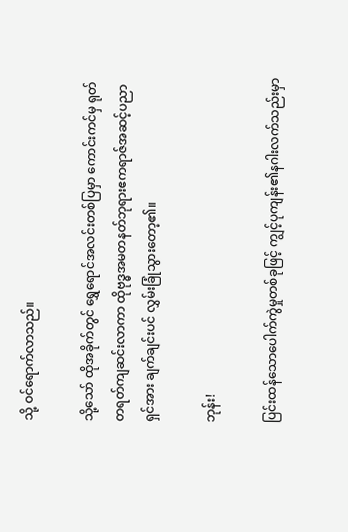သို့ ဝင်ရောက်လာသည်။

သို့သော် ထိုအခိုက်တွင် ရွှေရောင်အလင်းတစ်ပြမှာ ကောင်းကင်မှ ရုတ်တရတ်ကျဆင်းလာကာ ထိုဗုဒ္ဓအမတနတ်ဘုရားဧကရာဇ်အဆင့်ပညာရှင်အား ချက်ချင်းပင် လွှမ်းခြုံသွားတော့၏။

ဘုန်း!

ပြင်းထန်သောပေါက်ကွဲမှုတစ်ခုဖြင့် ကျွင့်ပုကျန်း၏နဂါးလက်သည်းမှာ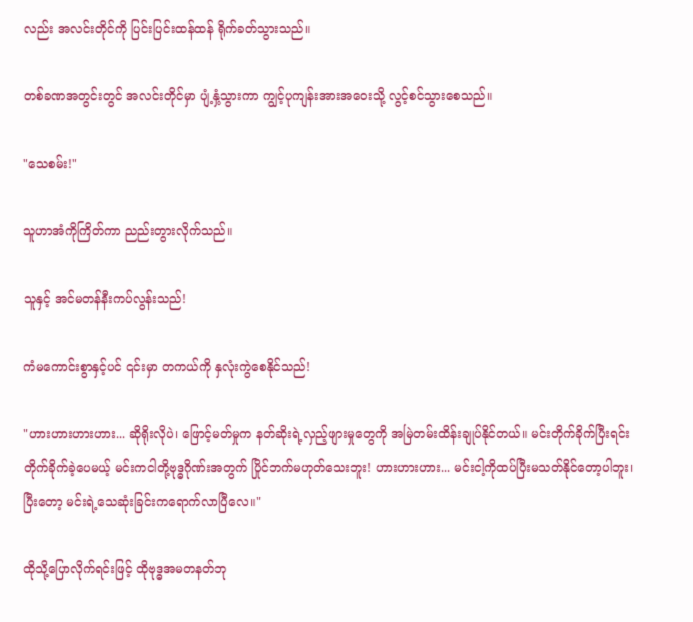လည်း အလင်းတိုင်ကို ပြင်းပြင်းထန်ထန် ရိုက်ခတ်သွားသည်။

တစ်ခဏအတွင်းတွင် အလင်းတိုင်မှာ ပျံ့နှံ့သွားကာ ကျွင့်ပုကျန်းအားအဝေးသို့ လွင့်စင်သွားစေသည်။

"သေစမ်း!"

သူဟာအံကိုကြိတ်ကာ ညည်းတွားလိုက်သည်။

သူနှင့် အင်မတန်နီးကပ်လွန်းသည်!

ကံမကောင်းစွာနှင့်ပင် ၎င်းမှာ တကယ်ကို နှလုံးကွဲစေနိုင်သည်!

"ဟားဟားဟားဟား... ဆိုရိုးလိုပဲ၊ ဖြောင့်မတ်မှုက နတ်ဆိုး‌ရဲ့လှည့်ဖျားမှုတွေကို အမြဲတမ်းထိန်းချုပ်နိုင်တယ်။ မင်းတိုက်ခိုက်ပြီးရင်း တိုက်ခိုက်ခဲ့ပေမယ့် မင်းကငါတို့ဗုဒ္ဓဂိုဏ်းအတွက် ပြိုင်ဘက်မဟုတ်သေးဘူး! ဟားဟားဟား... မင်းငါ့ကိုထပ်ပြီးမသတ်နိုင်တော့ပါဘူး၊ ပြီးတော့ မင်းရဲ့သေဆုံးခြင်းကရောက်လာပြီလေ။"

ထိုသို့ပြောလိုက်ရင်းဖြင့် ထိုဗုဒ္ဓအမတနတ်ဘု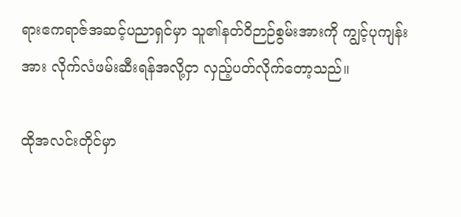ရားဧကရာဇ်အဆင့်ပညာရှင်မှာ သူ၏နတ်ဝိဉာဉ်စွမ်းအားကို ကျွင့်ပုကျန်းအား လိုက်လံဖမ်းဆီးရန်အလို့ငှာ လှည့်ပတ်လိုက်တော့သည်။

ထိုအလင်းတိုင်မှာ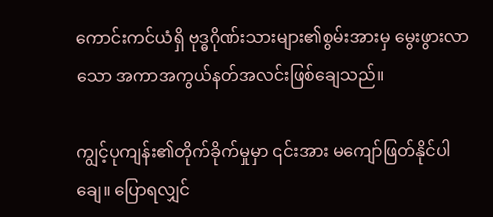ကောင်းကင်ယံရှိ ဗုဒ္ဓဂိုဏ်းသားများ၏စွမ်းအားမှ မွေးဖွားလာသော အကာအကွယ်နတ်အလင်းဖြစ်ချေသည်။

ကျွင့်ပုကျန်း၏တိုက်ခိုက်မှုမှာ ၎င်းအား မကျော်ဖြတ်နိုင်ပါချေ။ ‌ပြောရလျှင်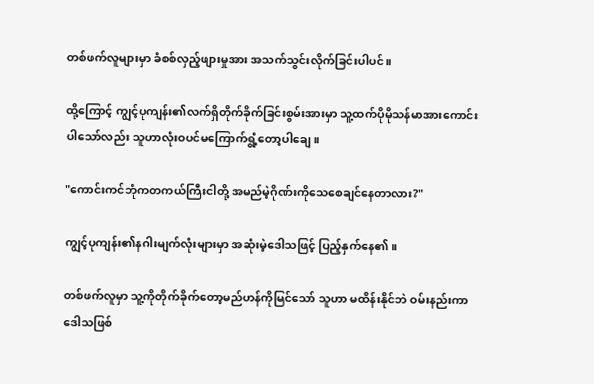တစ်ဖက်လူများမှာ ခံစစ်လှည့်ဖျားမှုအား အသက်သွင်းလိုက်ခြင်းပါပင်။

ထို့ကြောင့် ကျွင့်ပုကျန်း၏လက်ရှိတိုက်ခိုက်ခြင်းစွမ်းအားမှာ သူ့ထက်ပိုမိုသန်မာအားကောင်းပါသော်လည်း သူဟာလုံးဝပင်မကြောက်ရွံ့တော့ပါချေ။

"ကောင်းကင်ဘုံကတကယ်ကြီးငါတို့ အမည်မဲ့ဂိုဏ်းကိုသေစေချင်နေတာလား?"

ကျွင့်ပုကျန်း၏နဂါးမျက်လုံးများမှာ အဆုံးမဲ့ဒေါသဖြင့် ပြည့်နှက်နေ၏။

တစ်ဖက်လူမှာ သူ့ကိုတိုက်ခိုက်တော့မည်ဟန်ကိုမြင်သော် သူဟာ မထိန်းနိုင်ဘဲ ဝမ်းနည်းကာ ဒေါသဖြစ်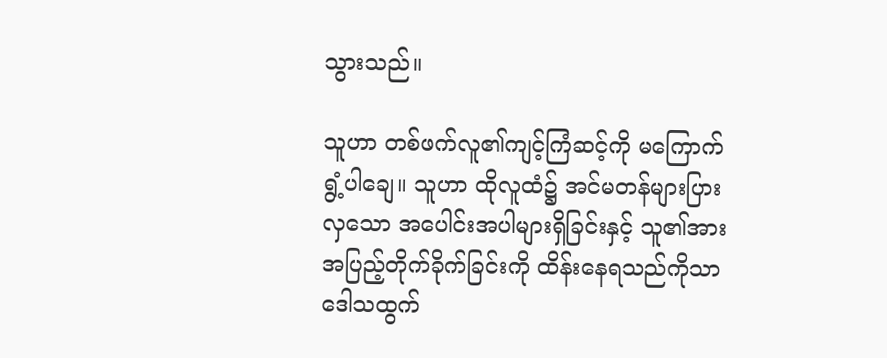သွားသည်။

သူဟာ တစ်ဖက်လူ၏ကျင့်ကြံဆင့်ကို မကြောက်ရွံ့ပါချေ။ သူဟာ ထိုလူထံ၌ အင်မတန်များပြားလှသော အပေါင်းအပါများရှိခြင်းနှင့် သူ၏အားအပြည့်တိုက်ခိုက်ခြင်းကို ထိန်းနေရသည်ကိုသာ ဒေါသထွက်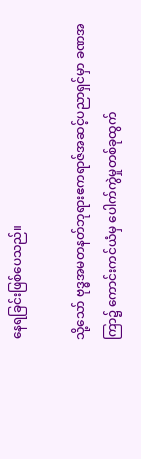နေရခြင်းဖြစ်ပေသည်။

သို့သော် ဗုဒ္ဓအမတနတ်ဘုရားဧကရာဇ်အဆင့်ပညာရှင်မှာ ခဏအကြာ၌ ကောင်းကင်ယံမှ ပေါက်ကွဲမှုတစ်ခုထွက်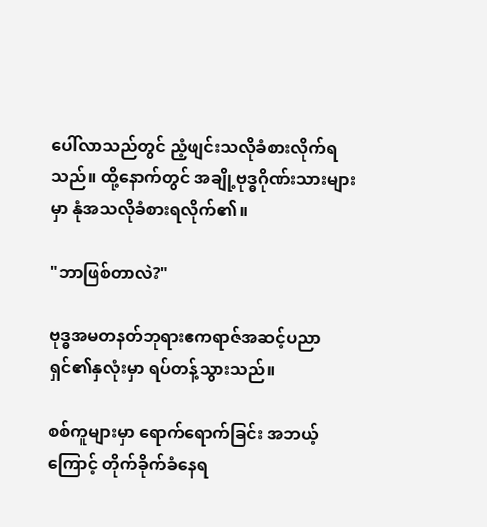ပေါ်လာသည်တွင် ညံ့ဖျင်းသလိုခံစားလိုက်ရသည်။ ထို့နောက်တွင် အချို့ဗုဒ္ဓဂိုဏ်းသားများမှာ နုံအသလိုခံစားရလိုက်၏။

"ဘာဖြစ်တာလဲ?"

ဗုဒ္ဓအမတနတ်ဘုရားဧကရာဇ်အဆင့်ပညာရှင်၏နှလုံးမှာ ရပ်တန့်သွားသည်။

စစ်ကူများမှာ ရောက်ရောက်ခြင်း အဘယ့်ကြောင့် တိုက်ခိုက်ခံနေရ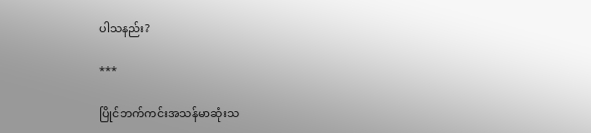ပါသနည်း?

***

ပြိုင်ဘက်ကင်းအသန်မာဆုံးသ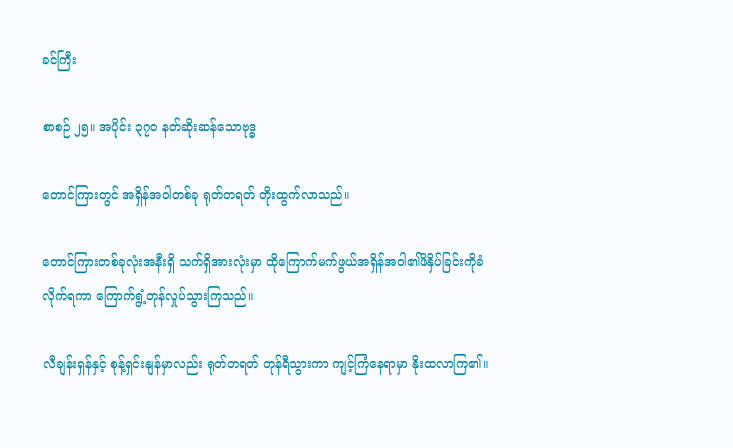ခင်ကြီး

စာစဉ် ၂၅။ အပိုင်း ၃၇၀ နတ်ဆိုးဆန်သောဗုဒ္ဓ

တောင်ကြားတွင် အရှိန်အဝါတစ်ခု ရုတ်တရတ် တိုးထွက်လာသည်။

တောင်ကြားတစ်ခုလုံးအနီးရှိ သက်ရှိအားလုံးမှာ ထိုကြောက်မက်ဖွယ်အရှိန်အဝါ၏ဖိနှိပ်ခြင်းကိုခံလိုက်ရကာ ကြောက်ရွံ့တုန်လှုပ်သွားကြသည်။

လီချန်းရှန်နှင့် စုန့်ရှင်းနျန်မှာလည်း ရုတ်တရတ် တုန်ရီသွားကာ ကျင့်ကြံနေရာမှာ နိုးထလာကြ၏။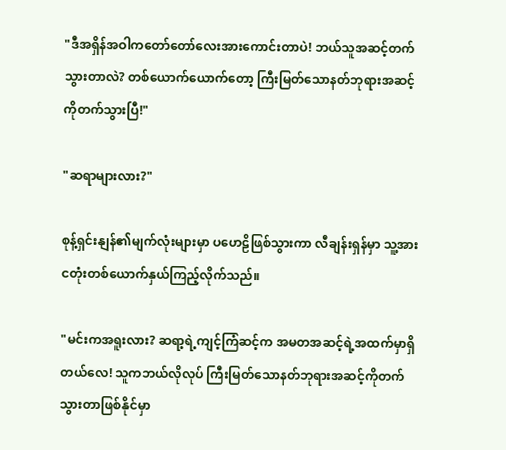"ဒီအရှိန်အဝါကတော်တော်လေးအားကောင်းတာပဲ! ဘယ်သူအဆင့်တက်သွားတာလဲ? တစ်ယောက်ယောက်တော့ ကြီးမြတ်သောနတ်ဘုရားအဆင့်ကိုတက်သွားပြီ!"

"ဆရာများလား?"

စုန့်ရှင်းနျန်၏မျက်လုံးများမှာ ပဟေဠိဖြစ်သွားကာ လီချန်းရှန်မှာ သူ့အား ငတုံးတစ်ယောက်နှယ်ကြည့်လိုက်သည်။

"မင်းကအရူးလား? ဆရာ့ရဲ့ကျင့်ကြံဆင့်က အမတအဆင့်ရဲ့အထက်မှာရှိတယ်လေ! သူကဘယ်လိုလုပ် ကြီးမြတ်သောနတ်ဘုရားအဆင့်ကိုတက်သွားတာဖြစ်နိုင်မှာ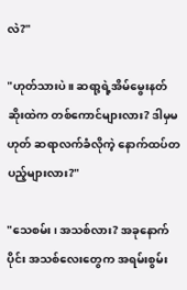လဲ?"

"ဟုတ်သားပဲ။ ဆရာ့ရဲ့အိမ်မွေးနတ်ဆိုးထဲက တစ်ကောင်များလား? ဒါမှမဟုတ် ဆရာလက်ခံလိုကဲ့ နောက်ထပ်တပည့်များလား?"

"သေစမ်း၊ အသစ်လား? အခုနောက်ပိုင်း အသစ်လေးတွေက အရမ်းစွမ်း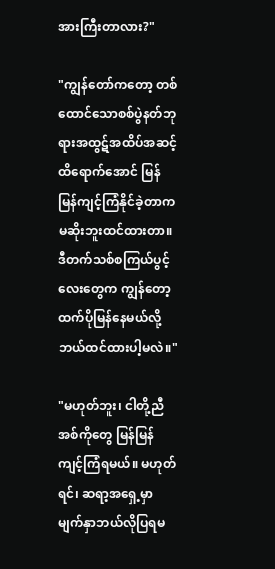အားကြီးတာလား?"

"ကျွန်တော်ကတော့ တစ်ထောင်သောစစ်ပွဲနတ်ဘုရားအထွဋ်အထိပ်အဆင့်ထိရောက်အောင် မြန်မြန်ကျင့်ကြံနိုင်ခဲ့တာက မဆိုးဘူးထင်ထားတာ။ ဒီတက်သစ်စကြယ်ပွင့်လေးတွေက ကျွန်တော့ထက်ပိုမြန်နေမယ်လို့ဘယ်ထင်ထားပါ့မလဲ။"

"မဟုတ်ဘူး၊ ငါတို့ညီအစ်ကိုတွေ မြန်မြန် ကျင့်ကြံရမယ်။ မဟုတ်ရင်၊ ဆရာ့အရှေ့မှာ မျက်နှာဘယ်လိုပြရမ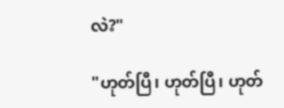လဲ?"

"ဟုတ်ပြီ၊ ဟုတ်ပြီ၊ ဟုတ်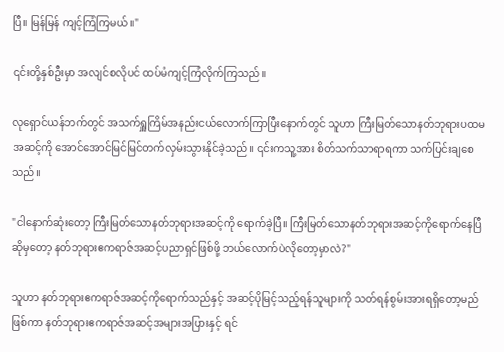ပြီ။ မြန်မြန် ကျင့်ကြံကြမယ်။"

၎င်းတို့နှစ်ဦးမှာ အလျင်စလိုပင် ထပ်မံကျင့်ကြံလိုက်ကြသည်။

လုရှောင်ယန်ဘက်တွင် အသက်ရှူကြိမ်အနည်းငယ်လောက်ကြာပြီးနောက်တွင် သူဟာ ကြီးမြတ်သောနတ်ဘုရားပထမအဆင့်ကို အောင်အောင်မြင်မြင်တက်လှမ်းသွားနိုင်ခဲ့သည်။ ၎င်းကသူ့အား စိတ်သက်သာရာရကာ သက်ပြင်းချစေသည်။

"ငါနောက်ဆုံးတော့ ကြီးမြတ်သောနတ်ဘုရားအဆင့်ကို ရောက်ခဲ့ပြီ။ ကြီးမြတ်သောနတ်ဘုရားအဆင့်ကိုရောက်နေပြီဆိုမှတော့ နတ်ဘုရားဧကရာဇ်အဆင့်ပညာရှင်ဖြစ်ဖို့ ဘယ်လောက်ပဲလိုတော့မှာလဲ?"

သူဟာ နတ်ဘုရားဧကရာဇ်အဆင့်ကိုရောက်သည်နှင့် အဆင့်ပိုမြင့်သည့်ရန်သူများကို သတ်ရန်စွမ်းအားရရှိတော့မည်ဖြစ်ကာ နတ်ဘုရားဧကရာဇ်အဆင့်အများအပြားနှင့် ရင်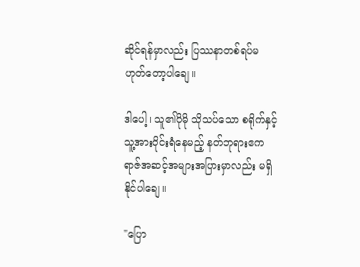ဆိုင်ရန်မှာလည်း ပြဿနာတစ်ရပ်မဟုတ်တော့ပါချေ။

ဒါပေါ့၊ သူ၏ပိုမို သိုသပ်သော စရိုက်နှင့် သူ့အားဝိုင်းရံနေမည့် နတ်ဘုရားဧကရာဇ်အဆင့်အများအပြားမှာလည်း မရှိနိုင်ပါချေ။

"ပြော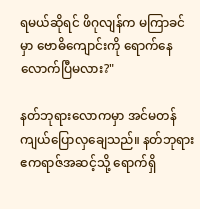ရမယ်ဆိုရင် ဖိဂုလျန်က မကြာခင်မှာ ဗောဓိကျောင်းကို ရောက်နေလောက်ပြီမလား?"

နတ်ဘုရားလောကမှာ အင်မတန်ကျယ်ပြောလှချေသည်။ နတ်ဘုရားဧကရာဇ်အဆင့်သို့ ရောက်ရှိ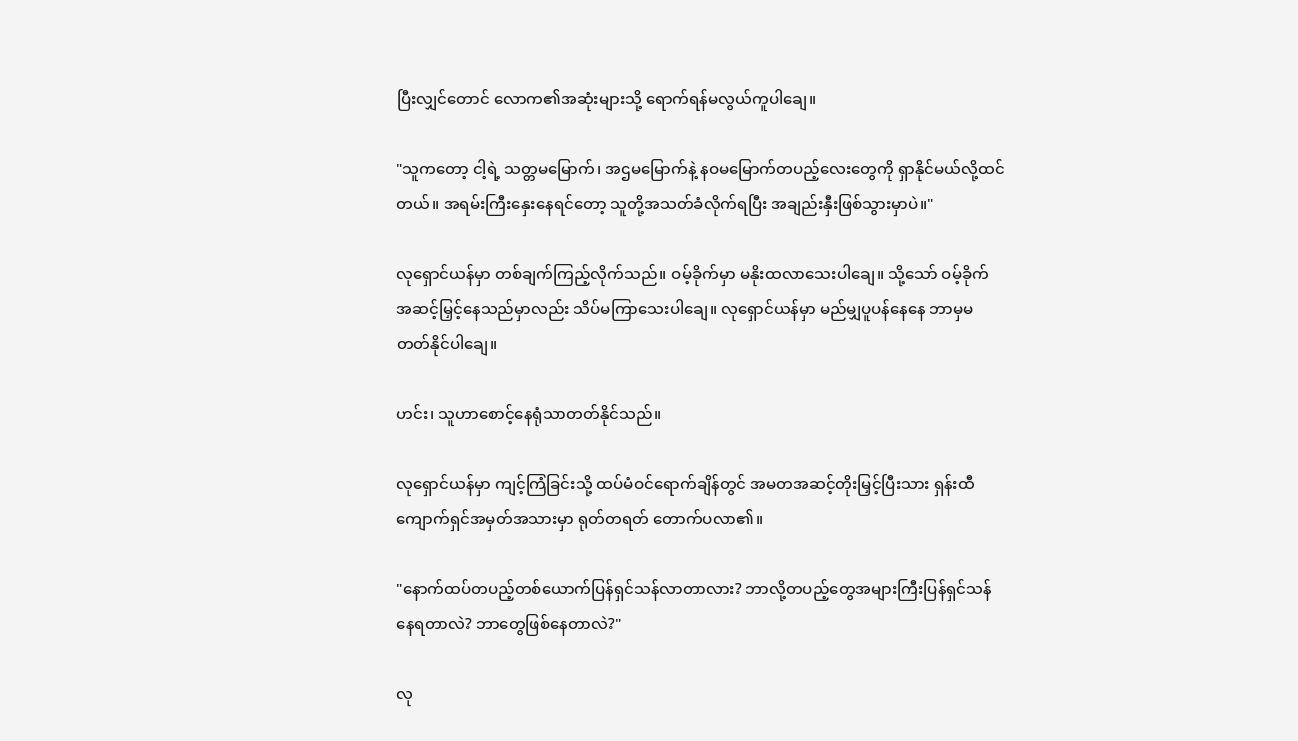ပြီးလျှင်တောင် လောက၏အဆုံးများသို့ ရောက်ရန်မလွယ်ကူပါချေ။

"သူကတော့ ငါ့ရဲ့ သတ္တမမြောက်၊ အဌမမြောက်နဲ့ နဝမမြောက်တပည့်လေးတွေကို ရှာနိုင်မယ်လို့ထင်တယ်။ အရမ်းကြီးနှေးနေရင်တော့ သူတို့အသတ်ခံလိုက်ရပြီး အချည်းနှီးဖြစ်သွားမှာပဲ။"

လုရှောင်ယန်မှာ တစ်ချက်ကြည့်လိုက်သည်။ ဝမ့်ခိုက်မှာ မနိုးထလာသေးပါချေ။ သို့သော် ဝမ့်ခိုက် အဆင့်မြှင့်နေသည်မှာလည်း သိပ်မကြာသေးပါချေ။ လုရှောင်ယန်မှာ မည်မျှပူပန်နေနေ ဘာမှမတတ်နိုင်ပါချေ။

ဟင်း၊ သူဟာစောင့်နေရုံသာတတ်နိုင်သည်။

လုရှောင်ယန်မှာ ကျင့်ကြံခြင်းသို့ ထပ်မံဝင်ရောက်ချိန်တွင် အမတအဆင့်တိုးမြှင့်ပြီးသား ရှန်းထီကျောက်ရှင်အမှတ်အသားမှာ ရုတ်တရတ် တောက်ပလာ၏။

"နောက်ထပ်တပည့်တစ်ယောက်ပြန်ရှင်သန်လာတာလား? ဘာလို့တပည့်တွေအများကြီးပြန်ရှင်သန်နေရတာလဲ? ဘာတွေဖြစ်နေတာလဲ?"

လု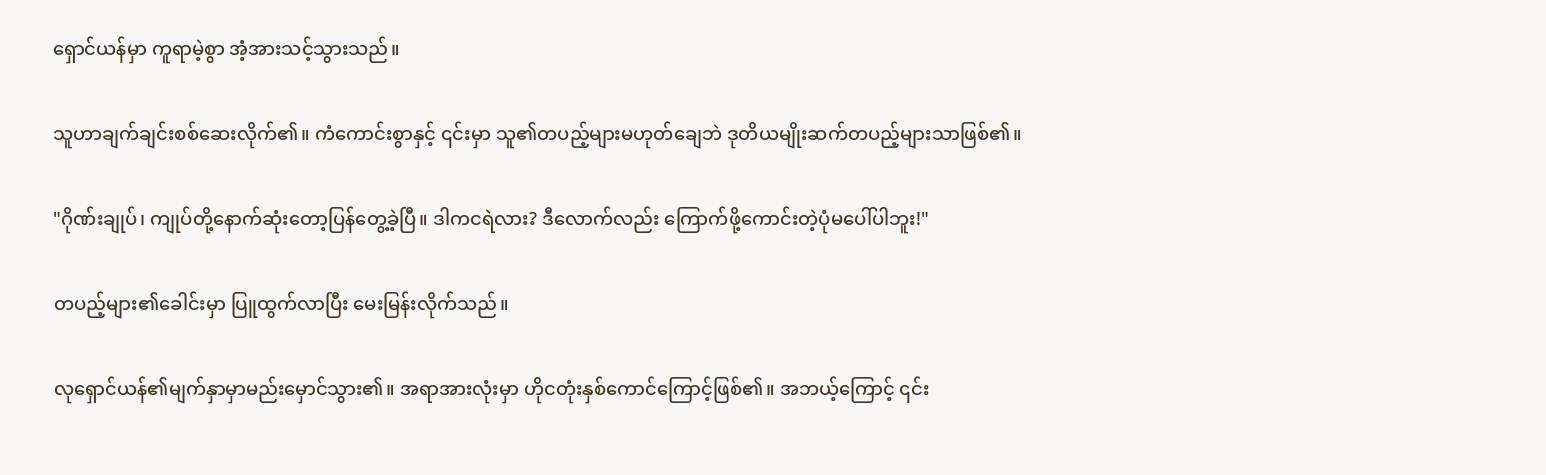ရှောင်ယန်မှာ ကူရာမဲ့စွာ အံ့အားသင့်သွားသည်။

သူဟာချက်ချင်းစစ်ဆေးလိုက်၏။ ကံကောင်းစွာနှင့် ၎င်းမှာ သူ၏တပည့်များမဟုတ်ချေဘဲ ဒုတိယမျိုးဆက်တပည့်များသာဖြစ်၏။

"ဂိုဏ်းချုပ်၊ ကျုပ်တို့နောက်ဆုံးတော့ပြန်တွေ့ခဲ့ပြီ။ ဒါကငရဲလား? ဒီလောက်လည်း ကြောက်ဖို့ကောင်းတဲ့ပုံမပေါ်ပါဘူး!"

တပည့်များ၏ခေါင်းမှာ ပြူထွက်လာပြီး မေး‌မြန်းလိုက်သည်။

လုရှောင်ယန်၏မျက်နှာမှာမည်းမှောင်သွား၏။ အရာအားလုံးမှာ ဟိုငတုံးနှစ်ကောင်ကြောင့်ဖြစ်၏။ အဘယ့်ကြောင့် ၎င်း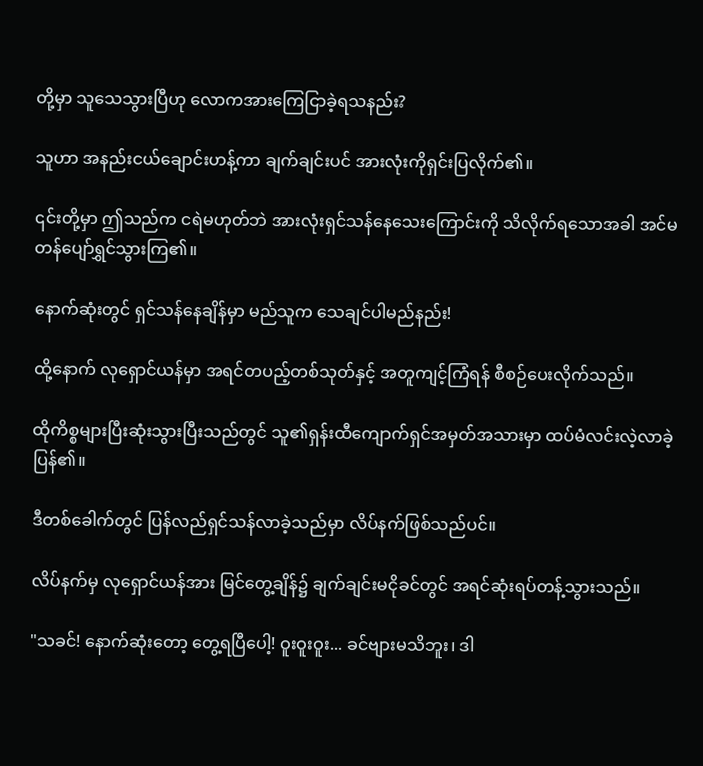တို့မှာ သူသေသွားပြီဟု လောကအားကြေငြာခဲ့ရသနည်း?

သူဟာ အနည်းငယ်ချောင်းဟန့်ကာ ချက်ချင်းပင် အားလုံးကိုရှင်းပြလိုက်၏။

၎င်းတို့မှာ ဤသည်က ငရဲမဟုတ်ဘဲ အားလုံးရှင်သန်နေသေးကြောင်းကို သိလိုက်ရသောအခါ အင်မတန်ပျော်ရွှင်သွားကြ၏။

နောက်ဆုံးတွင် ရှင်သန်နေချိန်မှာ မည်သူက သေချင်ပါမည်နည်း!

ထို့‌နောက် လုရှောင်ယန်မှာ အရင်တပည့်တစ်သုတ်နှင့် အတူကျင့်ကြံရန် စီစဉ်ပေးလိုက်သည်။

ထိုကိစ္စများပြီးဆုံးသွားပြီးသည်တွင် သူ၏ရှန်းထီကျောက်ရှင်အမှတ်အသားမှာ ထပ်မံလင်းလဲ့လာခဲ့ပြန်၏။

ဒီ‌တစ်ခေါက်တွင် ပြန်လည်ရှင်သန်လာခဲ့သည်မှာ လိပ်နက်ဖြစ်သည်ပင်။

လိပ်နက်မှ လုရှောင်ယန်အား မြင်တွေ့ချိန်၌ ချက်ချင်းမငိုခင်တွင် အရင်ဆုံးရပ်တန့်သွားသည်။

"သခင်! နောက်ဆုံးတော့ တွေ့ရပြီပေါ့! ဝူးဝူးဝူး... ခင်ဗျားမသိဘူး၊ ဒါ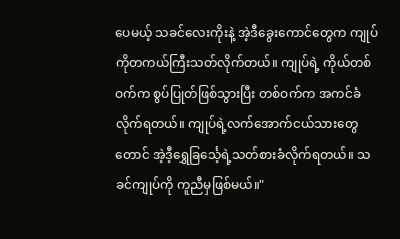ပေမယ့် သခင်လေးကိုးနဲ့ အဲ့ဒီခွေးကောင်တွေက ကျုပ်ကိုတကယ်ကြီးသတ်လိုက်တယ်။ ကျုပ်ရဲ့ ကိုယ်တစ်ဝက်က စွပ်ပြုတ်ဖြစ်သွားပြီး တစ်ဝက်က အကင်ခံလိုက်ရတယ်။ ကျုပ်ရဲ့လက်အောက်ငယ်သားတွေတောင် အဲ့ဒီ့ရွှေခြင်္သေ့ရဲ့သတ်စားခံလိုက်ရတယ်။ သခင်ကျုပ်ကို ကူညီမှဖြစ်မယ်။"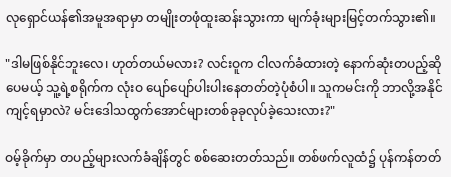လုရှောင်ယန်၏အမူအရာမှာ တမျိုးတဖုံထူးဆန်းသွားကာ မျက်ခုံးများမြင့်တက်သွား၏။

"ဒါမဖြစ်နိုင်ဘူးလေ၊ ဟုတ်တယ်မလား? လင်းဝူက ငါလက်ခံထားတဲ့ နောက်ဆုံးတပည့်ဆိုပေမယ့် သူ့ရဲ့စရိုက်က လုံးဝ ပျော်ပျော်ပါးပါးနေတတ်တဲ့ပုံစံပါ။ သူကမင်းကို ဘာလို့အနိုင်ကျင့်ရမှာလဲ? မင်းဒေါသထွက်အောင်များတစ်ခုခုလုပ်ခဲ့သေးလား?"

ဝမ့်ခိုက်မှာ တပည့်များလက်ခံချိန်တွင် စစ်ဆေးတတ်သည်။ တစ်ဖက်လူထံ၌ ပုန်ကန်တတ်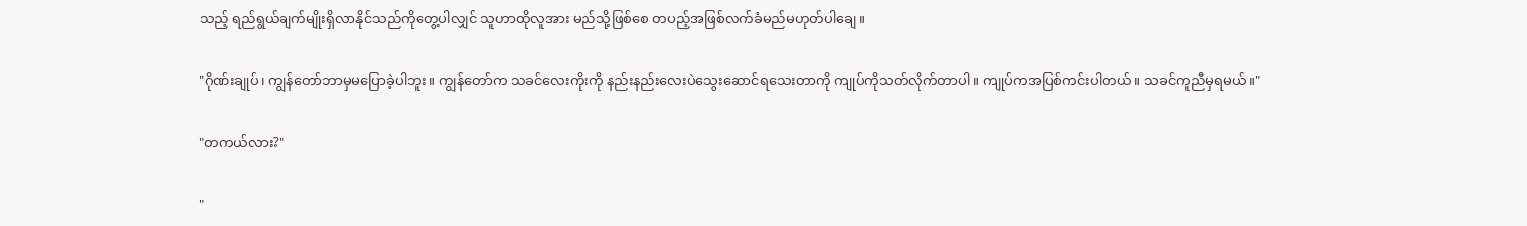သည့် ရည်ရွယ်ချက်မျိုးရှိလာနိုင်သည်ကို‌တွေ့ပါလျှင် သူဟာထိုလူအား မည်သို့ဖြစ်စေ တပည့်အဖြစ်လက်ခံမည်မဟုတ်ပါချေ။

"ဂိုဏ်းချုပ်၊ ကျွန်တော်ဘာမှမပြောခဲ့ပါဘူး။ ကျွန်တော်က သခင်လေးကိုးကို နည်းနည်းလေးပဲသွေး‌ဆောင်ရသေးတာကို ကျုပ်ကိုသတ်လိုက်တာပါ။ ကျုပ်ကအပြစ်ကင်းပါတယ်။ သခင်ကူညီမှရမယ်။"

"တကယ်လား?"

"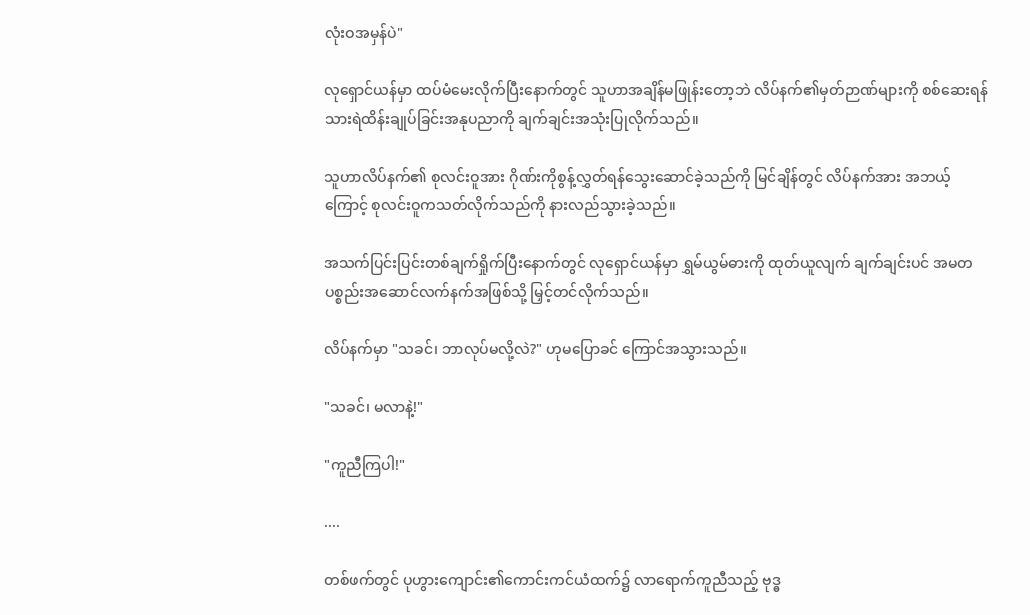လုံးဝအမှန်ပဲ"

လုရှောင်ယန်မှာ ထပ်မံမေးလိုက်ပြီးနောက်တွင် သူဟာအချိန်မဖြုန်းတော့ဘဲ လိပ်နက်၏မှတ်ဉာဏ်များကို စစ်ဆေးရန် သားရဲထိန်းချုပ်ခြင်းအနုပညာကို ချက်ချင်းအသုံးပြုလိုက်သည်။

သူဟာလိပ်နက်၏ စုလင်းဝူအား ဂိုဏ်းကိုစွန့်လွှတ်ရန်သွေးဆောင်ခဲ့သည်ကို မြင်ချိန်တွင် လိပ်နက်အား အဘယ့်ကြောင့် စုလင်းဝူကသတ်လိုက်သည်ကို နားလည်သွားခဲ့သည်။

အသက်ပြင်းပြင်းတစ်ချက်ရှိုက်ပြီးနောက်တွင် လုရှောင်ယန်မှာ ရွှမ်ယွမ်ဓားကို ထုတ်ယူလျက် ချက်ချင်းပင် အမတပစ္စည်းအဆောင်လက်နက်အဖြစ်သို့ မြှင့်တင်လိုက်သည်။

လိပ်နက်မှာ "သခင်၊ ဘာလုပ်မလို့လဲ?" ဟုမပြောခင် ကြောင်အသွားသည်။

"သခင်၊ မလာနဲ့!"

"ကူညီကြပါ!"

....

တစ်ဖက်တွင် ပုဟွားကျောင်း၏ကောင်းကင်ယံထက်၌ လာရောက်ကူညီသည့် ဗုဒ္ဓ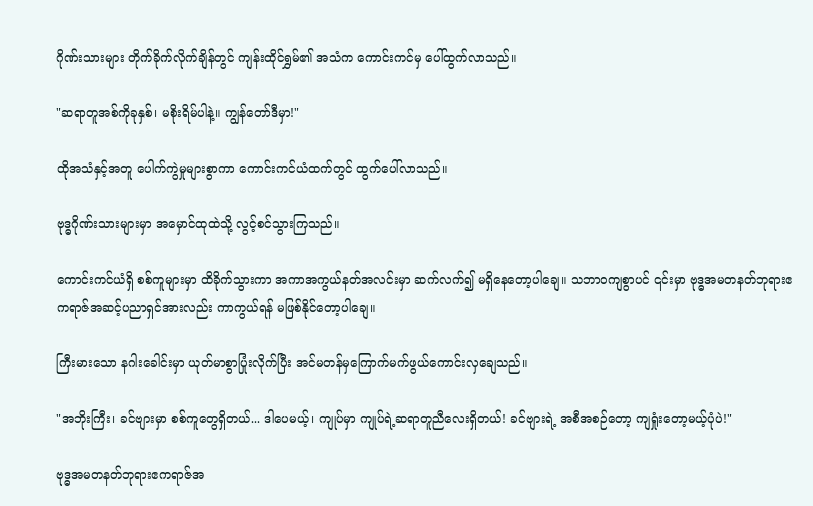ဂိုဏ်းသားများ တိုက်ခိုက်လိုက်ချိန်တွင် ကျန်းထိုင်ရွှမ်၏ အသံက ကောင်းကင်မှ ပေါ်ထွက်လာသည်။

"ဆရာတူအစ်ကိုခုနှစ်၊ မစိုးရိမ်ပါနဲ့။ ကျွန်တော်ဒီမှာ!"

ထိုအသံနှင့်အတူ ပေါက်ကွဲမှုများစွာကာ ကောင်းကင်ယံထက်တွင် ထွက်ပေါ်လာသည်။

ဗုဒ္ဓဂိုဏ်းသားများမှာ အမှောင်ထုထဲသို့ လွင့်စင်သွားကြသည်။

ကောင်းကင်ယံရှိ စစ်ကူများမှာ ထိခိုက်သွားကာ အကာအကွယ်နတ်အလင်းမှာ ဆက်လက်၍ မရှိနေတော့ပါချေ။ သဘာဝကျစွာပင် ၎င်းမှာ ဗုဒ္ဓအမတနတ်ဘုရားဧကရာဇ်အဆင့်ပညာရှင်အားလည်း ကာကွယ်ရန် မဖြစ်နိုင်တော့ပါချေ။

ကြီးမားသော နဂါးခေါင်းမှာ ယုတ်မာစွာပြုံးလိုက်ပြီး အင်မတန်မှကြောက်မက်ဖွယ်ကောင်းလှချေသည်။

"အဘိုးကြီး၊ ခင်ဗျားမှာ စစ်ကူတွေရှိတယ်... ဒါပေမယ့်၊ ကျုပ်မှာ ကျုပ်ရဲ့ဆရာတူညီလေးရှိတယ်! ခင်ဗျားရဲ့ အစီအစဉ်တော့ ကျရှုံးတော့မယ့်ပုံပဲ!"

ဗုဒ္ဓအမတနတ်ဘုရားဧကရာဇ်အ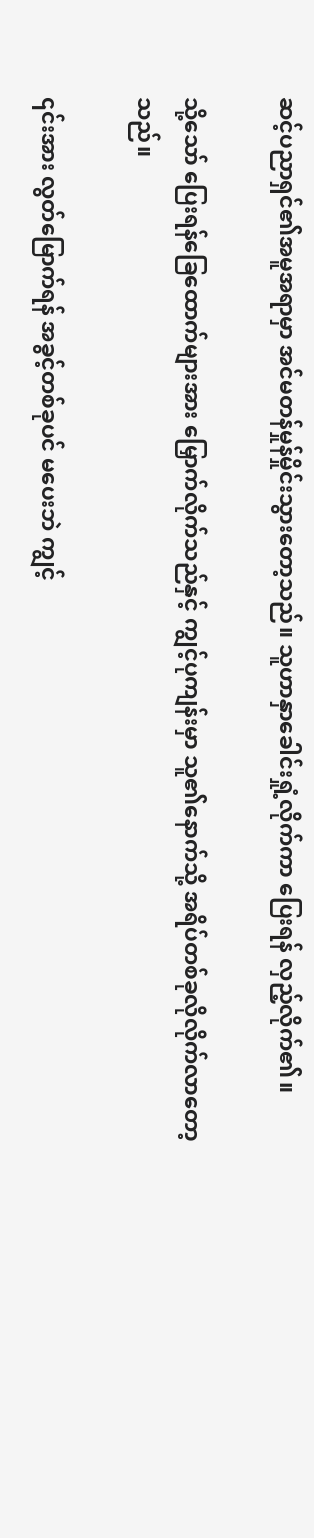ဆင့်ပညာရှင်၏အမူအရာမှာ အင်မတန်မှုန်မှိုင်းသွားတော့သည်။ သူဟာနှာခေါင်းရှုံ့လိုက်ကာ ပြေးရန် လှည့်လိုက်၏။

သို့သော် ပြေးရန်ခြေထောက်များအား မြှောက်လိုက်သည်နှင့် ကျွင့်ပုကျန်းမှာ သူ၏နောက်သို့ အရိပ်တစ်ခုလိုလိုက်လာတော့သည်။

၎င်းအား လွတ်မြောက်ရန် အခွင့်တစ်ခုပင် မပေးဘဲ ကျွင့်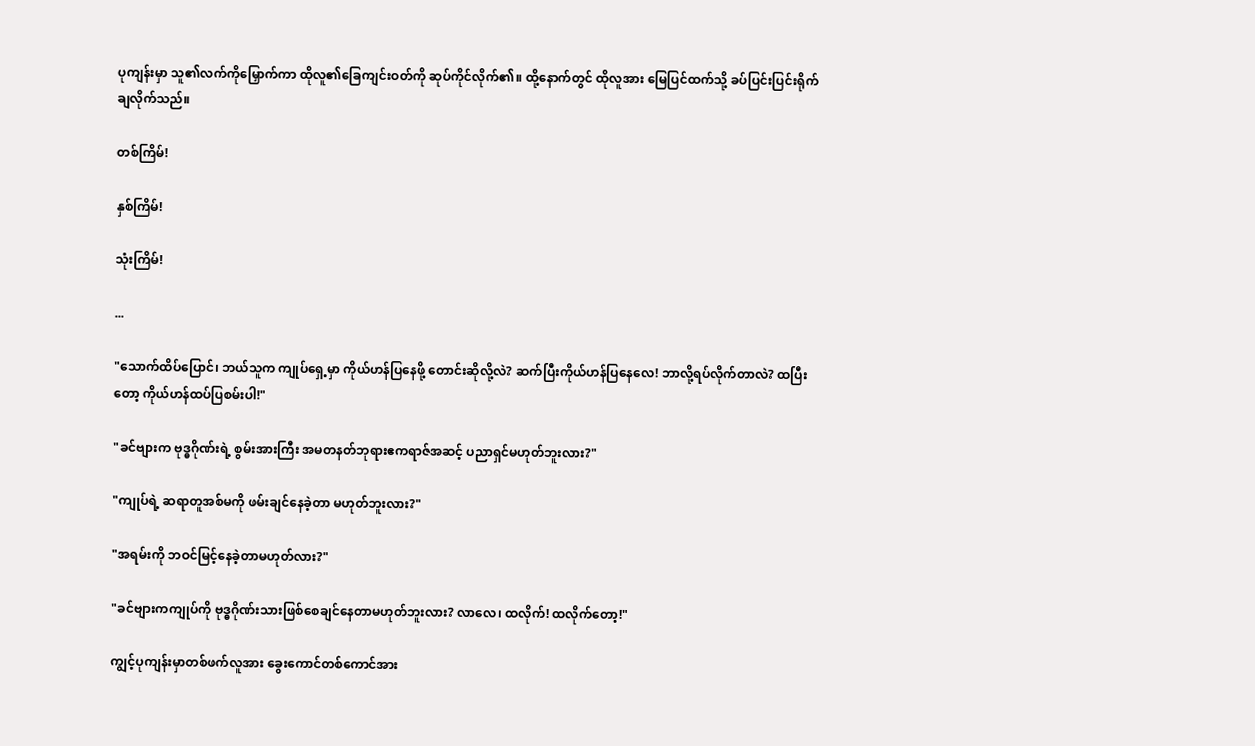ပုကျန်းမှာ သူ၏လက်ကိုမြှောက်ကာ ထိုလူ၏ခြေကျင်းဝတ်ကို ဆုပ်ကိုင်လိုက်၏။ ထို့နောက်တွင် ထိုလူအား မြေ‌ပြင်ထက်သို့ ခပ်ပြင်းပြင်းရိုက်ချလိုက်သည်။

တစ်ကြိမ်!

နှစ်ကြိမ်!

သုံးကြိမ်!

...

"သောက်ထိပ်ပြောင်၊ ဘယ်သူက ကျုပ်ရှေ့မှာ ကိုယ်ဟန်ပြနေဖို့ တောင်းဆိုလို့လဲ? ဆက်ပြီးကိုယ်ဟန်ပြနေလေ! ဘာလို့ရပ်လိုက်တာလဲ? ထပြီးတော့ ကိုယ်ဟန်ထပ်ပြစမ်းပါ!"

"ခင်ဗျားက ဗုဒ္ဓဂိုဏ်းရဲ့ စွမ်းအားကြီး အမတနတ်ဘုရားဧကရာဇ်အဆင့် ပညာရှင်မဟုတ်ဘူးလား?"

"ကျုပ်ရဲ့ ဆရာတူအစ်မကို ဖမ်းချင်နေခဲ့တာ မဟုတ်ဘူးလား?"

"အရမ်းကို ဘဝင်မြင့်နေခဲ့တာမဟုတ်လား?"

"ခင်ဗျားကကျုပ်ကို ဗုဒ္ဓဂိုဏ်းသားဖြစ်စေချင်နေတာမဟုတ်ဘူးလား? လာလေ၊ ထ‌လိုက်! ထလိုက်တော့!"

ကျွင့်ပုကျန်းမှာတစ်ဖက်လူအား ခွေးကောင်တစ်ကောင်အား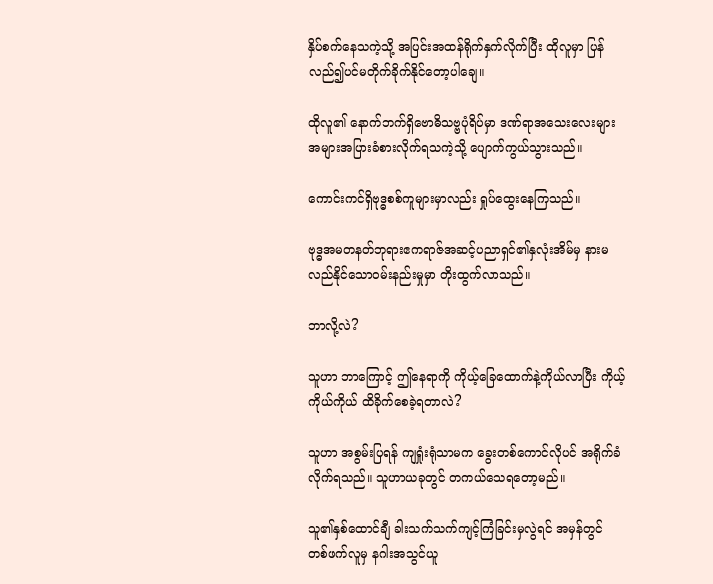နှိပ်စက်နေသကဲ့သို့ အပြင်းအထန်ရိုက်နှက်လိုက်ပြီး ထိုလူမှာ ပြန်လည်၍ပင်မတိုက်ခိုက်နိုင်တော့ပါချေ။

ထိုလူ၏ နောက်ဘက်ရှိဗောဓိသဗ္ဗပုံရိပ်မှာ‌ ဒဏ်ရာအသေးလေးများ အများအပြားခံစားလိုက်ရသကဲ့သို့ ပျောက်ကွယ်သွားသည်။

ကောင်းကင်ရှိဗုဒ္ဓစစ်ကူများမှာလည်း ရှုပ်ထွေးနေကြသည်။

ဗုဒ္ဓအမတနတ်ဘုရားဧကရာဇ်အဆင့်ပညာရှင်၏နှလုံးအိမ်မှ နားမလည်နိုင်သောဝမ်းနည်းမှုမှာ တိုးထွက်လာသည်။

ဘာလို့လဲ?

သူဟာ ဘာကြောင့် ဤနေရာကို ကိုယ့်ခြေထောက်နဲ့ကိုယ်လာပြီး ကိုယ့်ကိုယ်ကိုယ် ထိခိုက်စေခဲ့ရတာလဲ?

သူဟာ အစွမ်းပြရန် ကျရှုံးရုံသာမက ခွေးတစ်ကောင်လိုပင် အရိုက်ခံလိုက်ရသည်။ သူဟာယခုတွင် တကယ်သေရတော့မည်။

သူ၏နှစ်ထောင်ချီ ခါးသက်သက်ကျင့်ကြံခြင်းမှလွဲရင် အမှန်တွင် တစ်ဖက်လူမှ နဂါးအသွင်ယူ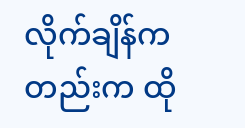လိုက်ချိန်ကတည်းက ထို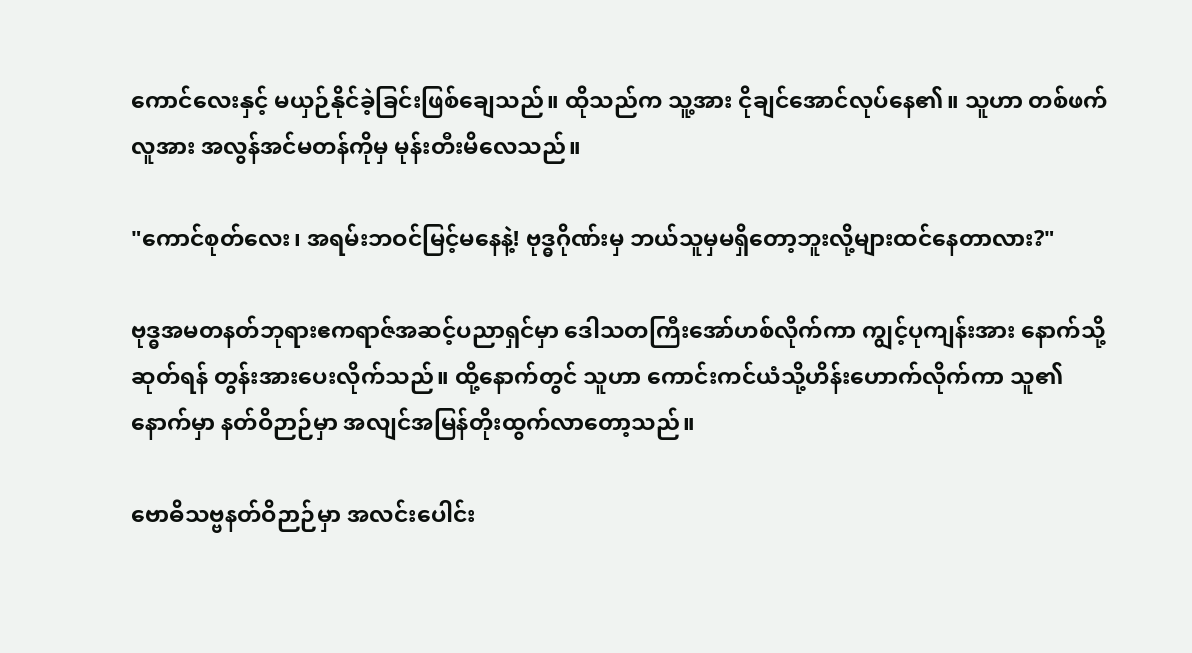ကောင်လေးနှင့် မယှဉ်နိုင်ခဲ့ခြင်းဖြစ်ချေသည်။ ထိုသည်က သူ့အား ငိုချင်အောင်လုပ်နေ၏။ သူဟာ တစ်ဖက်လူအား အလွန်အင်မတန်ကိုမှ မုန်းတီးမိလေသည်။

"ကောင်စုတ်လေး၊ အရမ်းဘဝင်မြင့်မနေနဲ့! ဗုဒ္ဓဂိုဏ်းမှ ဘယ်သူမှမရှိတော့ဘူးလို့များထင်နေတာလား?"

ဗုဒ္ဓအမတနတ်ဘုရားဧကရာဇ်အဆင့်ပညာရှင်မှာ ဒေါသတကြီးအော်ဟစ်လိုက်ကာ ကျွင့်ပုကျန်းအား နောက်သို့ဆုတ်ရန် တွန်းအားပေးလိုက်သည်။ ထို့နောက်တွင် သူဟာ ကောင်းကင်ယံသို့ဟိန်းဟောက်လိုက်ကာ သူ၏နောက်မှာ နတ်ဝိဉာဉ်မှာ အလျင်အမြန်တိုးထွက်လာတော့သည်။

ဗောဓိသဗ္ဗနတ်ဝိဉာဉ်မှာ အလင်းပေါင်း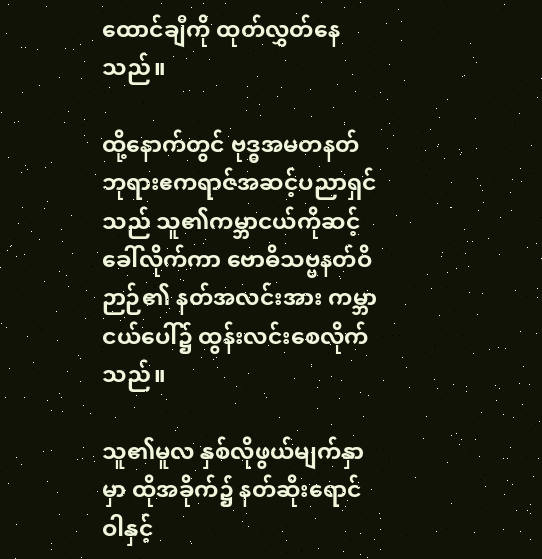ထောင်ချီကို ထုတ်လွှတ်နေသည်။

ထို့နောက်တွင် ဗုဒ္ဓအမတနတ်ဘုရားဧကရာဇ်အဆင့်ပညာရှင်သည် သူ၏ကမ္ဘာငယ်ကိုဆင့်ခေါ်လိုက်ကာ ဗောဓိသဗ္ဗနတ်ဝိဉာဉ်၏ နတ်အလင်းအား ကမ္ဘာငယ်ပေါ်၌ ထွန်းလင်းစေလိုက်သည်။

သူ၏မူလ နှစ်လိုဖွယ်မျက်နှာမှာ ထိုအခိုက်၌ နတ်ဆိုးရောင်ဝါနှင့်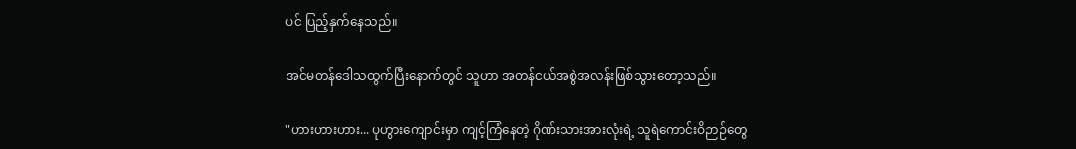ပင် ပြည့်နှက်နေသည်။

အင်မတန်ဒေါသထွက်ပြီးနောက်တွင် သူဟာ အတန်ငယ်အစွဲအလန်းဖြစ်သွားတော့သည်။

"ဟားဟားဟား... ပုဟွားကျောင်းမှာ ကျင့်ကြံနေတဲ့ ဂိုဏ်းသားအားလုံးရဲ့ သူရဲကောင်းဝိဉာဉ်တွေ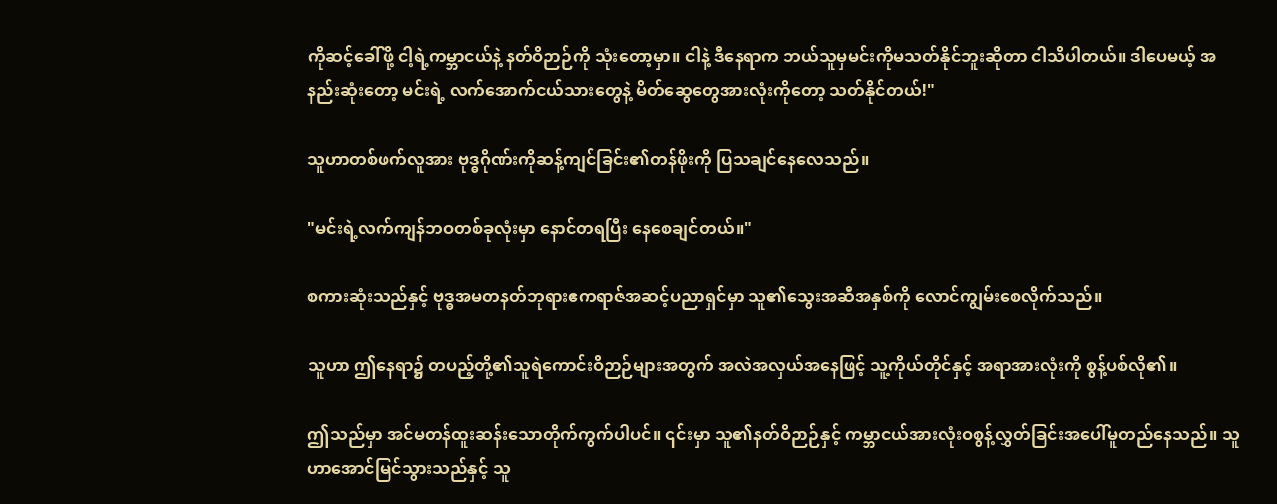ကိုဆင့်ခေါ်ဖို့ ငါ့ရဲ့ကမ္ဘာငယ်နဲ့ နတ်ဝိဉာဉ်ကို သုံးတော့မှာ။ ငါနဲ့ ‌ဒီနေရာက ဘယ်သူမှမင်းကိုမသတ်နိုင်ဘူးဆိုတာ ငါသိပါတယ်။ ဒါပေမယ့် အနည်းဆုံးတော့ မင်းရဲ့ လက်အောက်ငယ်သားတွေနဲ့ မိတ်ဆွေတွေအားလုံးကိုတော့ သတ်နိုင်တယ်!"

သူဟာတစ်ဖက်လူအား ဗုဒ္ဓဂိုဏ်းကိုဆန့်ကျင်ခြင်း၏တန်ဖိုးကို ပြသချင်နေလေသည်။

"မင်းရဲ့လက်ကျန်ဘဝတစ်ခုလုံးမှာ နောင်တရပြီး နေစေချင်တယ်။"

စကားဆုံးသည်နှင့် ဗုဒ္ဓအမတနတ်ဘုရားဧကရာဇ်အဆင့်ပညာရှင်မှာ သူ၏သွေးအဆီအနှစ်ကို လောင်ကျွမ်းစေလိုက်သည်။

သူဟာ ဤနေရာ၌ တပည့်တို့၏သူရဲကောင်းဝိဉာဉ်များအတွက် အလဲအလှယ်အနေဖြင့် သူ့ကိုယ်တိုင်နှင့် အရာအားလုံးကို စွန့်ပစ်လို၏။

ဤသည်မှာ အင်မတန်ထူးဆန်းသောတိုက်ကွက်ပါပင်။ ၎င်းမှာ သူ၏နတ်ဝိဉာဉ်နှင့် ကမ္ဘာငယ်အားလုံးဝစွန့်လွှတ်ခြင်းအပေါ်မူ‌တည်နေ‌သည်။ သူဟာအောင်မြင်သွားသည်နှင့် သူ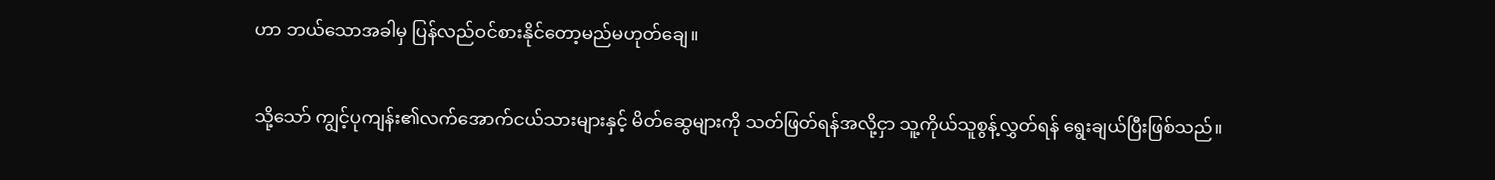ဟာ ဘယ်သောအခါမှ ပြန်လည်ဝင်စားနိုင်တော့မည်မဟုတ်ချေ။

သို့သော် ကျွင့်ပုကျန်း၏လက်အောက်ငယ်သားများနှင့် မိ‌တ်ဆွေများကို သတ်ဖြတ်ရန်အလို့ငှာ သူ့ကိုယ်သူစွန့်လွှတ်ရန် ရွေးချယ်ပြီးဖြစ်သည်။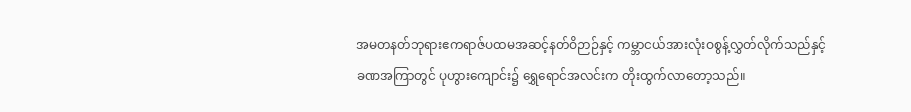အမတနတ်ဘုရားဧကရာဇ်ပထမအဆင့်နတ်ဝိဉာဉ်နှင့် ကမ္ဘာငယ်အားလုံးဝစွန့်လွှတ်လိုက်သည်နှင့် ခဏအကြာတွင် ပုဟွားကျောင်း၌ ရွှေရောင်အလင်းက တိုးထွက်လာတော့သည်။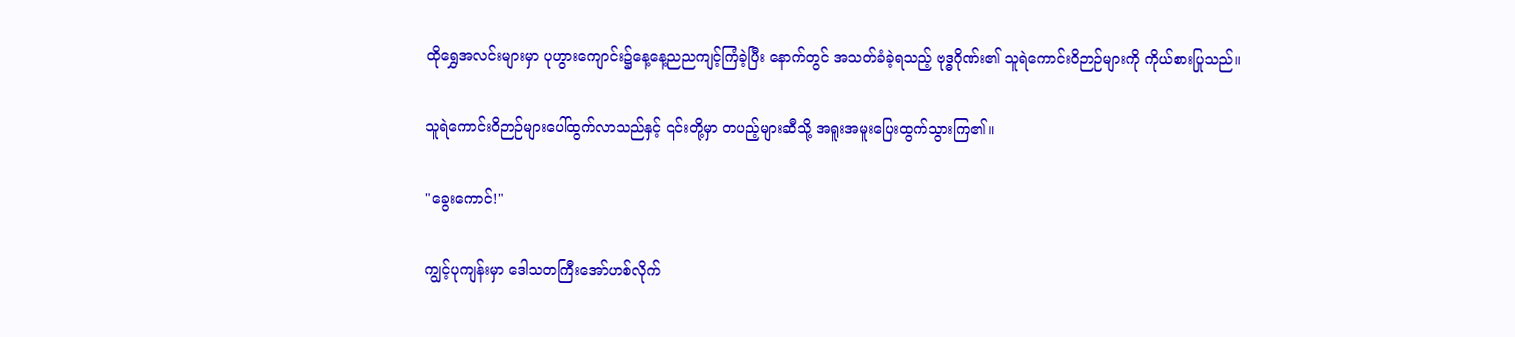ထိုရွှေအလင်းများမှာ ပုဟွားကျောင်း၌နေ့နေ့ညည‌ကျင့်ကြံခဲ့ပြီး ‌နောက်တွင် အသတ်ခံခဲ့ရသည့် ဗုဒ္ဓဂိုဏ်း၏ သူရဲကောင်းဝိဉာဉ်များကို ကိုယ်စားပြုသည်။

သူရဲကောင်းဝိဉာဉ်များပေါ်ထွက်လာသည်နှင့် ၎င်းတို့မှာ တပည့်များဆီသို့ အရူးအမူးပြေးထွက်သွားကြ၏။

"ခွေးကောင်!"

ကျွင့်ပုကျန်းမှာ ဒေါသတကြီးအော်ဟစ်လိုက်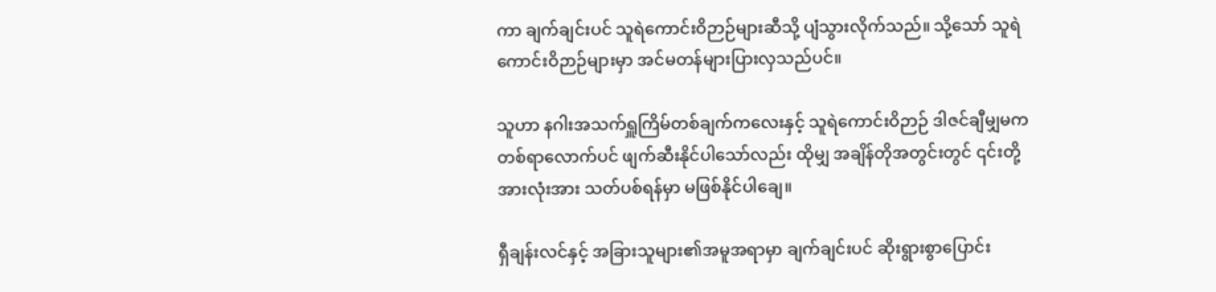ကာ ချက်ချင်းပင် သူရဲကောင်းဝိဉာဉ်များဆီသို့ ပျံသွားလိုက်သည်။ သို့သော် သူရဲကောင်းဝိဉာဉ်များမှာ အင်မတန်များပြားလှသည်ပင်။

သူဟာ နဂါးအသက်ရှူကြိမ်တစ်ချက်ကလေးနှင့် သူရဲကောင်းဝိဉာဉ် ဒါဇင်ချီမျှမက တစ်ရာလောက်ပင် ဖျက်ဆီးနိုင်‌ပါသော်လည်း ထိုမျှ အချိန်တိုအတွင်းတွင် ၎င်းတို့အားလုံးအား သတ်ပစ်ရန်မှာ မဖြစ်နိုင်ပါချေ။

ရှီချန်းလင်နှင့် အခြားသူများ၏အမူအရာမှာ ချက်ချင်းပင် ဆိုးရွားစွာပြောင်း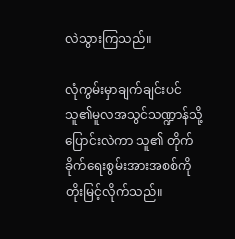လဲသွားကြသည်။

လုံကွမ်းမှာချက်ချင်းပင် သူ၏မူလအသွင်သဏ္ဍာန်သို့ပြောင်းလဲကာ သူ၏ တိုက်ခိုက်ရေးစွမ်းအားအစစ်ကို တိုးမြင့်လိုက်သည်။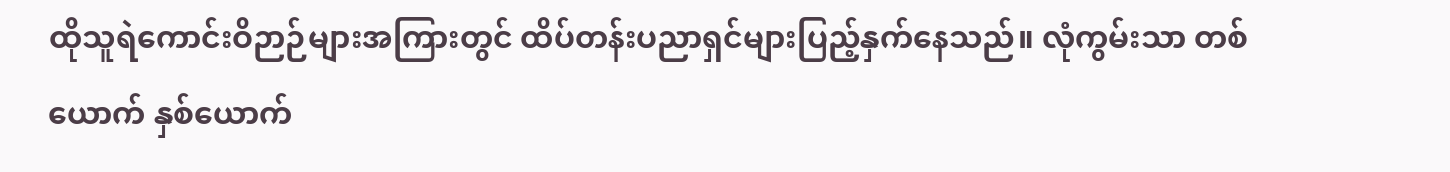ထိုသူရဲကောင်းဝိဉာဉ်များအကြားတွင် ထိပ်တန်းပညာရှင်များပြည့်နှက်နေသည်။ လုံကွမ်းသာ တစ်ယောက် နှစ်ယောက်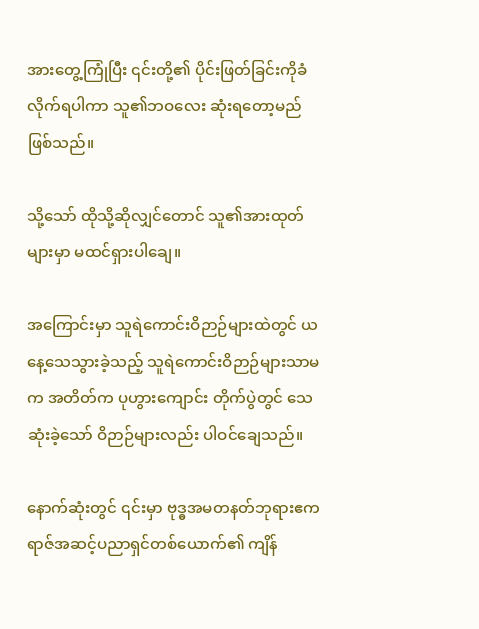အားတွေ့ကြုံပြီး ၎င်းတို့၏ ပိုင်းဖြတ်ခြင်းကိုခံလိုက်ရပါကာ သူ၏ဘဝလေး ဆုံးရတော့မည်ဖြစ်သည်။

သို့သော် ထိုသို့ဆိုလျှင်တောင် သူ၏အားထုတ်များမှာ မထင်ရှားပါချေ။

အကြောင်းမှာ သူရဲကောင်းဝိဉာဉ်များထဲတွင် ယနေ့သေသွားခဲ့သည့် သူရဲကောင်းဝိဉာဉ်များသာမက အတိတ်က ပုဟွားကျောင်း တိုက်ပွဲတွင် သေဆုံးခဲ့သော် ဝိဉာဉ်များလည်း ပါဝင်ချေသည်။

နောက်ဆုံးတွင် ၎င်းမှာ ဗုဒ္ဓအမတနတ်ဘုရားဧကရာဇ်အဆင့်ပညာရှင်တစ်ယောက်၏ ကျိန်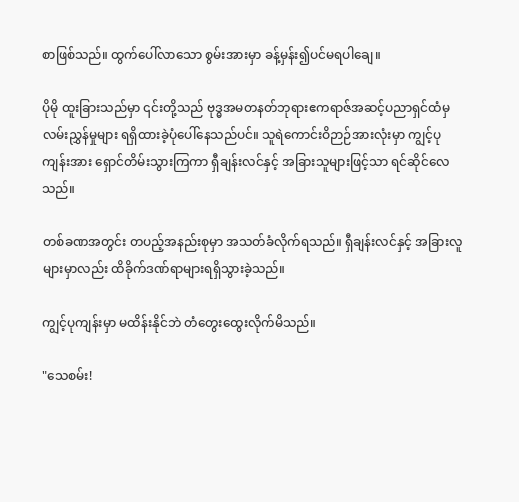စာဖြစ်သည်။ ထွက်ပေါ်လာသော စွမ်းအားမှာ ခန့်မှန်း၍ပင်မရပါချေ။

ပိုမို ထူးခြားသည်မှာ ၎င်းတို့သည် ဗုဒ္ဓအမတနတ်ဘုရားဧကရာဇ်အဆင့်ပညာရှင်ထံမှ လမ်းညွှန်မှုများ ရရှိထားခဲ့ပုံပေါ်နေသည်ပင်။ သူရဲကောင်းဝိဉာဉ်အားလုံးမှာ ကျွင့်ပုကျန်းအား ရှောင်တိမ်းသွားကြကာ ရှီချန်းလင်နှင့် အခြားသူများဖြင့်သာ ရင်ဆိုင်လေသည်။

တစ်ခဏအတွင်း တပည့်အနည်းစုမှာ အသတ်ခံလိုက်ရသည်။ ရှီချန်းလင်နှင့် အခြားလူများမှာလည်း ထိခိုက်ဒဏ်ရာများရရှိသွားခဲ့သည်။

ကျွင့်ပုကျန်းမှာ မထိန်းနိုင်ဘဲ တံတွေးထွေးလိုက်မိသည်။

"သေစမ်း!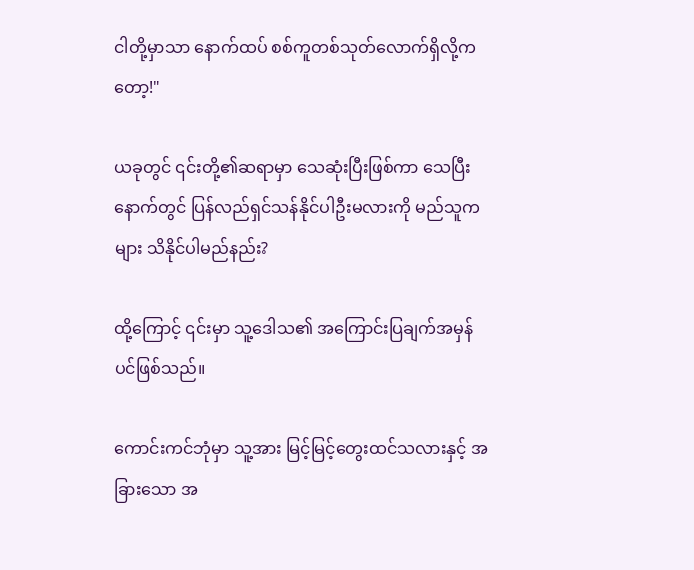ငါတို့မှာသာ နောက်ထပ် စစ်ကူတစ်သုတ်လောက်ရှိလို့ကတော့!"

ယခုတွင် ၎င်းတို့၏ဆရာမှာ သေဆုံးပြီးဖြစ်ကာ သေပြီးနောက်တွင် ပြန်လည်ရှင်သန်နိုင်ပါဦးမလားကို မည်သူကများ သိနိုင်ပါမည်နည်း?

ထို့ကြောင့် ၎င်းမှာ သူ့ဒေါသ၏ ‌အကြောင်းပြချက်အမှန်ပင်ဖြစ်သည်။

ကောင်းကင်ဘုံမှာ သူ့အား မြင့်မြင့်တွေးထင်သလားနှင့် အခြားသော အ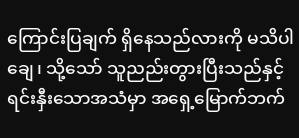ကြောင်းပြချက် ရှိနေသည်လားကို မသိပါချေ၊ သို့သော် သူညည်းတွားပြီးသည်နှင့် ရင်းနှီးသောအသံမှာ အရှေ့မြောက်ဘက်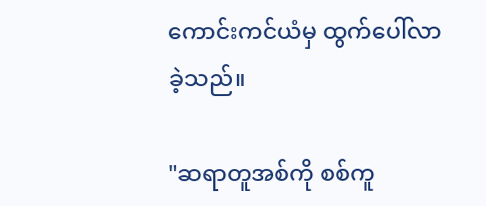ကောင်းကင်ယံမှ ထွက်ပေါ်လာခဲ့သည်။

"ဆရာတူအစ်ကို စစ်ကူ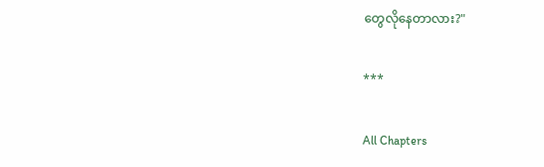တွေလိုနေတာလား?"

***

All Chapters